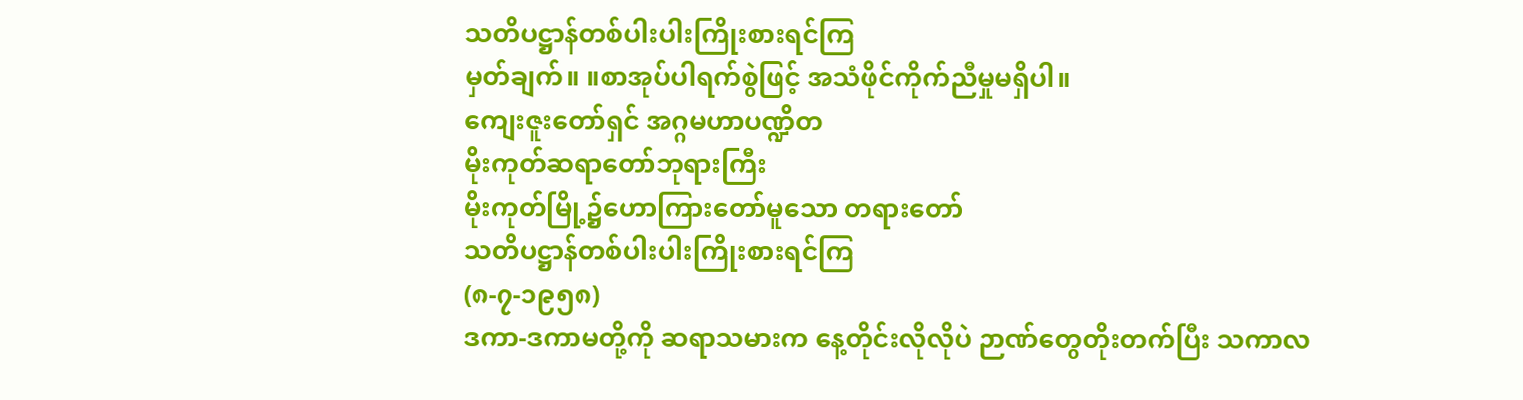သတိပဋ္ဌာန်တစ်ပါးပါးကြိုးစားရင်ကြ
မှတ်ချက်။ ။စာအုပ်ပါရက်စွဲဖြင့် အသံဖိုင်ကိုက်ညီမှုမရှိပါ။
ကျေးဇူးတော်ရှင် အဂ္ဂမဟာပဏ္ဍိတ
မိုးကုတ်ဆရာတော်ဘုရားကြီး
မိုးကုတ်မြို့၌ဟောကြားတော်မူသော တရားတော်
သတိပဋ္ဌာန်တစ်ပါးပါးကြိုးစားရင်ကြ
(၈-၇-၁၉၅၈)
ဒကာ-ဒကာမတို့ကို ဆရာသမားက နေ့တိုင်းလိုလိုပဲ ဉာဏ်တွေတိုးတက်ပြီး သကာလ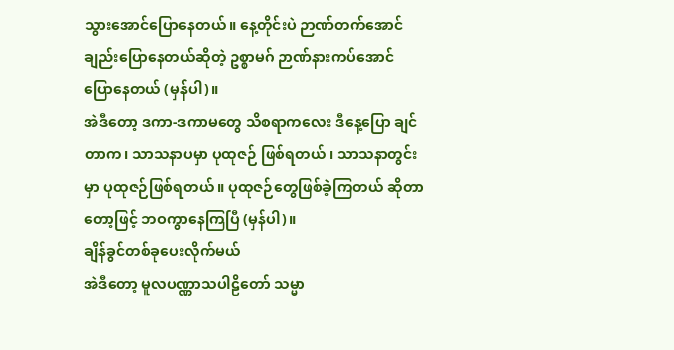သွားအောင်ပြောနေတယ်။ နေ့တိုင်းပဲ ဉာဏ်တက်အောင်ချည်းပြောနေတယ်ဆိုတဲ့ ဥစ္စာမဂ် ဉာဏ်နားကပ်အောင် ပြောနေတယ် (မှန်ပါ)။
အဲဒီတော့ ဒကာ-ဒကာမတွေ သိစရာကလေး ဒီနေ့ပြော ချင်တာက၊ သာသနာပမှာ ပုထုဇဉ် ဖြစ်ရတယ်၊ သာသနာတွင်းမှာ ပုထုဇဉ်ဖြစ်ရတယ်။ ပုထုဇဉ်တွေဖြစ်ခဲ့ကြတယ် ဆိုတာတော့ဖြင့် ဘဝကွာနေကြပြီ (မှန်ပါ)။
ချိန်ခွင်တစ်ခုပေးလိုက်မယ်
အဲဒီတော့ မူလပဏ္ဏာသပါဠိတော် သမ္မာ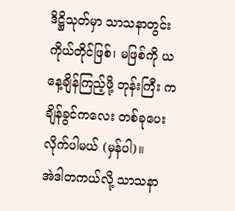ဒိဋ္ဌိသုတ်မှာ သာသနာတွင်း ကိုယ်တိုင်ဖြစ်၊ မဖြစ်ကို ယနေ့ချိန်ကြည့်ဖို့ ဘုန်းကြီး ကချိန်ခွင်ကလေး တစ်ခုပေးလိုက်ပါမယ် (မှန်ပါ)။
အဲဒါတကယ်လို့ သာသနာ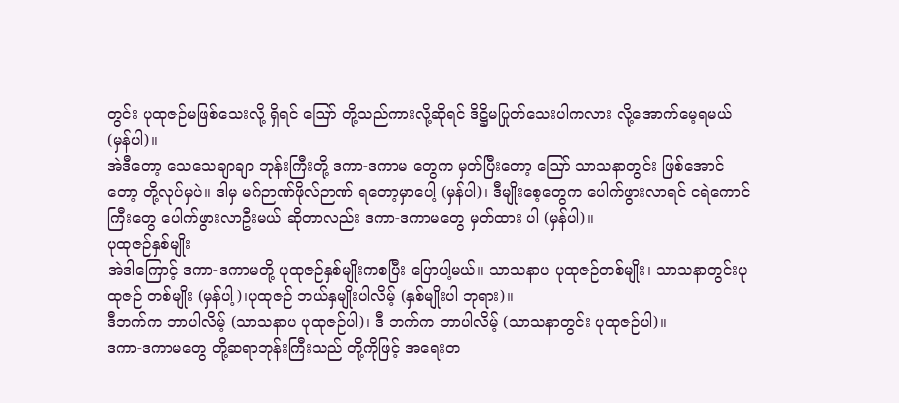တွင်း ပုထုဇဉ်မဖြစ်သေးလို့ ရှိရင် ဪ တို့သည်ကားလို့ဆိုရင် ဒိဋ္ဌိမပြုတ်သေးပါကလား လို့အောက်မေ့ရမယ် (မှန်ပါ)။
အဲဒီတော့ သေသေချာချာ ဘုန်းကြီးတို့ ဒကာ-ဒကာမ တွေက မှတ်ပြီးတော့ ဪ သာသနာတွင်း ဖြစ်အောင်တော့ တို့လုပ်မှပဲ။ ဒါမှ မဂ်ဉာဏ်ဖိုလ်ဉာဏ် ရတော့မှာပေါ့ (မှန်ပါ)၊ ဒီမျိုးစေ့တွေက ပေါက်ဖွားလာရင် ငရဲကောင်ကြီးတွေ ပေါက်ဖွားလာဦးမယ် ဆိုတာလည်း ဒကာ-ဒကာမတွေ မှတ်ထား ပါ (မှန်ပါ)။
ပုထုဇဉ်နှစ်မျိုး
အဲဒါကြောင့် ဒကာ-ဒကာမတို့ ပုထုဇဉ်နှစ်မျိုးကစပြီး ပြောပါ့မယ်။ သာသနာပ ပုထုဇဉ်တစ်မျိုး၊ သာသနာတွင်းပုထုဇဉ် တစ်မျိုး (မှန်ပါ့)၊ပုထုဇဉ် ဘယ်နှမျိုးပါလိမ့် (နှစ်မျိုးပါ ဘုရား)။
ဒီဘက်က ဘာပါလိမ့် (သာသနာပ ပုထုဇဉ်ပါ)၊ ဒီ ဘက်က ဘာပါလိမ့် (သာသနာတွင်း ပုထုဇဉ်ပါ)။
ဒကာ-ဒကာမတွေ တို့ဆရာဘုန်းကြီးသည် တို့ကိုဖြင့် အရေးတ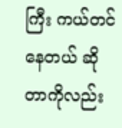ကြီး ကယ်တင်နေတယ် ဆိုတာကိုလည်း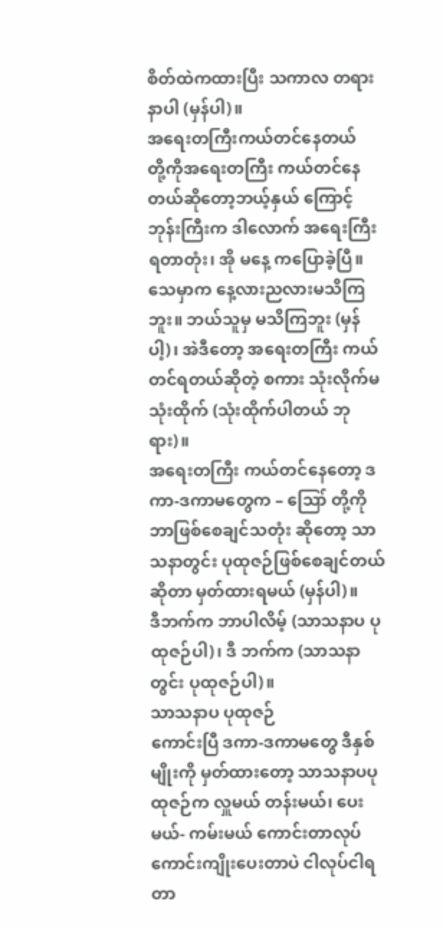စိတ်ထဲကထားပြီး သကာလ တရားနာပါ (မှန်ပါ)။
အရေးတကြီးကယ်တင်နေတယ်
တို့ကိုအရေးတကြီး ကယ်တင်နေတယ်ဆိုတော့ဘယ့်နှယ် ကြောင့် ဘုန်းကြီးက ဒါလောက် အရေးကြီးရတာတုံး၊ အို မနေ့ ကပြောခဲ့ပြီ။ သေမှာက နေ့လားညလားမသိကြဘူး။ ဘယ်သူမှ မသိကြဘူး (မှန်ပါ့)၊ အဲဒီတော့ အရေးတကြီး ကယ်တင်ရတယ်ဆိုတဲ့ စကား သုံးလိုက်မသုံးထိုက် (သုံးထိုက်ပါတယ် ဘုရား)။
အရေးတကြီး ကယ်တင်နေတော့ ဒကာ-ဒကာမတွေက – ဪ တို့ကို ဘာဖြစ်စေချင်သတုံး ဆိုတော့ သာသနာတွင်း ပုထုဇဉ်ဖြစ်စေချင်တယ်ဆိုတာ မှတ်ထားရမယ် (မှန်ပါ)။
ဒီဘက်က ဘာပါလိမ့် (သာသနာပ ပုထုဇဉ်ပါ)၊ ဒီ ဘက်က (သာသနာတွင်း ပုထုဇဉ်ပါ)။
သာသနာပ ပုထုဇဉ်
ကောင်းပြီ ဒကာ-ဒကာမတွေ ဒီနှစ်မျိုးကို မှတ်ထားတော့ သာသနာပပုထုဇဉ်က လှူမယ် တန်းမယ်၊ ပေးမယ်- ကမ်းမယ် ကောင်းတာလုပ် ကောင်းကျိုးပေးတာပဲ ငါလုပ်ငါရတာ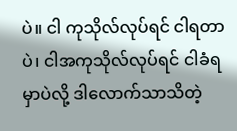ပဲ။ ငါ ကုသိုလ်လုပ်ရင် ငါရတာပဲ၊ ငါအကုသိုလ်လုပ်ရင် ငါခံရမှာပဲလို့ ဒါလောက်သာသိတဲ့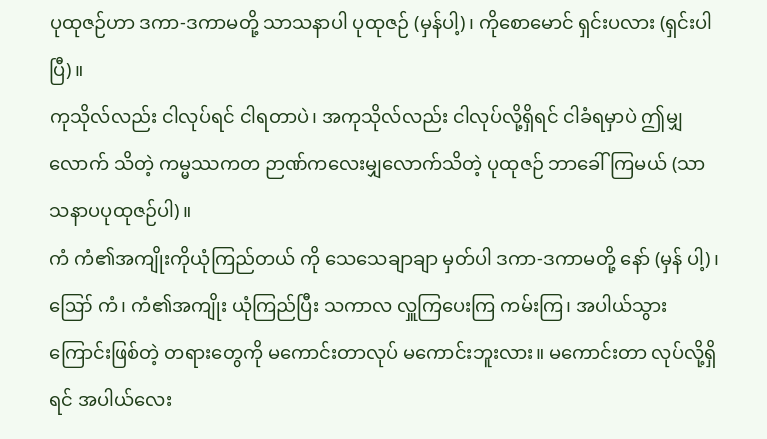ပုထုဇဉ်ဟာ ဒကာ-ဒကာမတို့ သာသနာပါ ပုထုဇဉ် (မှန်ပါ့)၊ ကိုစောမောင် ရှင်းပလား (ရှင်းပါပြီ)။
ကုသိုလ်လည်း ငါလုပ်ရင် ငါရတာပဲ၊ အကုသိုလ်လည်း ငါလုပ်လို့ရှိရင် ငါခံရမှာပဲ ဤမျှလောက် သိတဲ့ ကမ္မဿကတ ဉာဏ်ကလေးမျှလောက်သိတဲ့ ပုထုဇဉ် ဘာခေါ်ကြမယ် (သာသနာပပုထုဇဉ်ပါ)။
ကံ ကံ၏အကျိုးကိုယုံကြည်တယ် ကို သေသေချာချာ မှတ်ပါ ဒကာ-ဒကာမတို့ နော် (မှန် ပါ့)၊ ဪ ကံ၊ ကံ၏အကျိုး ယုံကြည်ပြီး သကာလ လှူကြပေးကြ ကမ်းကြ၊ အပါယ်သွားကြောင်းဖြစ်တဲ့ တရားတွေကို မကောင်းတာလုပ် မကောင်းဘူးလား။ မကောင်းတာ လုပ်လို့ရှိရင် အပါယ်လေး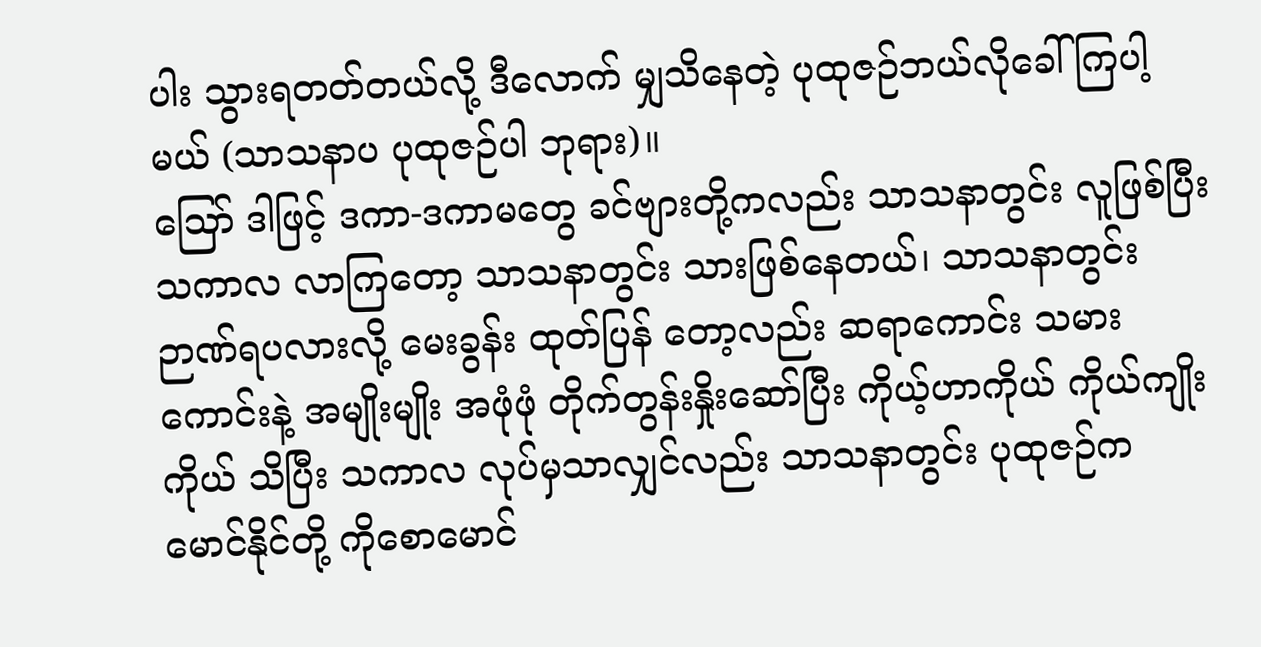ပါး သွားရတတ်တယ်လို့ ဒီလောက် မျှသိနေတဲ့ ပုထုဇဉ်ဘယ်လိုခေါ်ကြပါ့မယ် (သာသနာပ ပုထုဇဉ်ပါ ဘုရား)။
ဪ ဒါဖြင့် ဒကာ-ဒကာမတွေ ခင်ဗျားတို့ကလည်း သာသနာတွင်း လူဖြစ်ပြီး သကာလ လာကြတော့ သာသနာတွင်း သားဖြစ်နေတယ်၊ သာသနာတွင်း ဉာဏ်ရပလားလို့ မေးခွန်း ထုတ်ပြန် တော့လည်း ဆရာကောင်း သမားကောင်းနဲ့ အမျိုးမျိုး အဖုံဖုံ တိုက်တွန်းနှိုးဆော်ပြီး ကိုယ့်ဟာကိုယ် ကိုယ်ကျိုးကိုယ် သိပြီး သကာလ လုပ်မှသာလျှင်လည်း သာသနာတွင်း ပုထုဇဉ်က မောင်နိုင်တို့ ကိုစောမောင်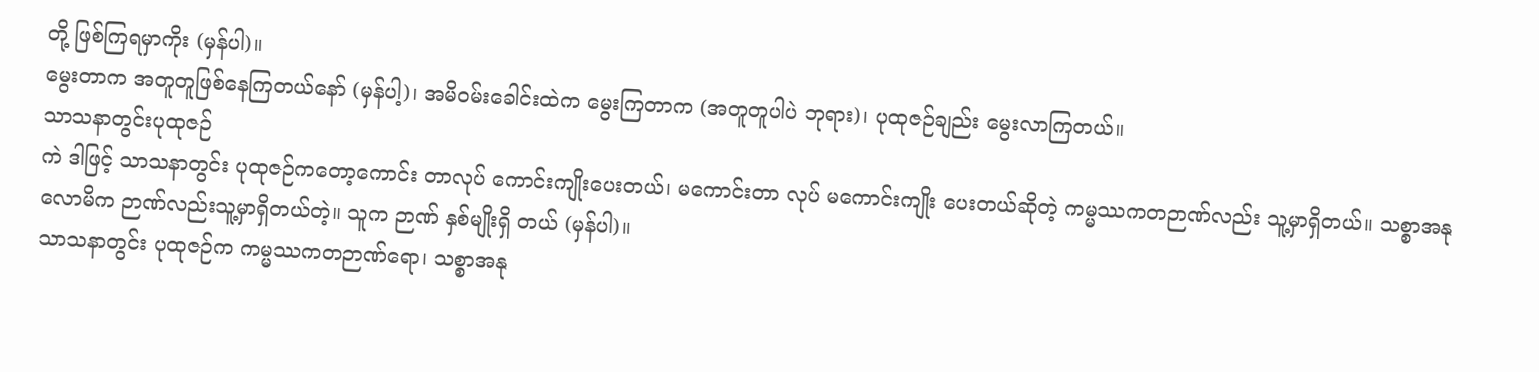တို့ ဖြစ်ကြရမှာကိုး (မှန်ပါ)။
မွေးတာက အတူတူဖြစ်နေကြတယ်နော် (မှန်ပါ့)၊ အမိဝမ်းခေါင်းထဲက မွေးကြတာက (အတူတူပါပဲ ဘုရား)၊ ပုထုဇဉ်ချည်း မွေးလာကြတယ်။
သာသနာတွင်းပုထုဇဉ်
ကဲ ဒါဖြင့် သာသနာတွင်း ပုထုဇဉ်ကတော့ကောင်း တာလုပ် ကောင်းကျိုးပေးတယ်၊ မကောင်းတာ လုပ် မကောင်းကျိုး ပေးတယ်ဆိုတဲ့ ကမ္မဿကတဉာဏ်လည်း သူ့မှာရှိတယ်။ သစ္စာအနုလောမိက ဉာဏ်လည်းသူ့မှာရှိတယ်တဲ့။ သူက ဉာဏ် နှစ်မျိုးရှိ တယ် (မှန်ပါ)။
သာသနာတွင်း ပုထုဇဉ်က ကမ္မဿကတဉာဏ်ရော၊ သစ္စာအနု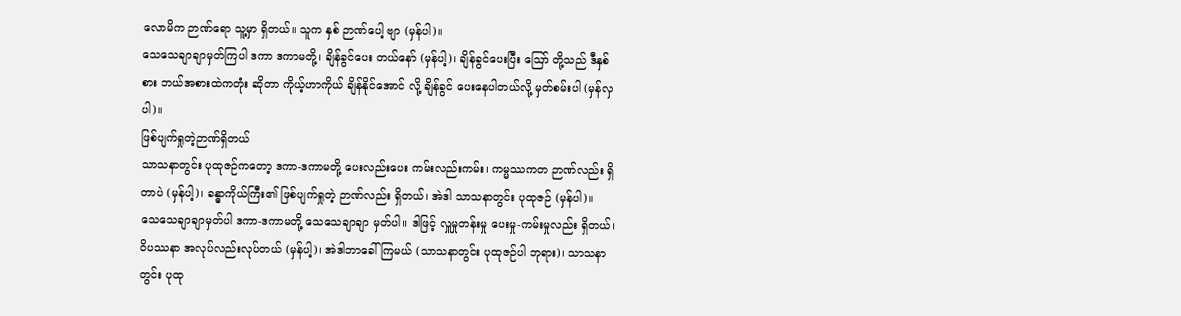လောမိက ဉာဏ်ရော သူ့မှာ ရှိတယ်။ သူက နှစ် ဉာဏ်ပေါ့ ဗျာ (မှန်ပါ)။
သေသေချာချာမှတ်ကြပါ ဒကာ ဒကာမတို့၊ ချိန်ခွင်ပေး တယ်နော် (မှန်ပါ့)၊ ချိန်ခွင်ပေးပြီး ဪ တို့သည် ဒီနှစ် စား ဘယ်အစားထဲကတုံး ဆိုတာ ကိုယ့်ဟာကိုယ် ချိန်နိုင်အောင် လို့ ချိန်ခွင် ပေးနေပါတယ်လို့ မှတ်စမ်းပါ (မှန်လှပါ)။
ဖြစ်ပျက်ရှုတဲ့ဉာဏ်ရှိတယ်
သာသနာတွင်း ပုထုဇဉ်ကတော့ ဒကာ-ဒကာမတို့ ပေးလည်းပေး ကမ်းလည်းကမ်း၊ ကမ္မဿကတ ဉာဏ်လည်း ရှိတာပဲ (မှန်ပါ့)၊ ခန္ဓာကိုယ်ကြီး၏ ဖြစ်ပျက်ရှုတဲ့ ဉာဏ်လည်း ရှိတယ်၊ အဲဒါ သာသနာတွင်း ပုထုဇဉ် (မှန်ပါ)။
သေသေချာချာမှတ်ပါ ဒကာ-ဒကာမတို့ သေသေချာချာ မှတ်ပါ။ ဒါဖြင့် လှူမှုတန်းမှု ပေးမှု-ကမ်းမှုလည်း ရှိတယ်၊ ဝိပဿနာ အလုပ်လည်းလုပ်တယ် (မှန်ပါ့)၊ အဲဒါဘာခေါ် ကြမယ် (သာသနာတွင်း ပုထုဇဉ်ပါ ဘုရား)၊ သာသနာတွင်း ပုထု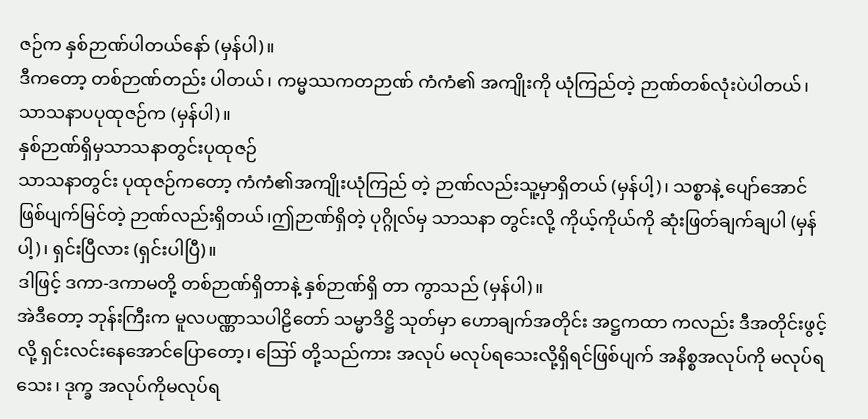ဇဉ်က နှစ်ဉာဏ်ပါတယ်နော် (မှန်ပါ)။
ဒီကတော့ တစ်ဉာဏ်တည်း ပါတယ်၊ ကမ္မဿကတဉာဏ် ကံကံ၏ အကျိုးကို ယုံကြည်တဲ့ ဉာဏ်တစ်လုံးပဲပါတယ်၊ သာသနာပပုထုဇဉ်က (မှန်ပါ)။
နှစ်ဉာဏ်ရှိမှသာသနာတွင်းပုထုဇဉ်
သာသနာတွင်း ပုထုဇဉ်ကတော့ ကံကံ၏အကျိုးယုံကြည် တဲ့ ဉာဏ်လည်းသူ့မှာရှိတယ် (မှန်ပါ့)၊ သစ္စာနဲ့ ပျော်အောင် ဖြစ်ပျက်မြင်တဲ့ ဉာဏ်လည်းရှိတယ်၊ဤဉာဏ်ရှိတဲ့ ပုဂ္ဂိုလ်မှ သာသနာ တွင်းလို့ ကိုယ့်ကိုယ်ကို ဆုံးဖြတ်ချက်ချပါ (မှန်ပါ့)၊ ရှင်းပြီလား (ရှင်းပါပြီ)။
ဒါဖြင့် ဒကာ-ဒကာမတို့ တစ်ဉာဏ်ရှိတာနဲ့ နှစ်ဉာဏ်ရှိ တာ ကွာသည် (မှန်ပါ)။
အဲဒီတော့ ဘုန်းကြီးက မူလပဏ္ဏာသပါဠိတော် သမ္မာဒိဋ္ဌိ သုတ်မှာ ဟောချက်အတိုင်း အဋ္ဌကထာ ကလည်း ဒီအတိုင်းဖွင့်လို့ ရှင်းလင်းနေအောင်ပြောတော့၊ ဪ တို့သည်ကား အလုပ် မလုပ်ရသေးလို့ရှိရင်ဖြစ်ပျက် အနိစ္စအလုပ်ကို မလုပ်ရသေး၊ ဒုက္ခ အလုပ်ကိုမလုပ်ရ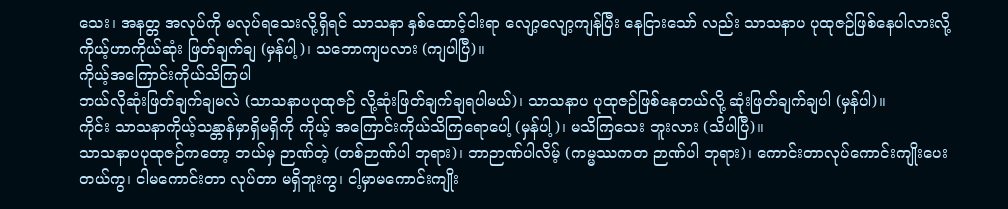သေး၊ အနတ္တ အလုပ်ကို မလုပ်ရသေးလို့ရှိရင် သာသနာ နှစ်ထောင့်ငါးရာ လျော့လျော့ကျန်ပြီး နေငြားသော် လည်း သာသနာပ ပုထုဇဉ်ဖြစ်နေပါလားလို့ ကိုယ့်ဟာကိုယ်ဆုံး ဖြတ်ချက်ချ (မှန်ပါ့)၊ သဘောကျပလား (ကျပါပြီ)။
ကိုယ့်အကြောင်းကိုယ်သိကြပါ
ဘယ်လိုဆုံးဖြတ်ချက်ချမလဲ (သာသနာပပုထုဇဉ် လို့ဆုံးဖြတ်ချက်ချရပါမယ်)၊ သာသနာပ ပုထုဇဉ်ဖြစ်နေတယ်လို့ ဆုံးဖြတ်ချက်ချပါ (မှန်ပါ)။
ကိုင်း သာသနာကိုယ့်သန္တာန်မှာရှိမရှိကို ကိုယ့် အကြောင်းကိုယ်သိကြရောပေါ့ (မှန်ပါ့)၊ မသိကြသေး ဘူးလား (သိပါပြီ)။
သာသနာပပုထုဇဉ်ကတော့ ဘယ်မှ ဉာဏ်တဲ့ (တစ်ဉာဏ်ပါ ဘုရား)၊ ဘာဉာဏ်ပါလိမ့် (ကမ္မဿကတ ဉာဏ်ပါ ဘုရား)၊ ကောင်းတာလုပ်ကောင်းကျိုးပေးတယ်ကွ၊ ငါမကောင်းတာ လုပ်တာ မရှိဘူးကွ၊ ငါ့မှာမကောင်းကျိုး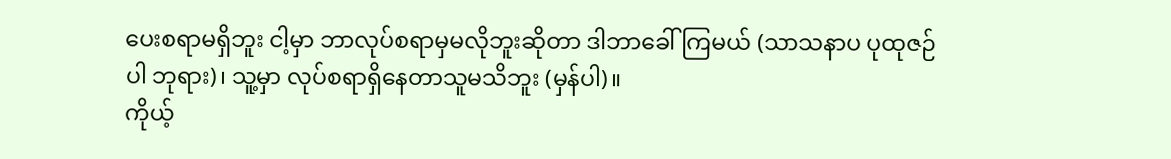ပေးစရာမရှိဘူး ငါ့မှာ ဘာလုပ်စရာမှမလိုဘူးဆိုတာ ဒါဘာခေါ်ကြမယ် (သာသနာပ ပုထုဇဉ်ပါ ဘုရား)၊ သူ့မှာ လုပ်စရာရှိနေတာသူမသိဘူး (မှန်ပါ)။
ကိုယ့်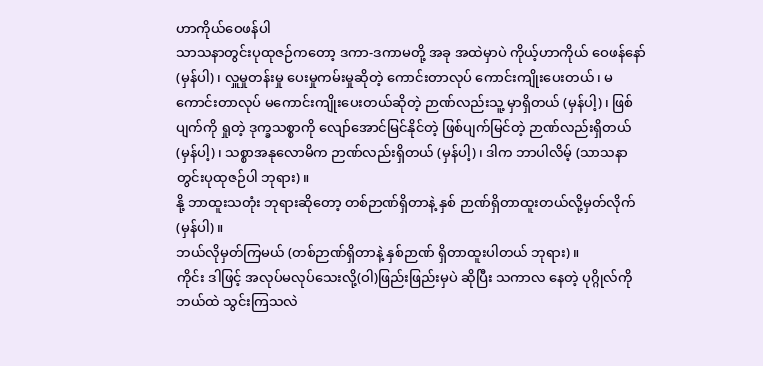ဟာကိုယ်ဝေဖန်ပါ
သာသနာတွင်းပုထုဇဉ်ကတော့ ဒကာ-ဒကာမတို့ အခု အထဲမှာပဲ ကိုယ့်ဟာကိုယ် ဝေဖန်နော် (မှန်ပါ)၊ လှူမှုတန်းမှု ပေးမှုကမ်းမှုဆိုတဲ့ ကောင်းတာလုပ် ကောင်းကျိုးပေးတယ်၊ မကောင်းတာလုပ် မကောင်းကျိုးပေးတယ်ဆိုတဲ့ ဉာဏ်လည်းသူ့ မှာရှိတယ် (မှန်ပါ့)၊ ဖြစ်ပျက်ကို ရှုတဲ့ ဒုက္ခသစ္စာကို လျော်အောင်မြင်နိုင်တဲ့ ဖြစ်ပျက်မြင်တဲ့ ဉာဏ်လည်းရှိတယ် (မှန်ပါ့)၊ သစ္စာအနုလောမိက ဉာဏ်လည်းရှိတယ် (မှန်ပါ့)၊ ဒါက ဘာပါလိမ့် (သာသနာတွင်းပုထုဇဉ်ပါ ဘုရား)။
နို့ ဘာထူးသတုံး ဘုရားဆိုတော့ တစ်ဉာဏ်ရှိတာနဲ့ နှစ် ဉာဏ်ရှိတာထူးတယ်လို့မှတ်လိုက် (မှန်ပါ)။
ဘယ်လိုမှတ်ကြမယ် (တစ်ဉာဏ်ရှိတာနဲ့ နှစ်ဉာဏ် ရှိတာထူးပါတယ် ဘုရား)။
ကိုင်း ဒါဖြင့် အလုပ်မလုပ်သေးလို့(ဝါ)ဖြည်းဖြည်းမှပဲ ဆိုပြီး သကာလ နေတဲ့ ပုဂ္ဂိုလ်ကို ဘယ်ထဲ သွင်းကြသလဲ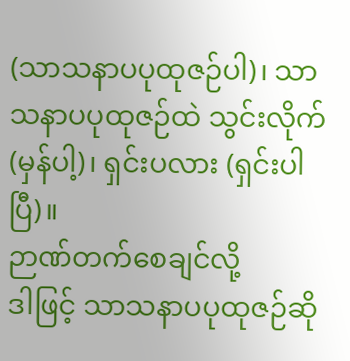(သာသနာပပုထုဇဉ်ပါ)၊ သာသနာပပုထုဇဉ်ထဲ သွင်းလိုက် (မှန်ပါ့)၊ ရှင်းပလား (ရှင်းပါပြီ)။
ဉာဏ်တက်စေချင်လို့
ဒါဖြင့် သာသနာပပုထုဇဉ်ဆို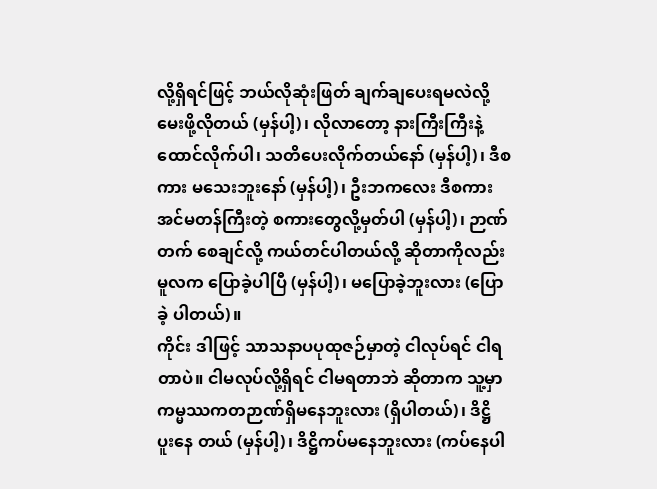လို့ရှိရင်ဖြင့် ဘယ်လိုဆုံးဖြတ် ချက်ချပေးရမလဲလို့ မေးဖို့လိုတယ် (မှန်ပါ့)၊ လိုလာတော့ နားကြီးကြီးနဲ့ ထောင်လိုက်ပါ၊ သတိပေးလိုက်တယ်နော် (မှန်ပါ့)၊ ဒီစကား မသေးဘူးနော် (မှန်ပါ့)၊ ဦးဘကလေး ဒီစကားအင်မတန်ကြီးတဲ့ စကားတွေလို့မှတ်ပါ (မှန်ပါ့)၊ ဉာဏ်တက် စေချင်လို့ ကယ်တင်ပါတယ်လို့ ဆိုတာကိုလည်း မူလက ပြောခဲ့ပါပြီ (မှန်ပါ့)၊ မပြောခဲ့ဘူးလား (ပြောခဲ့ ပါတယ်)။
ကိုင်း ဒါဖြင့် သာသနာပပုထုဇဉ်မှာတဲ့ ငါလုပ်ရင် ငါရတာပဲ။ ငါမလုပ်လို့ရှိရင် ငါမရတာဘဲ ဆိုတာက သူ့မှာ ကမ္မဿကတဉာဏ်ရှိမနေဘူးလား (ရှိပါတယ်)၊ ဒိဋ္ဌိ ပူးနေ တယ် (မှန်ပါ့)၊ ဒိဋ္ဌိကပ်မနေဘူးလား (ကပ်နေပါ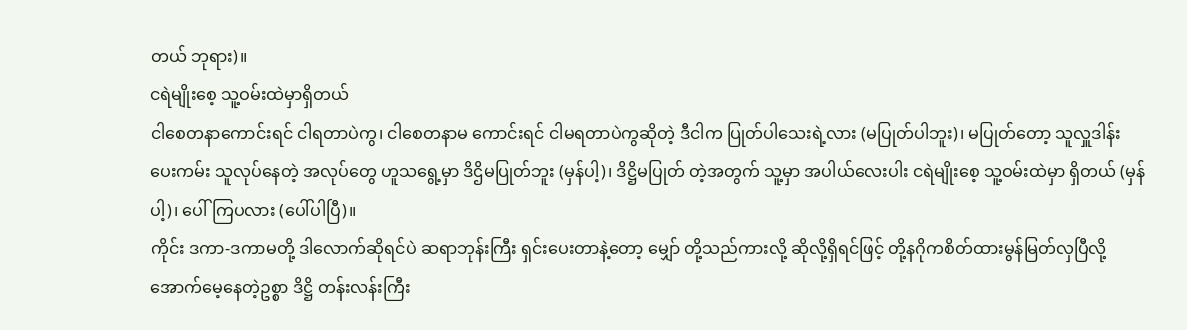တယ် ဘုရား)။
ငရဲမျိုးစေ့ သူ့ဝမ်းထဲမှာရှိတယ်
ငါစေတနာကောင်းရင် ငါရတာပဲကွ၊ ငါစေတနာမ ကောင်းရင် ငါမရတာပဲကွဆိုတဲ့ ဒီငါက ပြုတ်ပါသေးရဲ့လား (မပြုတ်ပါဘူး)၊ မပြုတ်တော့ သူလှူဒါန်းပေးကမ်း သူလုပ်နေတဲ့ အလုပ်တွေ ဟူသရွေ့မှာ ဒိဌိမပြုတ်ဘူး (မှန်ပါ့)၊ ဒိဋ္ဌိမပြုတ် တဲ့အတွက် သူ့မှာ အပါယ်လေးပါး ငရဲမျိုးစေ့ သူ့ဝမ်းထဲမှာ ရှိတယ် (မှန်ပါ့)၊ ပေါ်ကြပလား (ပေါ်ပါပြီ)။
ကိုင်း ဒကာ-ဒကာမတို့ ဒါလောက်ဆိုရင်ပဲ ဆရာဘုန်းကြီး ရှင်းပေးတာနဲ့တော့ မျှော် တို့သည်ကားလို့ ဆိုလို့ရှိရင်ဖြင့် တို့နဂိုကစိတ်ထားမွန်မြတ်လှပြီလို့ အောက်မေ့နေတဲ့ဥစ္စာ ဒိဋ္ဌိ တန်းလန်းကြီး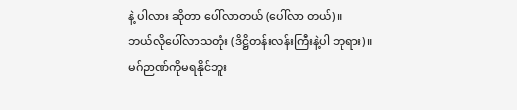နဲ့ ပါလား ဆိုတာ ပေါ်လာတယ် (ပေါ်လာ တယ်)။
ဘယ်လိုပေါ်လာသတုံး (ဒိဋ္ဌိတန်းလန်းကြီးနဲ့ပါ ဘုရား)။
မဂ်ဉာဏ်ကိုမရနိုင်ဘူး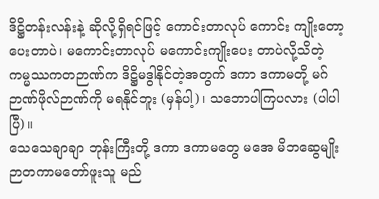ဒိဋ္ဌိတန်းလန်းနဲ့ ဆိုလို့ရှိရင်ဖြင့် ကောင်းတာလုပ် ကောင်း ကျိုးတော့ပေးတာပဲ၊ မကောင်းတာလုပ် မကောင်းကျိုးပေး တာပဲလို့သိတဲ့ ကမ္မဿကတဉာဏ်က ဒိဋ္ဌိမဒွါနိုင်တဲ့အတွက် ဒကာ ဒကာမတို့ မဂ်ဉာဏ်ဖိုလ်ဉာဏ်ကို မရနိုင်ဘူး (မှန်ပါ့)၊ သဘောပါကြပလား (ပါပါပြီ)။
သေသေချာချာ ဘုန်းကြီးတို့ ဒကာ ဒကာမတွေ မအေ မိဘဆွေမျိုးဉာတကာမတော်ဖူးသူ မည်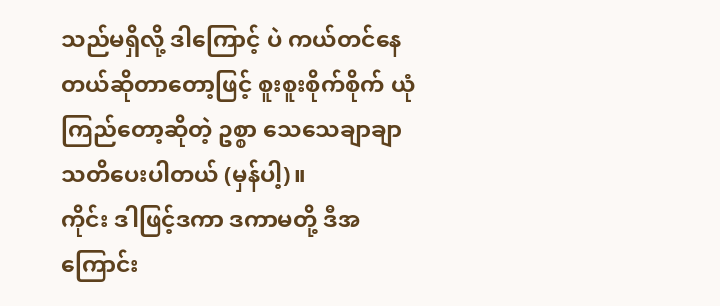သည်မရှိလို့ ဒါကြောင့် ပဲ ကယ်တင်နေတယ်ဆိုတာတော့ဖြင့် စူးစူးစိုက်စိုက် ယုံ ကြည်တော့ဆိုတဲ့ ဥစ္စာ သေသေချာချာ သတိပေးပါတယ် (မှန်ပါ့)။
ကိုင်း ဒါဖြင့်ဒကာ ဒကာမတို့ ဒီအကြောင်း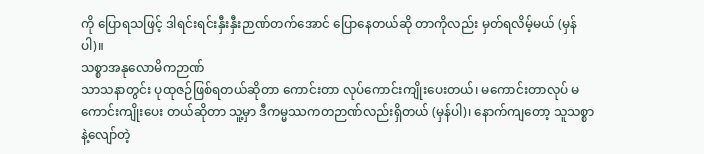ကို ပြောရသဖြင့် ဒါရင်းရင်းနှီးနှီးဉာဏ်တက်အောင် ပြောနေတယ်ဆို တာကိုလည်း မှတ်ရလိမ့်မယ် (မှန်ပါ)။
သစ္စာအနုလောမိကဉာဏ်
သာသနာတွင်း ပုထုဇဉ်ဖြစ်ရတယ်ဆိုတာ ကောင်းတာ လုပ်ကောင်းကျိုးပေးတယ်၊ မကောင်းတာလုပ် မကောင်းကျိုးပေး တယ်ဆိုတာ သူ့မှာ ဒီကမ္မဿကတဉာဏ်လည်းရှိတယ် (မှန်ပါ)၊ နောက်ကျတော့ သူသစ္စာနဲ့လျော်တဲ့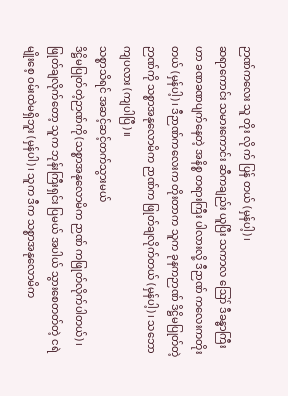ဉာဏ်ကလေး သူ တိုး လို က် ပြန် တယ် (မှန်ပါ့)၊
ဆရာကောင်း သမားကောင်း ဆီကချည်း ယူပြီး သကာလ ဪ ဒီခန္ဓာကြီး ဟာ ခဏခဏပျက်နေတဲ့ အနိစ္စ တရားကြီး ပါလားလို့ ဒီဉာဏ် ကလေးကတိုးတယ် (မှန်ပါ့)၊ ဒီဉာဏ်ကလေးက တိုးတာက သူက ခုနကဉာဏ် ဒိဋ္ဌိမပြုတ်တဲ့ဉာဏ်ကို သစ္စာအနုလောမိက ဉာဏ်က ဖြုတ်ချလိုက်တယ် (မှန်ပါ့)၊ သဘောကျပလား (ကျပါပြီ)။
သစ္စာသိရင် အဆင့်ဆင့်တက်သွားမယ်
ဒိဋ္ဌိမပြုတ်တဲ့ဉာဏ်ကို (သစ္စာအနုလောမိက ဉာဏ် ကဖြုတ်လိုက်ပါတယ်)၊ ဖြုတ်ချလိုက်တော့ သူက ဘုန်းကြီးရှင်း ပြမယ် အပါယ် သွားစေတတ်တဲ့ ငရဲမျိုးစေ့ ဝမ်းထဲမရှိဘူး (မှန်ပါ)၊ သူက ဒီက သစ္စာအနုလောမိက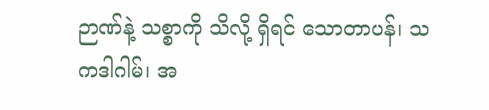ဉာဏ်နဲ့ သစ္စာကို သိလို့ ရှိရင် သောတာပန်၊ သကဒါဂါမ်၊ အ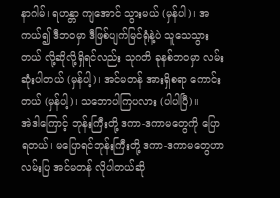နာဂါမ်၊ ရဟန္တာ ကျအောင် သွားမယ် (မှန်ပါ)၊ အကယ်၍ ဒီဘဝမှာ ဒီဖြစ်ပျက်မြင်ရုံနဲ့ပဲ သူသေသွားတယ် လို့ဆိုလို့ရှိရင်လည်း သုဂတိ ခုနစ်ဘဝမှာ လမ်းဆုံးပါတယ် (မှန်ပါ့)၊ အင်မတန် အားရှိစရာ ကောင်း တယ် (မှန်ပါ့)၊ သဘောပါကြပလား (ပါပါပြီ)။
အဲဒါကြောင့် ဘုန်းကြီးတို့ ဒကာ-ဒကာမတွေကို ပြော ရတယ်၊ မပြောရင်ဘုန်းကြီးတို့ ဒကာ-ဒကာမတွေဟာ လမ်းပြ အင်မတန် လိုပါတယ်ဆို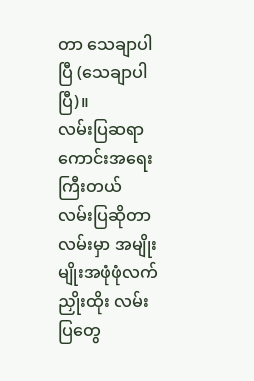တာ သေချာပါပြီ (သေချာပါပြီ)။
လမ်းပြဆရာကောင်းအရေးကြီးတယ်
လမ်းပြဆိုတာ လမ်းမှာ အမျိုးမျိုးအဖုံဖုံလက်ညှိုးထိုး လမ်းပြတွေ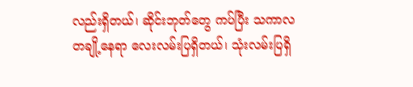လည်းရှိတယ်၊ ဆိုင်းဘုတ်တွေ ကပ်ပြီး သကာလ တချို့နေရာ လေးလမ်းပြရှိတယ်၊ သုံးလမ်းပြရှိ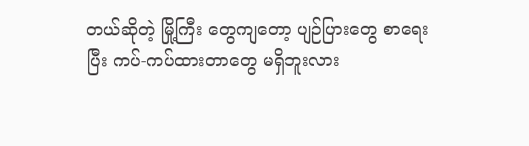တယ်ဆိုတဲ့ မြို့ကြီး တွေကျတော့ ပျဉ်ပြားတွေ စာရေးပြီး ကပ်-ကပ်ထားတာတွေ မရှိဘူးလား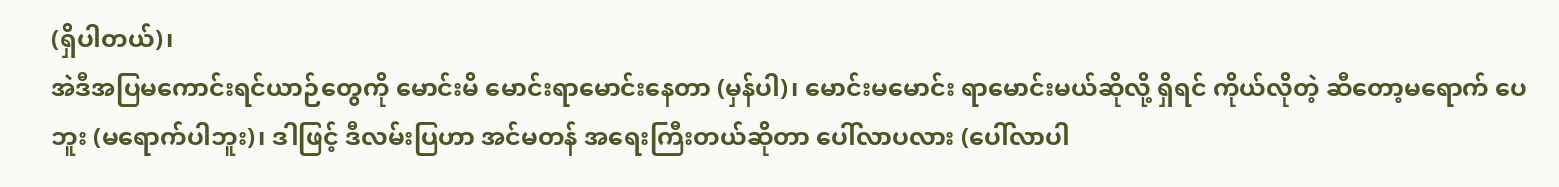(ရှိပါတယ်)၊
အဲဒီအပြမကောင်းရင်ယာဉ်တွေကို မောင်းမိ မောင်းရာမောင်းနေတာ (မှန်ပါ)၊ မောင်းမမောင်း ရာမောင်းမယ်ဆိုလို့ ရှိရင် ကိုယ်လိုတဲ့ ဆီတော့မရောက် ပေဘူး (မရောက်ပါဘူး)၊ ဒါဖြင့် ဒီလမ်းပြဟာ အင်မတန် အရေးကြီးတယ်ဆိုတာ ပေါ်လာပလား (ပေါ်လာပါ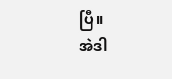ပြီ။
အဲဒါ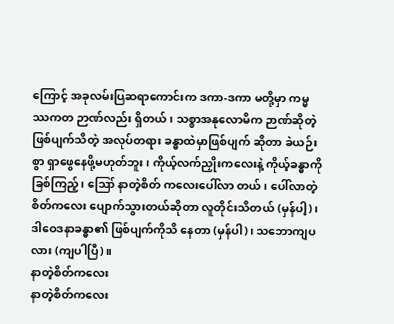ကြောင့် အခုလမ်းပြဆရာကောင်းက ဒကာ-ဒကာ မတို့မှာ ကမ္မဿကတ ဉာဏ်လည်း ရှိတယ်၊ သစ္စာအနုလောမိက ဉာဏ်ဆိုတဲ့ ဖြစ်ပျက်သိတဲ့ အလုပ်တရား ခန္ဓာထဲမှာဖြစ်ပျက် ဆိုတာ ခဲယဉ်းစွာ ရှာဖွေနေဖို့မဟုတ်ဘူး၊ ကိုယ့်လက်ညှိုးကလေးနဲ့ ကိုယ့်ခန္ဓာကိုခြစ်ကြည့်၊ ဪ နာတဲ့စိတ် ကလေးပေါ်လာ တယ်၊ ပေါ်လာတဲ့ စိတ်ကလေး ပျောက်သွားတယ်ဆိုတာ လူတိုင်းသိတယ် (မှန်ပါ့)၊ ဒါဝေဒနာခန္ဓာ၏ ဖြစ်ပျက်ကိုသိ နေတာ (မှန်ပါ)၊ သဘောကျပလား (ကျပါပြီ)။
နာတဲ့စိတ်ကလေး
နာတဲ့စိတ်ကလေး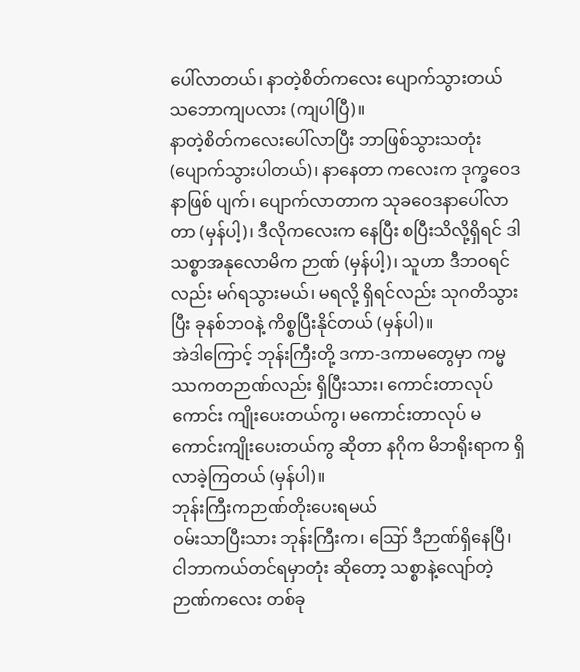ပေါ်လာတယ်၊ နာတဲ့စိတ်ကလေး ပျောက်သွားတယ် သဘောကျပလား (ကျပါပြီ)။
နာတဲ့စိတ်ကလေးပေါ်လာပြီး ဘာဖြစ်သွားသတုံး (ပျောက်သွားပါတယ်)၊ နာနေတာ ကလေးက ဒုက္ခဝေဒနာဖြစ် ပျက်၊ ပျောက်လာတာက သုခဝေဒနာပေါ်လာတာ (မှန်ပါ့)၊ ဒီလိုကလေးက နေပြီး စပြီးသိလို့ရှိရင် ဒါသစ္စာအနုလောမိက ဉာဏ် (မှန်ပါ့)၊ သူဟာ ဒီဘဝရင်လည်း မဂ်ရသွားမယ်၊ မရလို့ ရှိရင်လည်း သုဂတိသွားပြီး ခုနစ်ဘဝနဲ့ ကိစ္စပြီးနိုင်တယ် (မှန်ပါ)။
အဲဒါကြောင့် ဘုန်းကြီးတို့ ဒကာ-ဒကာမတွေမှာ ကမ္မဿကတဉာဏ်လည်း ရှိပြီးသား၊ ကောင်းတာလုပ် ကောင်း ကျိုးပေးတယ်ကွ၊ မကောင်းတာလုပ် မကောင်းကျိုးပေးတယ်ကွ ဆိုတာ နဂိုက မိဘရိုးရာက ရှိလာခဲ့ကြတယ် (မှန်ပါ)။
ဘုန်းကြီးကဉာဏ်တိုးပေးရမယ်
ဝမ်းသာပြီးသား ဘုန်းကြီးက၊ ဪ ဒီဉာဏ်ရှိနေပြီ၊ ငါဘာကယ်တင်ရမှာတုံး ဆိုတော့ သစ္စာနဲ့လျော်တဲ့ ဉာဏ်ကလေး တစ်ခု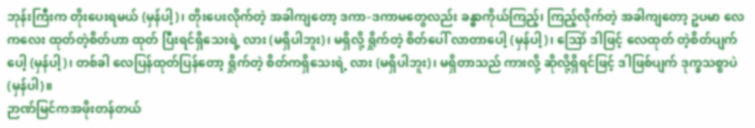ဘုန်းကြီးက တိုးပေးရမယ် (မှန်ပါ့)၊ တိုးပေးလိုက်တဲ့ အခါကျတော့ ဒကာ-ဒကာမတွေလည်း ခန္ဓာကိုယ်ကြည့်၊ ကြည့်လိုက်တဲ့ အခါကျတော့ ဥပမာ လေကလေး ထုတ်တဲ့စိတ်ဟာ ထုတ် ပြီးရင်ရှိသေးရဲ့ လား (မရှိပါဘူး)၊ မရှိလို့ ရှိုက်တဲ့ စိတ်ပေါ် လာတာပေါ့ (မှန်ပါ့)၊ ဪ ဒါဖြင့် လေထုတ် တဲ့စိတ်ပျက်ပေါ့ (မှန်ပါ့)၊ တစ်ခါ လေပြန်ထုတ်ပြန်တော့ ရှိုက်တဲ့ စိတ်ကရှိသေးရဲ့ လား (မရှိပါဘူး)၊ မရှိတာသည် ကားလို့ ဆိုလို့ရှိရင်ဖြင့် ဒါဖြစ်ပျက် ဒုက္ခသစ္စာပဲ (မှန်ပါ)။
ဉာဏ်မြင်ကအဖိုးတန်တယ်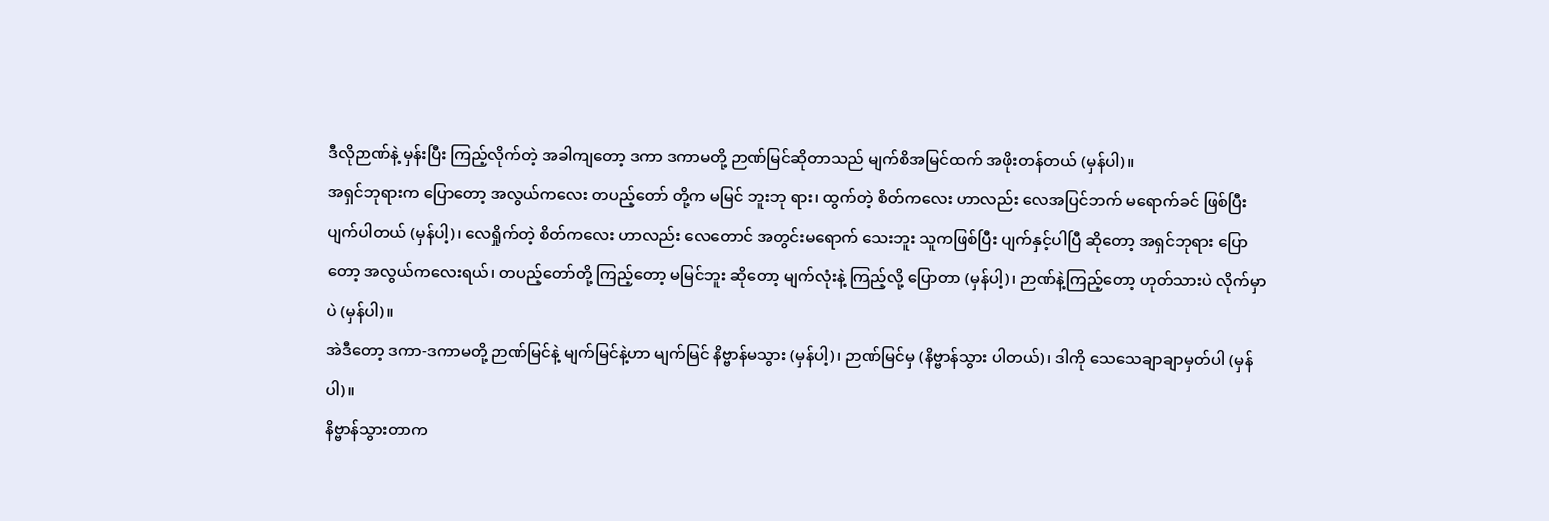ဒီလိုဉာဏ်နဲ့ မှန်းပြီး ကြည့်လိုက်တဲ့ အခါကျတော့ ဒကာ ဒကာမတို့ ဉာဏ်မြင်ဆိုတာသည် မျက်စိအမြင်ထက် အဖိုးတန်တယ် (မှန်ပါ)။
အရှင်ဘုရားက ပြောတော့ အလွယ်ကလေး တပည့်တော် တို့က မမြင် ဘူးဘု ရား၊ ထွက်တဲ့ စိတ်ကလေး ဟာလည်း လေအပြင်ဘက် မရောက်ခင် ဖြစ်ပြီး ပျက်ပါတယ် (မှန်ပါ့)၊ လေရှိုက်တဲ့ စိတ်ကလေး ဟာလည်း လေတောင် အတွင်းမရောက် သေးဘူး သူကဖြစ်ပြီး ပျက်နှင့်ပါပြီ ဆိုတော့ အရှင်ဘုရား ပြောတော့ အလွယ်ကလေးရယ်၊ တပည့်တော်တို့ ကြည့်တော့ မမြင်ဘူး ဆိုတော့ မျက်လုံးနဲ့ ကြည့်လို့ ပြောတာ (မှန်ပါ့)၊ ဉာဏ်နဲ့ကြည့်တော့ ဟုတ်သားပဲ လိုက်မှာပဲ (မှန်ပါ)။
အဲဒီတော့ ဒကာ-ဒကာမတို့ ဉာဏ်မြင်နဲ့ မျက်မြင်နဲ့ဟာ မျက်မြင် နိဗ္ဗာန်မသွား (မှန်ပါ့)၊ ဉာဏ်မြင်မှ (နိဗ္ဗာန်သွား ပါတယ်)၊ ဒါကို သေသေချာချာမှတ်ပါ (မှန်ပါ)။
နိဗ္ဗာန်သွားတာက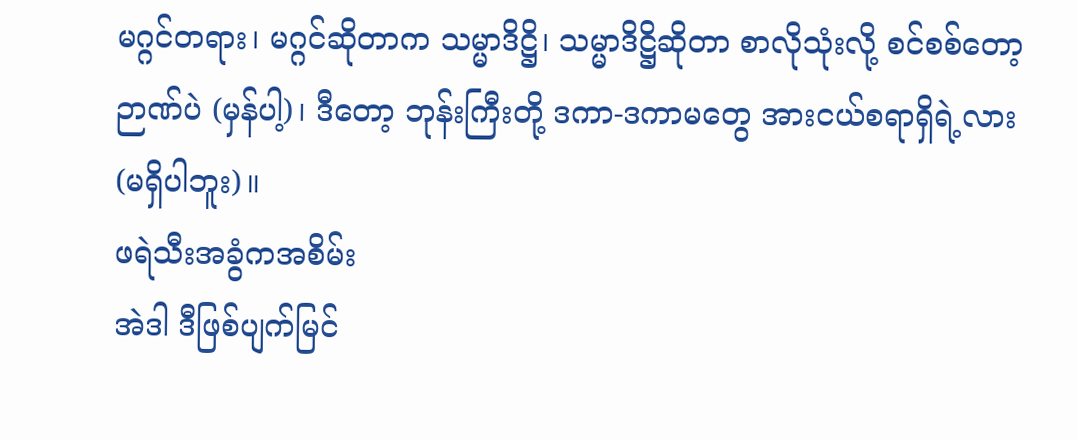မဂ္ဂင်တရား၊ မဂ္ဂင်ဆိုတာက သမ္မာဒိဋ္ဌိ၊ သမ္မာဒိဋ္ဌိဆိုတာ စာလိုသုံးလို့ စင်စစ်တော့ ဉာဏ်ပဲ (မှန်ပါ့)၊ ဒီတော့ ဘုန်းကြီးတို့ ဒကာ-ဒကာမတွေ အားငယ်စရာရှိရဲ့လား (မရှိပါဘူး)။
ဖရဲသီးအခွံကအစိမ်း
အဲဒါ ဒီဖြစ်ပျက်မြင်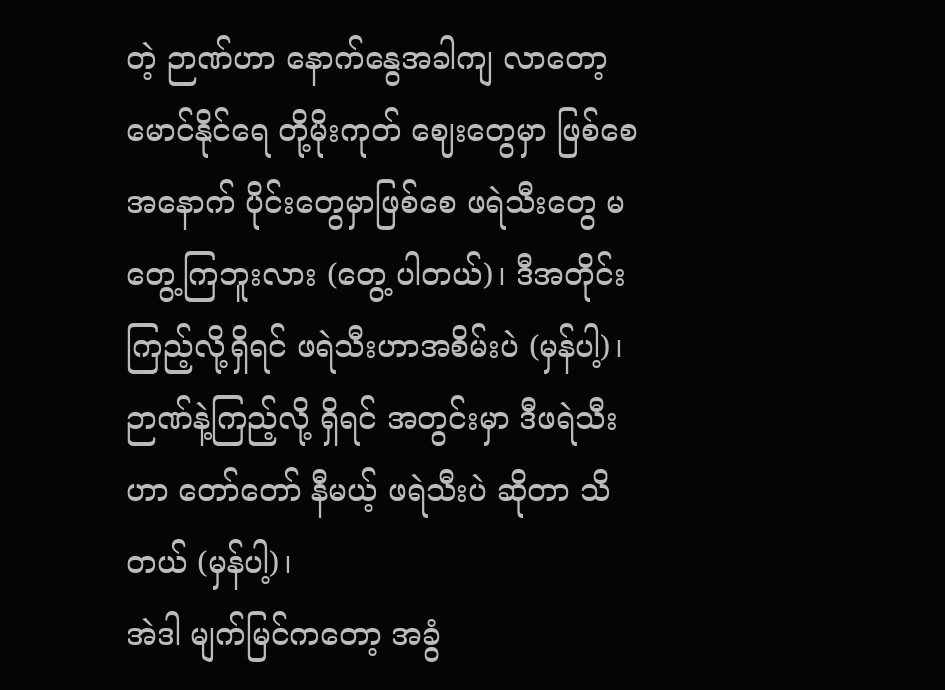တဲ့ ဉာဏ်ဟာ နောက်နွေအခါကျ လာတော့ မောင်နိုင်ရေ တို့မိုးကုတ် ဈေးတွေမှာ ဖြစ်စေ အနောက် ပိုင်းတွေမှာဖြစ်စေ ဖရဲသီးတွေ မတွေ့ကြဘူးလား (တွေ့ ပါတယ်)၊ ဒီအတိုင်း ကြည့်လို့ရှိရင် ဖရဲသီးဟာအစိမ်းပဲ (မှန်ပါ့)၊ ဉာဏ်နဲ့ကြည့်လို့ ရှိရင် အတွင်းမှာ ဒီဖရဲသီးဟာ တော်တော် နီမယ့် ဖရဲသီးပဲ ဆိုတာ သိတယ် (မှန်ပါ့)၊
အဲဒါ မျက်မြင်ကတော့ အခွံ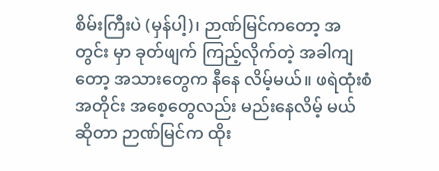စိမ်းကြီးပဲ (မှန်ပါ့)၊ ဉာဏ်မြင်ကတော့ အတွင်း မှာ ခုတ်ဖျက် ကြည့်လိုက်တဲ့ အခါကျတော့ အသားတွေက နီနေ လိမ့်မယ်။ ဖရဲထုံးစံအတိုင်း အစေ့တွေလည်း မည်းနေလိမ့် မယ်ဆိုတာ ဉာဏ်မြင်က ထိုး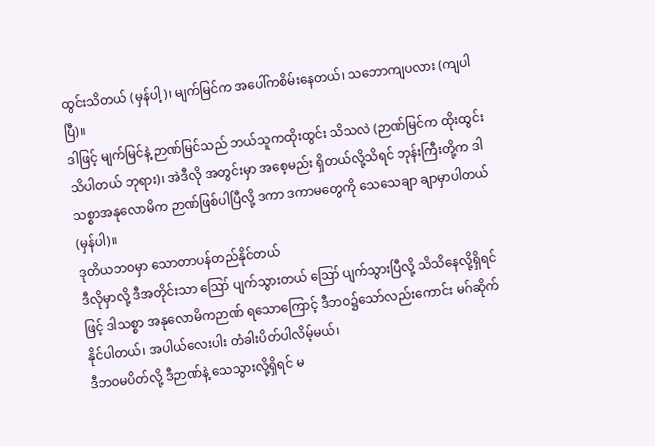ထွင်းသိတယ် (မှန်ပါ့)၊ မျက်မြင်က အပေါ်ကစိမ်းနေတယ်၊ သဘောကျပလား (ကျပါပြီ)။
ဒါဖြင့် မျက်မြင်နဲ့ ဉာဏ်မြင်သည် ဘယ်သူကထိုးထွင်း သိသလဲ (ဉာဏ်မြင်က ထိုးထွင်း သိပါတယ် ဘုရား)၊ အဲဒီလို အတွင်းမှာ အစေ့မည်း ရှိတယ်လို့သိရင် ဘုန်းကြီးတို့က ဒါ သစ္စာအနုလောမိက ဉာဏ်ဖြစ်ပါပြီလို့ ဒကာ ဒကာမတွေကို သေသေချာ ချာမှာပါတယ် (မှန်ပါ)။
ဒုတိယဘဝမှာ သောတာပန်တည်နိုင်တယ်
ဒီလိုမှာလို့ ဒီအတိုင်းသာ ဪ ပျက်သွားတယ် ဪ ပျက်သွားပြီလို့ သိသိနေလို့ရှိရင်ဖြင့် ဒါသစ္စာ အနုလောမိကဉာဏ် ရသောကြောင့် ဒီဘဝ၌သော်လည်းကောင်း မဂ်ဆိုက်နိုင်ပါတယ်၊ အပါယ်လေးပါး တံခါးပိတ်ပါလိမ့်မယ်၊
ဒီဘဝမပိတ်လို့ ဒီဉာဏ်နဲ့ သေသွားလို့ရှိရင် မ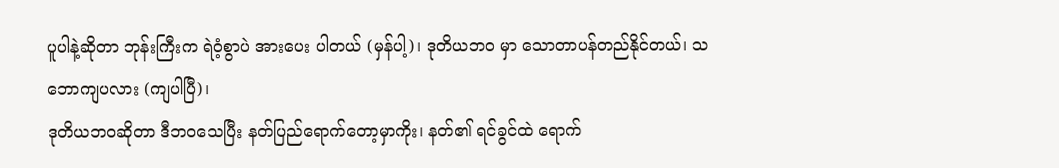ပူပါနဲ့ဆိုတာ ဘုန်းကြီးက ရဲဝံ့စွာပဲ အားပေး ပါတယ် (မှန်ပါ့)၊ ဒုတိယဘဝ မှာ သောတာပန်တည်နိုင်တယ်၊ သဘောကျပလား (ကျပါပြီ)၊
ဒုတိယဘဝဆိုတာ ဒီဘဝသေပြီး နတ်ပြည်ရောက်တော့မှာကိုး၊ နတ်၏ ရင်ခွင်ထဲ ရောက်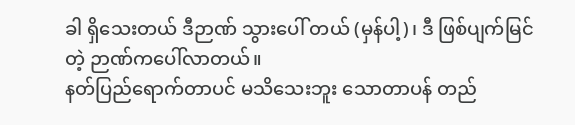ခါ ရှိသေးတယ် ဒီဉာဏ် သွားပေါ် တယ် (မှန်ပါ့)၊ ဒီ ဖြစ်ပျက်မြင်တဲ့ ဉာဏ်ကပေါ်လာတယ်။
နတ်ပြည်ရောက်တာပင် မသိသေးဘူး သောတာပန် တည်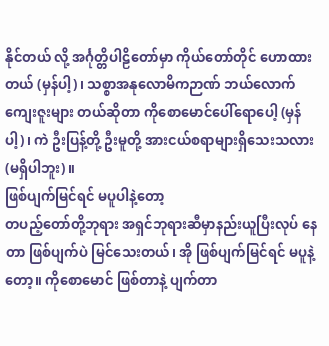နိုင်တယ် လို့ အင်္ဂုတ္တိပါဠိတော်မှာ ကိုယ်တော်တိုင် ဟောထားတယ် (မှန်ပါ့)၊ သစ္စာအနုလောမိကဉာဏ် ဘယ်လောက် ကျေးဇူးများ တယ်ဆိုတာ ကိုစောမောင်ပေါ်ရောပေါ့ (မှန်ပါ့)၊ ကဲ ဦးပြန့်တို့ ဦးမူတို့ အားငယ်စရာများရှိသေးသလား (မရှိပါဘူး)။
ဖြစ်ပျက်မြင်ရင် မပူပါနဲ့တော့
တပည့်တော်တို့ဘုရား အရှင်ဘုရားဆီမှာနည်းယူပြီးလုပ် နေတာ ဖြစ်ပျက်ပဲ မြင်သေးတယ်၊ အို ဖြစ်ပျက်မြင်ရင် မပူနဲ့ တော့။ ကိုစောမောင် ဖြစ်တာနဲ့ ပျက်တာ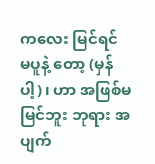ကလေး မြင်ရင် မပူနဲ့ တော့ (မှန်ပါ့)၊ ဟာ အဖြစ်မမြင်ဘူး ဘုရား အပျက်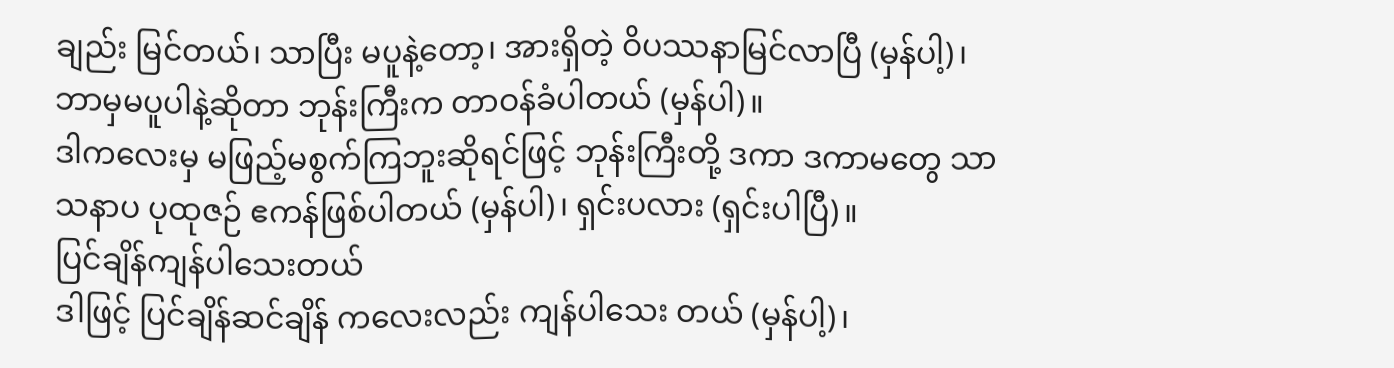ချည်း မြင်တယ်၊ သာပြီး မပူနဲ့တော့၊ အားရှိတဲ့ ဝိပဿနာမြင်လာပြီ (မှန်ပါ့)၊ ဘာမှမပူပါနဲ့ဆိုတာ ဘုန်းကြီးက တာဝန်ခံပါတယ် (မှန်ပါ)။
ဒါကလေးမှ မဖြည့်မစွက်ကြဘူးဆိုရင်ဖြင့် ဘုန်းကြီးတို့ ဒကာ ဒကာမတွေ သာသနာပ ပုထုဇဉ် ဧကန်ဖြစ်ပါတယ် (မှန်ပါ)၊ ရှင်းပလား (ရှင်းပါပြီ)။
ပြင်ချိန်ကျန်ပါသေးတယ်
ဒါဖြင့် ပြင်ချိန်ဆင်ချိန် ကလေးလည်း ကျန်ပါသေး တယ် (မှန်ပါ့)၊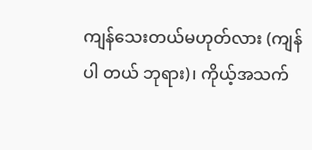ကျန်သေးတယ်မဟုတ်လား (ကျန်ပါ တယ် ဘုရား)၊ ကိုယ့်အသက်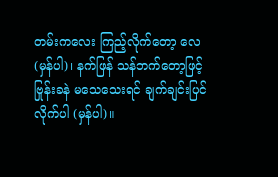တမ်းကလေး ကြည့်လိုက်တော့ လေ (မှန်ပါ)၊ နက်ဖြန် သန်ဘက်တော့ဖြင့် ဗြုန်းခနဲ မသေသေးရင် ချက်ချင်းပြင်လိုက်ပါ (မှန်ပါ)။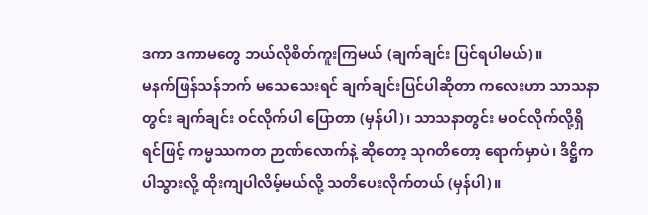ဒကာ ဒကာမတွေ ဘယ်လိုစိတ်ကူးကြမယ် (ချက်ချင်း ပြင်ရပါမယ်)။
မနက်ဖြန်သန်ဘက် မသေသေးရင် ချက်ချင်းပြင်ပါဆိုတာ ကလေးဟာ သာသနာတွင်း ချက်ချင်း ဝင်လိုက်ပါ ပြောတာ (မှန်ပါ)၊ သာသနာတွင်း မဝင်လိုက်လို့ရှိရင်ဖြင့် ကမ္မဿကတ ဉာဏ်လောက်နဲ့ ဆိုတော့ သုဂတိတော့ ရောက်မှာပဲ၊ ဒိဋ္ဌိက ပါသွားလို့ ထိုးကျပါလိမ့်မယ်လို့ သတိပေးလိုက်တယ် (မှန်ပါ)။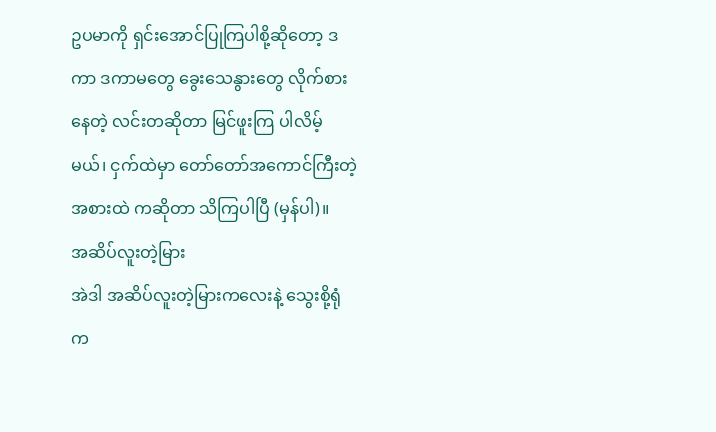ဥပမာကို ရှင်းအောင်ပြုကြပါစို့ဆိုတော့ ဒကာ ဒကာမတွေ ခွေးသေနွားတွေ လိုက်စားနေတဲ့ လင်းတဆိုတာ မြင်ဖူးကြ ပါလိမ့်မယ်၊ ငှက်ထဲမှာ တော်တော်အကောင်ကြီးတဲ့ အစားထဲ ကဆိုတာ သိကြပါပြီ (မှန်ပါ)။
အဆိပ်လူးတဲ့မြား
အဲဒါ အဆိပ်လူးတဲ့မြားကလေးနဲ့ သွေးစို့ရုံက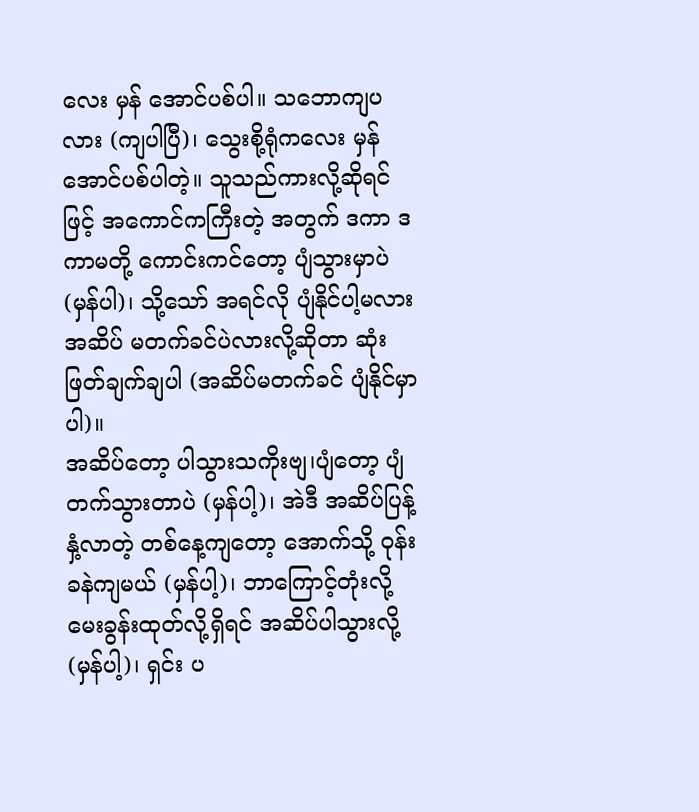လေး မှန် အောင်ပစ်ပါ။ သဘောကျပလား (ကျပါပြီ)၊ သွေးစို့ရုံကလေး မှန်အောင်ပစ်ပါတဲ့။ သူသည်ကားလို့ဆိုရင်ဖြင့် အကောင်ကကြီးတဲ့ အတွက် ဒကာ ဒကာမတို့ ကောင်းကင်တော့ ပျံသွားမှာပဲ (မှန်ပါ)၊ သို့သော် အရင်လို ပျံနိုင်ပါ့မလား အဆိပ် မတက်ခင်ပဲလားလို့ဆိုတာ ဆုံးဖြတ်ချက်ချပါ (အဆိပ်မတက်ခင် ပျံနိုင်မှာပါ)။
အဆိပ်တော့ ပါသွားသကိုးဗျ၊ပျံတော့ ပျံတက်သွားတာပဲ (မှန်ပါ့)၊ အဲဒီ အဆိပ်ပြန့်နှံ့လာတဲ့ တစ်နေ့ကျတော့ အောက်သို့ ဝုန်းခနဲကျမယ် (မှန်ပါ့)၊ ဘာကြောင့်တုံးလို့ မေးခွန်းထုတ်လို့ရှိရင် အဆိပ်ပါသွားလို့ (မှန်ပါ့)၊ ရှင်း ပ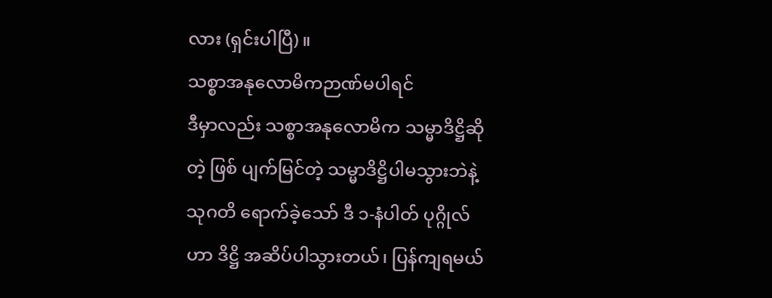လား (ရှင်းပါပြီ)။
သစ္စာအနုလောမိကဉာဏ်မပါရင်
ဒီမှာလည်း သစ္စာအနုလောမိက သမ္မာဒိဋ္ဌိဆိုတဲ့ ဖြစ် ပျက်မြင်တဲ့ သမ္မာဒိဋ္ဌိပါမသွားဘဲနဲ့ သုဂတိ ရောက်ခဲ့သော် ဒီ ၁-နံပါတ် ပုဂ္ဂိုလ်ဟာ ဒိဋ္ဌိ အဆိပ်ပါသွားတယ်၊ ပြန်ကျရမယ်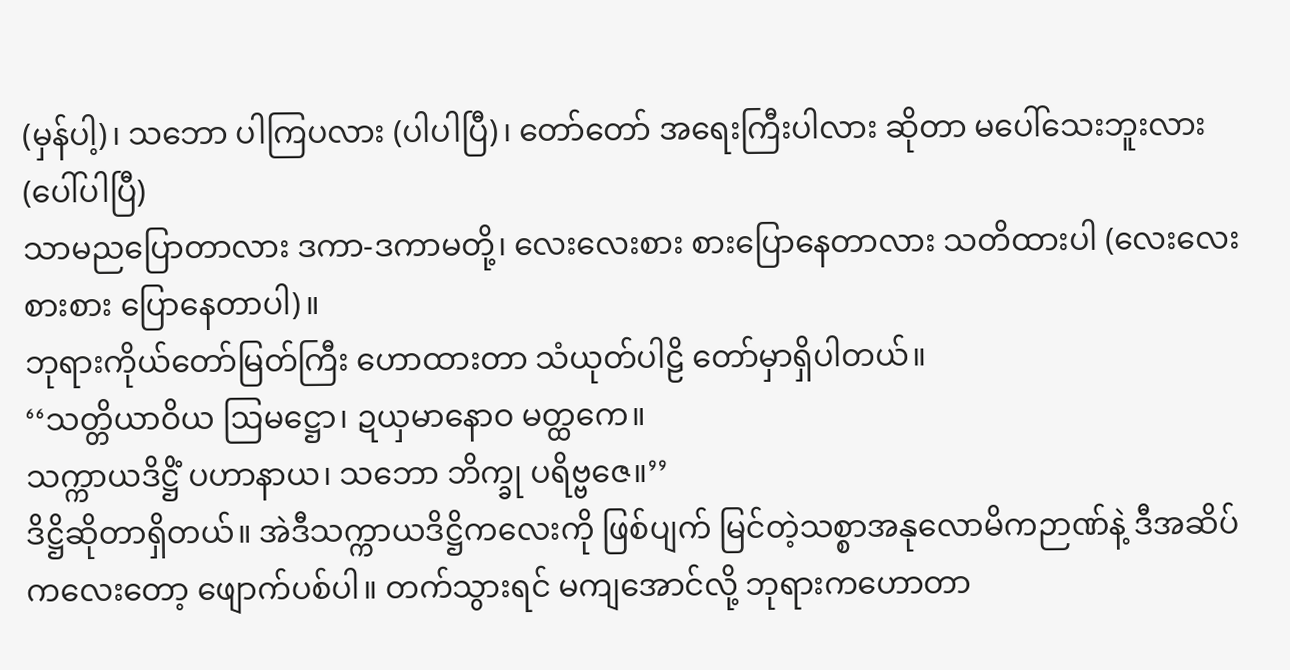(မှန်ပါ့)၊ သဘော ပါကြပလား (ပါပါပြီ)၊ တော်တော် အရေးကြီးပါလား ဆိုတာ မပေါ်သေးဘူးလား (ပေါ်ပါပြီ)
သာမညပြောတာလား ဒကာ-ဒကာမတို့၊ လေးလေးစား စားပြောနေတာလား သတိထားပါ (လေးလေးစားစား ပြောနေတာပါ)။
ဘုရားကိုယ်တော်မြတ်ကြီး ဟောထားတာ သံယုတ်ပါဠိ တော်မှာရှိပါတယ်။
‘‘သတ္တိယာဝိယ ဩမဋ္ဌော၊ ဍယှမာနောဝ မတ္ထကေ။
သက္ကာယဒိဋ္ဌိံ ပဟာနာယ၊ သဘော ဘိက္ခု ပရိဗ္ဗဇေ။’’
ဒိဋ္ဌိဆိုတာရှိတယ်။ အဲဒီသက္ကာယဒိဋ္ဌိကလေးကို ဖြစ်ပျက် မြင်တဲ့သစ္စာအနုလောမိကဉာဏ်နဲ့ ဒီအဆိပ်ကလေးတော့ ဖျောက်ပစ်ပါ။ တက်သွားရင် မကျအောင်လို့ ဘုရားကဟောတာ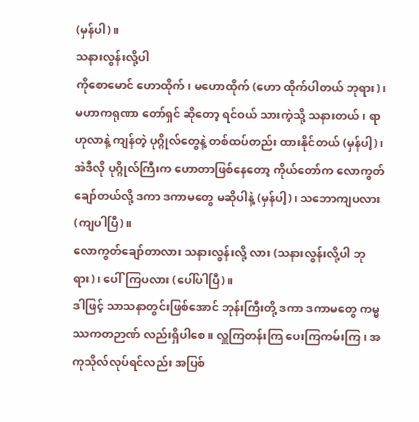(မှန်ပါ)။
သနားလွန်းလို့ပါ
ကိုစောမောင် ဟောထိုက်၊ မဟောထိုက် (ဟော ထိုက်ပါတယ် ဘုရား)၊ မဟာကရုဏာ တော်ရှင် ဆိုတော့ ရင်ဝယ် သားကဲ့သို့ သနားတယ်၊ ရာဟုလာနဲ့ ကျန်တဲ့ ပုဂ္ဂိုလ်တွေနဲ့ တစ်ထပ်တည်း ထားနိုင်တယ် (မှန်ပါ့)၊ အဲဒီလို ပုဂ္ဂိုလ်ကြီးက ဟောတာဖြစ်နေတော့ ကိုယ်တော်က လောကွတ် ချော်တယ်လို့ ဒကာ ဒကာမတွေ မဆိုပါနဲ့ (မှန်ပါ့)၊ သဘောကျပလား (ကျပါပြီ)။
လောကွတ်ချော်တာလား သနားလွန်းလို့ လား (သနားလွန်းလို့ပါ ဘုရား)၊ ပေါ်ကြပလား (ပေါ်ပါပြီ)။
ဒါဖြင့် သာသနာတွင်းဖြစ်အောင် ဘုန်းကြီးတို့ ဒကာ ဒကာမတွေ ကမ္မဿကတဉာဏ် လည်းရှိပါစေ။ လှူကြတန်းကြ ပေးကြကမ်းကြ၊ အကုသိုလ်လုပ်ရင်လည်း အပြစ်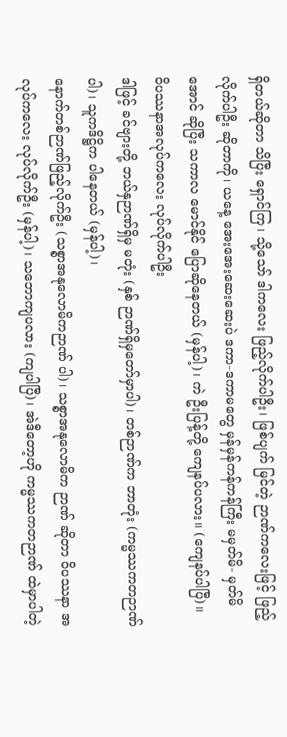ရှိတယ်ဆိုတာ သိပြီး ရှောင်ကြ၊ သို့သော် ဒါကလေး ဖြည့်လိုက်ပါဦး၊ ဖြစ်ပျက် မြင်တဲ့ ဉာဏ်ကလေးဖြင့် ဖြည့်လိုက်ပါဦး ဆိုတာကို၊ ယနေ့ အေးအေးဆေးဆေးပဲ ဒကာ-ဒကာမတွေ မှန်မှန်ကန်ကန်ကြီး မမှတ်မိ- မှတ်မိအောင် ဆိုပြီး သကာလ မောင်နိုင် ပြောဆိုနေတယ် (မှန်ပါ့)၊ ကဲ ဦးပြန့်တို့ ကျေနပ်ပလား။ (ကျေနပ်ပါပြီ)။
ဝိပဿနာအလုပ်ကလေး လုပ်လိုက်ပါဦး
ဒါဖြင့် ခင်ဗျားတို့ ဘယ်နှဉာဏ်ရှိမှ မတုံး (နှစ် ဉာဏ်ရှိမှတော်မှာပါ)၊ တစ်ဉာဏ်က ဘာတုံး (ကမ္မဿကတဉာဏ်ပါ)၊ သူကဒိဋ္ဌိက ပါနေတယ် (မှန်ပါ့)၊
နောက်တစ်ဉာဏ်ဖြည့်လိုက်ဦး (သစ္စာအနုလောမိကဉာဏ် ပါ)၊ သစ္စာအနုလောမိက ဉာဏ် ဆိုတာ ဝိပဿနာ အလုပ်ကလေး လုပ်လိုက်ဦး (မှန်ပါ့)၊ သဘောကျပလား (ကျပါပြီ)၊ အဲဒီတော့ဟို ကမ္မဿကတဉာဏ် ထဲမှာပါတဲ့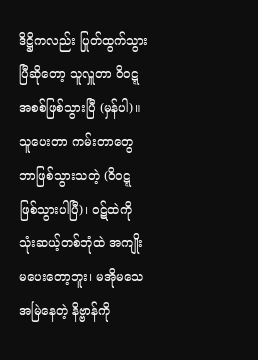ဒိဋ္ဌိကလည်း ပြုတ်ထွက်သွားပြီဆိုတော့ သူလှူတာ ဝိဝဋ္ဋ အစစ်ဖြစ်သွားပြီ (မှန်ပါ)။
သူပေးတာ ကမ်းတာတွေ ဘာဖြစ်သွားသတဲ့ (ဝိဝဋ္ဋ ဖြစ်သွားပါပြီ)၊ ဝဋ်ထဲကို သုံးဆယ့်တစ်ဘုံထဲ အကျိုးမပေးတော့ဘူး၊ မအိုမသေအမြဲနေတဲ့ နိဗ္ဗာန်ကို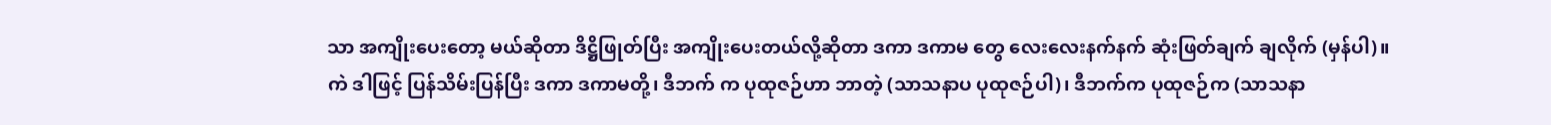သာ အကျိုးပေးတော့ မယ်ဆိုတာ ဒိဋ္ဌိဖြုတ်ပြီး အကျိုးပေးတယ်လို့ဆိုတာ ဒကာ ဒကာမ တွေ လေးလေးနက်နက် ဆုံးဖြတ်ချက် ချလိုက် (မှန်ပါ)။
ကဲ ဒါဖြင့် ပြန်သိမ်းပြန်ပြီး ဒကာ ဒကာမတို့၊ ဒီဘက် က ပုထုဇဉ်ဟာ ဘာတဲ့ (သာသနာပ ပုထုဇဉ်ပါ)၊ ဒီဘက်က ပုထုဇဉ်က (သာသနာ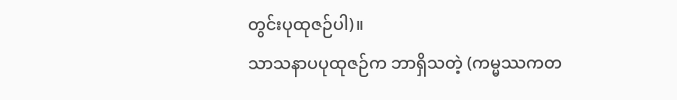တွင်းပုထုဇဉ်ပါ)။
သာသနာပပုထုဇဉ်က ဘာရှိသတဲ့ (ကမ္မဿကတ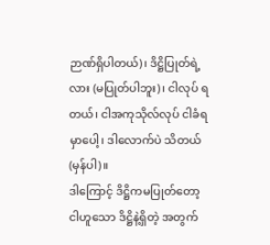ဉာဏ်ရှိပါတယ်)၊ ဒိဋ္ဌိပြုတ်ရဲ့လား (မပြုတ်ပါဘူး)၊ ငါလုပ် ရတယ်၊ ငါအကုသိုလ်လုပ် ငါခံရမှာပေါ့၊ ဒါလောက်ပဲ သိတယ် (မှန်ပါ)။
ဒါကြောင့် ဒိဋ္ဌိကမပြုတ်တော့ ငါဟူသော ဒိဋ္ဌိနဲ့ရှိတဲ့ အတွက်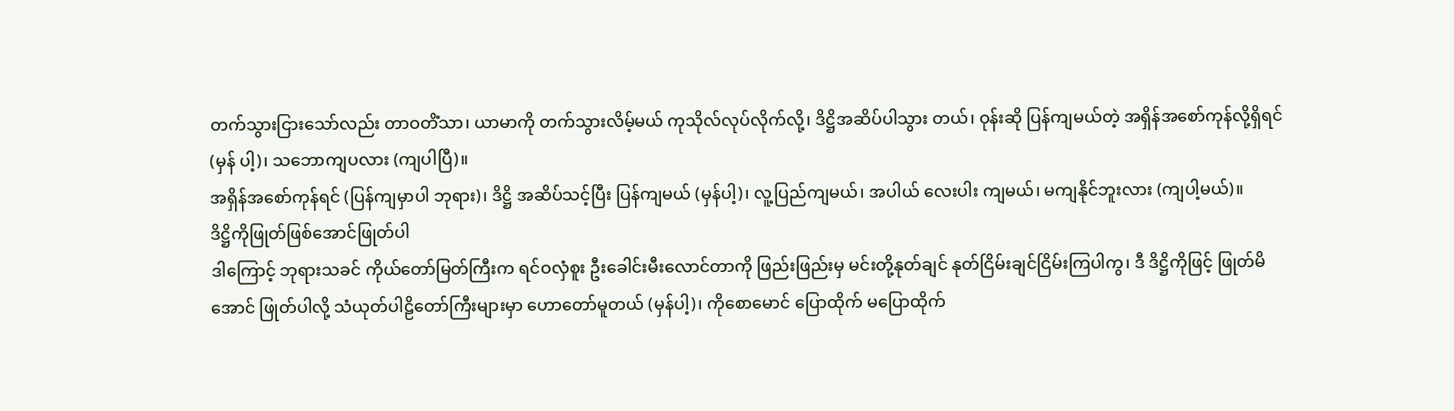တက်သွားငြားသော်လည်း တာဝတိံသာ၊ ယာမာကို တက်သွားလိမ့်မယ် ကုသိုလ်လုပ်လိုက်လို့၊ ဒိဋ္ဌိအဆိပ်ပါသွား တယ်၊ ဝုန်းဆို ပြန်ကျမယ်တဲ့ အရှိန်အစော်ကုန်လို့ရှိရင် (မှန် ပါ့)၊ သဘောကျပလား (ကျပါပြီ)။
အရှိန်အစော်ကုန်ရင် (ပြန်ကျမှာပါ ဘုရား)၊ ဒိဋ္ဌိ အဆိပ်သင့်ပြီး ပြန်ကျမယ် (မှန်ပါ့)၊ လူ့ပြည်ကျမယ်၊ အပါယ် လေးပါး ကျမယ်၊ မကျနိုင်ဘူးလား (ကျပါ့မယ်)။
ဒိဋ္ဌိကိုဖြုတ်ဖြစ်အောင်ဖြုတ်ပါ
ဒါကြောင့် ဘုရားသခင် ကိုယ်တော်မြတ်ကြီးက ရင်ဝလှံစူး ဦးခေါင်းမီးလောင်တာကို ဖြည်းဖြည်းမှ မင်းတို့နုတ်ချင် နုတ်ငြိမ်းချင်ငြိမ်းကြပါကွ၊ ဒီ ဒိဋ္ဌိကိုဖြင့် ဖြုတ်မိအောင် ဖြုတ်ပါလို့ သံယုတ်ပါဠိတော်ကြီးများမှာ ဟောတော်မူတယ် (မှန်ပါ့)၊ ကိုစောမောင် ပြောထိုက် မပြောထိုက်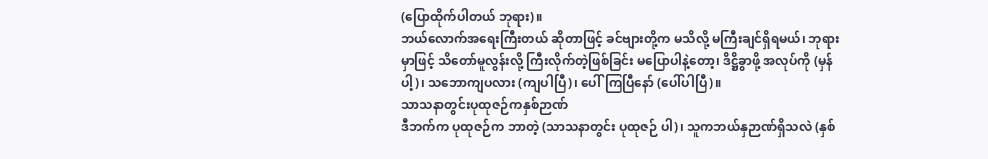(ပြောထိုက်ပါတယ် ဘုရား)။
ဘယ်လောက်အရေးကြီးတယ် ဆိုတာဖြင့် ခင်ဗျားတို့က မသိလို့ မကြီးချင်ရှိရမယ်၊ ဘုရားမှာဖြင့် သိတော်မူလွန်းလို့ ကြီးလိုက်တဲ့ဖြစ်ခြင်း မပြောပါနဲ့တော့၊ ဒိဋ္ဌိခွာဖို့ အလုပ်ကို (မှန်ပါ့)၊ သဘောကျပလား (ကျပါပြီ)၊ ပေါ်ကြပြီနော် (ပေါ်ပါပြီ)။
သာသနာတွင်းပုထုဇဉ်ကနှစ်ဉာဏ်
ဒီဘက်က ပုထုဇဉ်က ဘာတဲ့ (သာသနာတွင်း ပုထုဇဉ် ပါ)၊ သူကဘယ်နှဉာဏ်ရှိသလဲ (နှစ်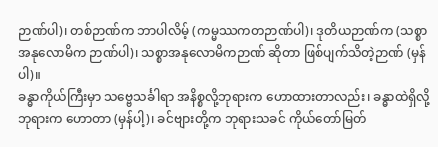ဉာဏ်ပါ)၊ တစ်ဉာဏ်က ဘာပါလိမ့် (ကမ္မဿကတဉာဏ်ပါ)၊ ဒုတိယဉာဏ်က (သစ္စာအနုလောမိက ဉာဏ်ပါ)၊ သစ္စာအနုလောမိကဉာဏ် ဆိုတာ ဖြစ်ပျက်သိတဲ့ဉာဏ် (မှန်ပါ)။
ခန္ဓာကိုယ်ကြီးမှာ သဗ္ဗေသင်္ခါရာ အနိစ္စလို့ဘုရားက ဟောထားတာလည်း၊ ခန္ဓာထဲရှိလို့ ဘုရားက ဟောတာ (မှန်ပါ့)၊ ခင်ဗျားတို့က ဘုရားသခင် ကိုယ်တော်မြတ်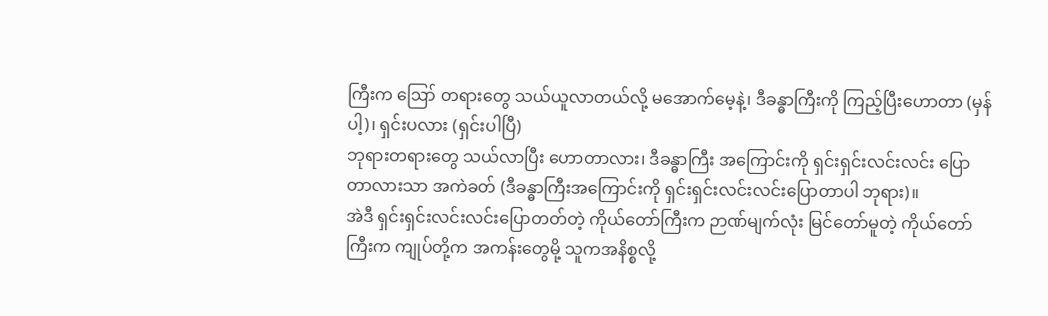ကြီးက ဪ တရားတွေ သယ်ယူလာတယ်လို့ မအောက်မေ့နဲ့၊ ဒီခန္ဓာကြီးကို ကြည့်ပြီးဟောတာ (မှန်ပါ့)၊ ရှင်းပလား (ရှင်းပါပြီ)
ဘုရားတရားတွေ သယ်လာပြီး ဟောတာလား၊ ဒီခန္ဓာကြီး အကြောင်းကို ရှင်းရှင်းလင်းလင်း ပြောတာလားသာ အကဲခတ် (ဒီခန္ဓာကြီးအကြောင်းကို ရှင်းရှင်းလင်းလင်းပြောတာပါ ဘုရား)။
အဲဒီ ရှင်းရှင်းလင်းလင်းပြောတတ်တဲ့ ကိုယ်တော်ကြီးက ဉာဏ်မျက်လုံး မြင်တော်မူတဲ့ ကိုယ်တော်ကြီးက ကျုပ်တို့က အကန်းတွေမို့ သူကအနိစ္စလို့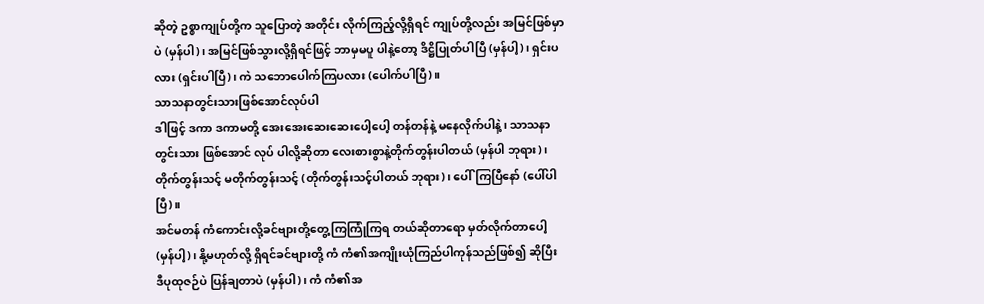ဆိုတဲ့ ဥစ္စာကျုပ်တို့က သူပြောတဲ့ အတိုင်း လိုက်ကြည့်လို့ရှိရင် ကျုပ်တို့လည်း အမြင်ဖြစ်မှာပဲ (မှန်ပါ)၊ အမြင်ဖြစ်သွားလို့ရှိရင်ဖြင့် ဘာမှမပူ ပါနဲ့တော့ ဒိဋ္ဌိပြုတ်ပါပြီ (မှန်ပါ့)၊ ရှင်းပလား (ရှင်းပါပြီ)၊ ကဲ သဘောပေါက်ကြပလား (ပေါက်ပါပြီ)။
သာသနာတွင်းသားဖြစ်အောင်လုပ်ပါ
ဒါဖြင့် ဒကာ ဒကာမတို့ အေးအေးဆေးဆေးပေါ့ပေါ့ တန်တန်နဲ့ မနေလိုက်ပါနဲ့၊ သာသနာ တွင်းသား ဖြစ်အောင် လုပ် ပါလို့ဆိုတာ လေးစားစွာနဲ့တိုက်တွန်းပါတယ် (မှန်ပါ ဘုရား)၊ တိုက်တွန်းသင့် မတိုက်တွန်းသင့် (တိုက်တွန်းသင့်ပါတယ် ဘုရား)၊ ပေါ်ကြပြီနော် (ပေါ်ပါပြီ)။
အင်မတန် ကံကောင်းလို့ခင်ဗျားတို့တွေ့ကြကြုံကြရ တယ်ဆိုတာရော မှတ်လိုက်တာပေါ့ (မှန်ပါ့)၊ နို့မဟုတ်လို့ ရှိရင်ခင်ဗျားတို့ ကံ ကံ၏အကျိုးယုံကြည်ပါကုန်သည်ဖြစ်၍ ဆိုပြီး ဒီပုထုဇဉ်ပဲ ပြန်ချတာပဲ (မှန်ပါ)၊ ကံ ကံ၏အ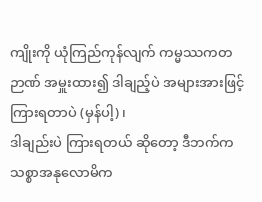ကျိုးကို ယုံကြည်ကုန်လျက် ကမ္မဿကတဉာဏ် အမှူးထား၍ ဒါချည့်ပဲ အများအားဖြင့် ကြားရတာပဲ (မှန်ပါ့)၊
ဒါချည်းပဲ ကြားရတယ် ဆိုတော့ ဒီဘက်က သစ္စာအနုလောမိက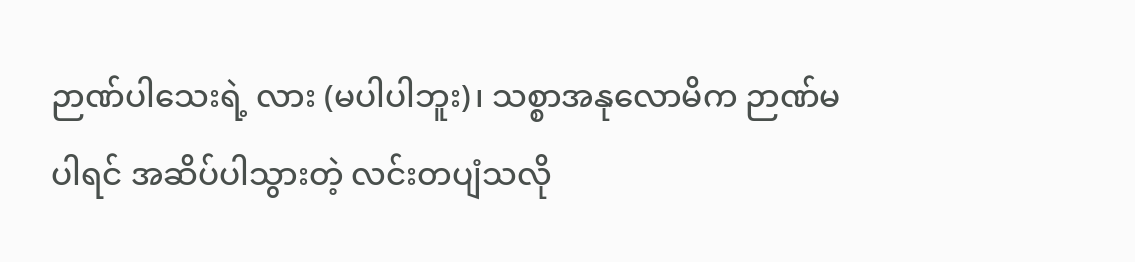ဉာဏ်ပါသေးရဲ့ လား (မပါပါဘူး)၊ သစ္စာအနုလောမိက ဉာဏ်မပါရင် အဆိပ်ပါသွားတဲ့ လင်းတပျံသလို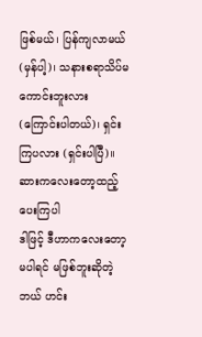ဖြစ်မယ်၊ ပြန်ကျလာမယ် (မှန်ပါ့)၊ သနားစရာသိပ်မကောင်းဘူးလား (ကြောင်းပါတယ်)၊ ရှင်းကြပလား (ရှင်းပါပြီ)။
ဆားကလေးတော့ထည့်ပေးကြပါ
ဒါဖြင့် ဒီဟာကလေးတော့ မပါရင် မဖြစ်ဘူးဆိုတဲ့ ဘယ် ဟင်း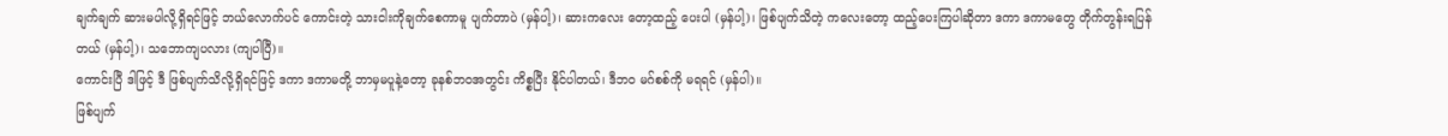ချက်ချက် ဆားမပါလို့ရှိရင်ဖြင့် ဘယ်လောက်ပင် ကောင်းတဲ့ သားငါးကိုချက်စေကာမူ ပျက်တာပဲ (မှန်ပါ့)၊ ဆားကလေး တော့ထည့် ပေးပါ (မှန်ပါ့)၊ ဖြစ်ပျက်သိတဲ့ ကလေးတော့ ထည့်ပေးကြပါဆိုတာ ဒကာ ဒကာမတွေ တိုက်တွန်းရပြန် တယ် (မှန်ပါ့)၊ သဘောကျပလား (ကျပါပြီ)။
ကောင်းပြီ ဒါဖြင့် ဒီ ဖြစ်ပျက်သိလို့ရှိရင်ဖြင့် ဒကာ ဒကာမတို့ ဘာမှမပူနဲ့တော့ ခုနစ်ဘဝအတွင်း ကိစ္စပြီး နိုင်ပါတယ်၊ ဒီဘဝ မဂ်စစ်ကို မရရင် (မှန်ပါ)။
ဖြစ်ပျက်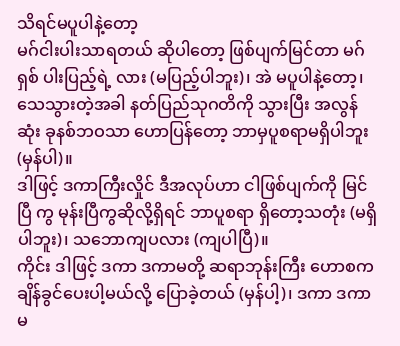သိရင်မပူပါနဲ့တော့
မဂ်ငါးပါးသာရတယ် ဆိုပါတော့ ဖြစ်ပျက်မြင်တာ မဂ်ရှစ် ပါးပြည့်ရဲ့ လား (မပြည့်ပါဘူး)၊ အဲ မပူပါနဲ့တော့၊ သေသွားတဲ့အခါ နတ်ပြည်သုဂတိကို သွားပြီး အလွန်ဆုံး ခုနစ်ဘဝသာ ဟောပြန်တော့ ဘာမှပူစရာမရှိပါဘူး (မှန်ပါ)။
ဒါဖြင့် ဒကာကြီးလှိုင် ဒီအလုပ်ဟာ ငါဖြစ်ပျက်ကို မြင်ပြီ ကွ မုန်းပြီကွဆိုလို့ရှိရင် ဘာပူစရာ ရှိတော့သတုံး (မရှိပါဘူး)၊ သဘောကျပလား (ကျပါပြီ)။
ကိုင်း ဒါဖြင့် ဒကာ ဒကာမတို့ ဆရာဘုန်းကြီး ဟောစက ချိန်ခွင်ပေးပါ့မယ်လို့ ပြောခဲ့တယ် (မှန်ပါ့)၊ ဒကာ ဒကာမ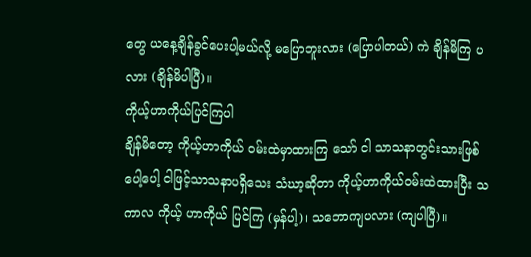တွေ ယနေ့ချိန်ခွင်ပေးပါ့မယ်လို့ မပြောဘူးလား (ပြောပါတယ်) ကဲ ချိန်မိကြ ပလား (ချိန်မိပါပြီ)။
ကိုယ့်ဟာကိုယ်ပြင်ကြပါ
ချိန်မိတော့ ကိုယ့်ဟာကိုယ် ဝမ်းထဲမှာထားကြ သော် ငါ သာသနာတွင်းသားဖြစ်ပေါ့ပေါ့ ငါဖြင့်သာသနာပရှိသေး သံဃာ့ဆိုတာ ကိုယ့်ဟာကိုယ်ဝမ်းထဲထားပြီး သကာလ ကိုယ့် ဟာကိုယ် ပြင်ကြ (မှန်ပါ့)၊ သဘောကျပလား (ကျပါပြီ)။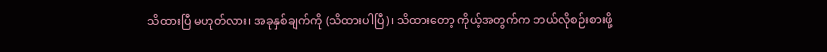သိထားပြီ မဟုတ်လား၊ အခုနှစ်ချက်ကို (သိထားပါပြီ)၊ သိထားတော့ ကိုယ့်အတွက်က ဘယ်လိုစဉ်းစားဖို့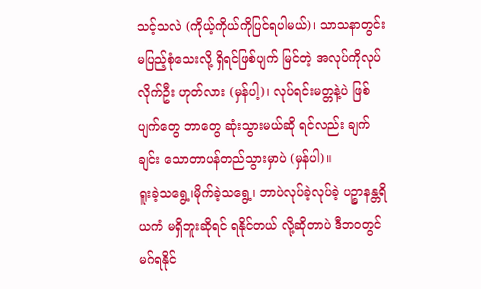သင့်သလဲ (ကိုယ့်ကိုယ်ကိုပြင်ရပါမယ်)၊ သာသနာတွင်း မပြည့်စုံသေးလို့ ရှိရင်ဖြစ်ပျက် မြင်တဲ့ အလုပ်ကိုလုပ်လိုက်ဦး ဟုတ်လား (မှန်ပါ့)၊ လုပ်ရင်းမတ္တနဲ့ပဲ ဖြစ်ပျက်တွေ ဘာတွေ ဆုံးသွားမယ်ဆို ရင်လည်း ချက်ချင်း သောတာပန်တည်သွားမှာပဲ (မှန်ပါ)။
ရူးခဲ့သရွေ့၊မိုက်ခဲ့သရွေ့၊ ဘာပဲလုပ်ခဲ့လုပ်ခဲ့ ပဉ္စာနန္တရိယကံ မရှိဘူးဆိုရင် ရနိုင်တယ် လို့ဆိုတာပဲ ဒီဘဝတွင် မဂ်ရနိုင်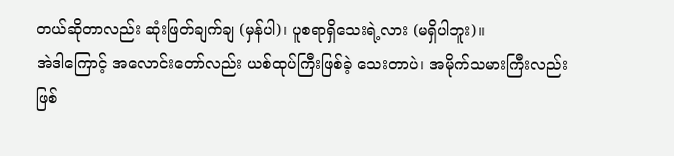တယ်ဆိုတာလည်း ဆုံးဖြတ်ချက်ချ (မှန်ပါ)၊ ပူစရာရှိသေးရဲ့လား (မရှိပါဘူး)။
အဲဒါကြောင့် အလောင်းတော်လည်း ယစ်ထုပ်ကြီးဖြစ်ခဲ့ သေးတာပဲ၊ အမိုက်သမားကြီးလည်း ဖြစ်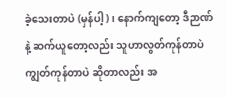ခဲ့သေးတာပဲ (မှန်ပါ့)၊ နောက်ကျတော့ ဒီဉာဏ်နဲ့ ဆက်ယူတော့လည်း သူဟာလွတ်ကုန်တာပဲ ကျွတ်ကုန်တာပဲ ဆိုတာလည်း အ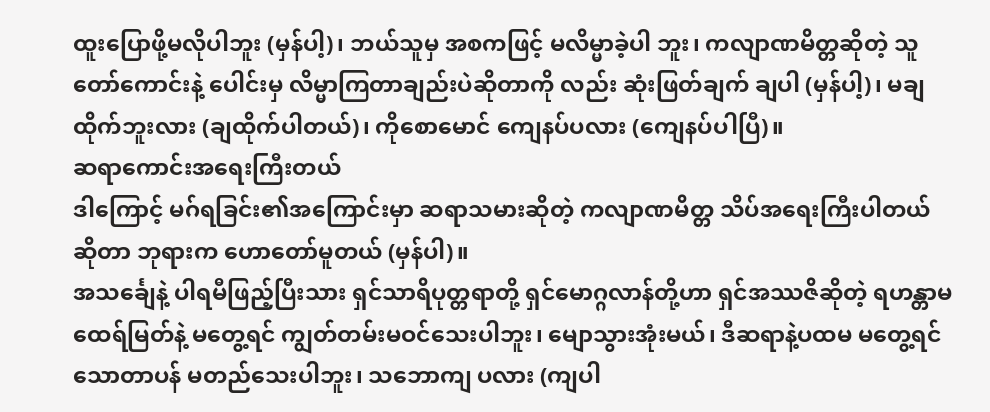ထူးပြောဖို့မလိုပါဘူး (မှန်ပါ့)၊ ဘယ်သူမှ အစကဖြင့် မလိမ္မာခဲ့ပါ ဘူး၊ ကလျာဏမိတ္တဆိုတဲ့ သူတော်ကောင်းနဲ့ ပေါင်းမှ လိမ္မာကြတာချည်းပဲဆိုတာကို လည်း ဆုံးဖြတ်ချက် ချပါ (မှန်ပါ့)၊ မချထိုက်ဘူးလား (ချထိုက်ပါတယ်)၊ ကိုစောမောင် ကျေနပ်ပလား (ကျေနပ်ပါပြီ)။
ဆရာကောင်းအရေးကြီးတယ်
ဒါကြောင့် မဂ်ရခြင်း၏အကြောင်းမှာ ဆရာသမားဆိုတဲ့ ကလျာဏမိတ္တ သိပ်အရေးကြီးပါတယ် ဆိုတာ ဘုရားက ဟောတော်မူတယ် (မှန်ပါ)။
အသင်္ချေနဲ့ ပါရမီဖြည့်ပြီးသား ရှင်သာရိပုတ္တရာတို့ ရှင်မောဂ္ဂလာန်တို့ဟာ ရှင်အဿဇိဆိုတဲ့ ရဟန္တာမထေရ်မြတ်နဲ့ မတွေ့ရင် ကျွတ်တမ်းမဝင်သေးပါဘူး၊ မျောသွားအုံးမယ်၊ ဒီဆရာနဲ့ပထမ မတွေ့ရင် သောတာပန် မတည်သေးပါဘူး၊ သဘောကျ ပလား (ကျပါ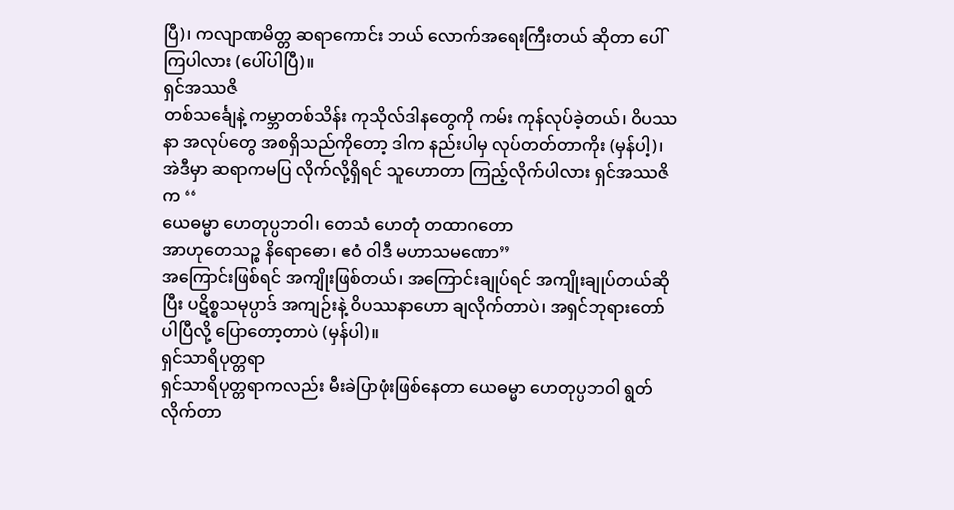ပြီ)၊ ကလျာဏမိတ္တ ဆရာကောင်း ဘယ် လောက်အရေးကြီးတယ် ဆိုတာ ပေါ်ကြပါလား (ပေါ်ပါပြီ)။
ရှင်အဿဇိ
တစ်သင်္ချေနဲ့ ကမ္ဘာတစ်သိန်း ကုသိုလ်ဒါနတွေကို ကမ်း ကုန်လုပ်ခဲ့တယ်၊ ဝိပဿနာ အလုပ်တွေ အစရှိသည်ကိုတော့ ဒါက နည်းပါမှ လုပ်တတ်တာကိုး (မှန်ပါ့)၊အဲဒီမှာ ဆရာကမပြ လိုက်လို့ရှိရင် သူဟောတာ ကြည့်လိုက်ပါလား ရှင်အဿဇိက ‘‘
ယေဓမ္မာ ဟေတုပ္ပဘဝါ၊ တေသံ ဟေတုံ တထာဂတော
အာဟုတေသဉ္စ နိရောဓော၊ ဧဝံ ဝါဒီ မဟာသမဏော’’
အကြောင်းဖြစ်ရင် အကျိုးဖြစ်တယ်၊ အကြောင်းချုပ်ရင် အကျိုးချုပ်တယ်ဆိုပြီး ပဋိစ္စသမုပ္ပာဒ် အကျဉ်းနဲ့ ဝိပဿနာဟော ချလိုက်တာပဲ၊ အရှင်ဘုရားတော်ပါပြီလို့ ပြောတော့တာပဲ (မှန်ပါ)။
ရှင်သာရိပုတ္တရာ
ရှင်သာရိပုတ္တရာကလည်း မီးခဲပြာဖုံးဖြစ်နေတာ ယေဓမ္မာ ဟေတုပ္ပဘဝါ ရွတ်လိုက်တာ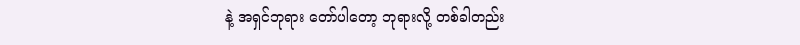နဲ့ အရှင်ဘုရား တော်ပါတော့ ဘုရားလို့ တစ်ခါတည်း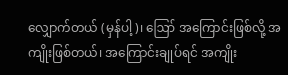လျှောက်တယ် (မှန်ပါ့)၊ ဪ အကြောင်းဖြစ်လို့ အကျိုးဖြစ်တယ်၊ အကြောင်းချုပ်ရင် အကျိုး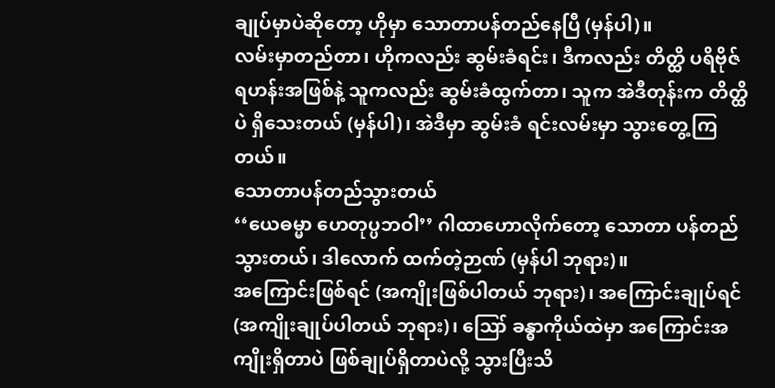ချုပ်မှာပဲဆိုတော့ ဟိုမှာ သောတာပန်တည်နေပြီ (မှန်ပါ)။
လမ်းမှာတည်တာ၊ ဟိုကလည်း ဆွမ်းခံရင်း၊ ဒီကလည်း တိတ္ထိ ပရိဗိုဇ်ရဟန်းအဖြစ်နဲ့ သူကလည်း ဆွမ်းခံထွက်တာ၊ သူက အဲဒီတုန်းက တိတ္ထိပဲ ရှိသေးတယ် (မှန်ပါ)၊ အဲဒီမှာ ဆွမ်းခံ ရင်းလမ်းမှာ သွားတွေ့ကြတယ်။
သောတာပန်တည်သွားတယ်
‘‘ယေဓမ္မာ ဟေတုပ္ပဘဝါ’’ ဂါထာဟောလိုက်တော့ သောတာ ပန်တည်သွားတယ်၊ ဒါလောက် ထက်တဲ့ဉာဏ် (မှန်ပါ ဘုရား)။
အကြောင်းဖြစ်ရင် (အကျိုးဖြစ်ပါတယ် ဘုရား)၊ အကြောင်းချုပ်ရင် (အကျိုးချုပ်ပါတယ် ဘုရား)၊ ဪ ခန္ဓာကိုယ်ထဲမှာ အကြောင်းအကျိုးရှိတာပဲ ဖြစ်ချုပ်ရှိတာပဲလို့ သွားပြီးသိ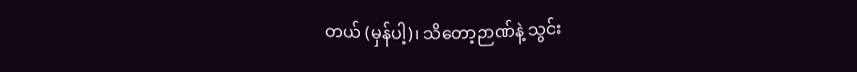တယ် (မှန်ပါ့)၊ သိတော့ဉာဏ်နဲ့ သွင်း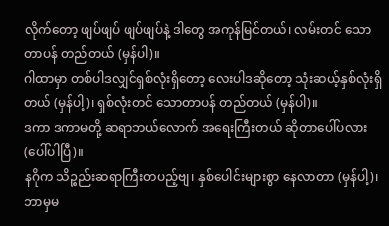လိုက်တော့ ဖျပ်ဖျပ် ဖျပ်ဖျပ်နဲ့ ဒါတွေ အကုန်မြင်တယ်၊ လမ်းတင် သောတာပန် တည်တယ် (မှန်ပါ)။
ဂါထာမှာ တစ်ပါဒလျှင်ရှစ်လုံးရှိတော့ လေးပါဒဆိုတော့ သုံးဆယ့်နှစ်လုံးရှိတယ် (မှန်ပါ့)၊ ရှစ်လုံးတင် သောတာပန် တည်တယ် (မှန်ပါ)။
ဒကာ ဒကာမတို့ ဆရာဘယ်လောက် အရေးကြီးတယ် ဆိုတာပေါ်ပလား (ပေါ်ပါပြီ)။
နဂိုက သိဉ္စည်းဆရာကြီးတပည့်ဗျ၊ နှစ်ပေါင်းများစွာ နေလာတာ (မှန်ပါ့)၊ ဘာမှမ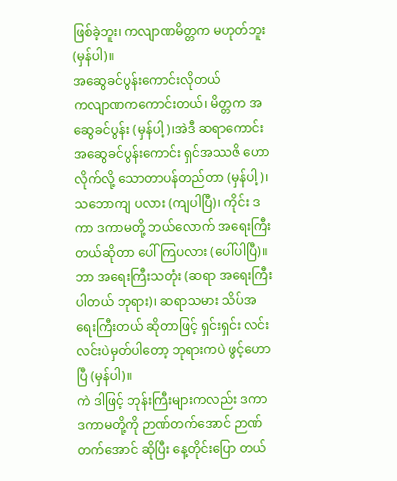ဖြစ်ခဲ့ဘူး၊ ကလျာဏမိတ္တက မဟုတ်ဘူး (မှန်ပါ)။
အဆွေခင်ပွန်းကောင်းလိုတယ်
ကလျာဏကကောင်းတယ်၊ မိတ္တက အဆွေခင်ပွန်း (မှန်ပါ့)၊အဲဒီ ဆရာကောင်း အဆွေခင်ပွန်းကောင်း ရှင်အဿဇိ ဟောလိုက်လို့ သောတာပန်တည်တာ (မှန်ပါ့)၊ သဘောကျ ပလား (ကျပါပြီ)၊ ကိုင်း ဒကာ ဒကာမတို့ ဘယ်လောက် အရေးကြီးတယ်ဆိုတာ ပေါ်ကြပလား (ပေါ်ပါပြီ)။
ဘာ အရေးကြီးသတုံး (ဆရာ အရေးကြီးပါတယ် ဘုရား)၊ ဆရာသမား သိပ်အရေးကြီးတယ် ဆိုတာဖြင့် ရှင်းရှင်း လင်းလင်းပဲမှတ်ပါတော့ ဘုရားကပဲ ဖွင့်ဟောပြီ (မှန်ပါ)။
ကဲ ဒါဖြင့် ဘုန်းကြီးများကလည်း ဒကာ ဒကာမတို့ကို ဉာဏ်တက်အောင် ဉာဏ်တက်အောင် ဆိုပြီး နေ့တိုင်းပြော တယ်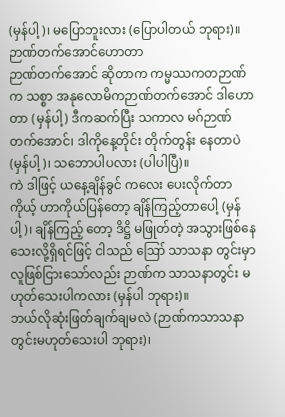(မှန်ပါ့)၊ မပြောဘူးလား (ပြောပါတယ် ဘုရား)။
ဉာဏ်တက်အောင်ဟောတာ
ဉာဏ်တက်အောင် ဆိုတာက ကမ္မဿကတဉာဏ်က သစ္စာ အနုလောမိကဉာဏ်တက်အောင် ဒါဟောတာ (မှန်ပါ့) ဒီကဆက်ပြီး သကာလ မဂ်ဉာဏ် တက်အောင်၊ ဒါကိုနေ့တိုင်း တိုက်တွန်း နေတာပဲ (မှန်ပါ့)၊ သဘောပါပလား (ပါပါပြီ)။
ကဲ ဒါဖြင့် ယနေ့ချိန်ခွင် ကလေး ပေးလိုက်တာ ကိုယ့် ဟာကိုယ်ပြန်တော့ ချိန်ကြည့်တာပေါ့ (မှန်ပါ့)၊ ချိန်ကြည့် တော့ ဒိဋ္ဌိ မဖြုတ်တဲ့ အသွားဖြစ်နေသေးလို့ရှိရင်ဖြင့် ငါသည် ဪ သာသနာ တွင်းမှာ လူဖြစ်ငြားသော်လည်း ဉာဏ်က သာသနာတွင်း မဟုတ်သေးပါကလား (မှန်ပါ ဘုရား)။
ဘယ်လိုဆုံးဖြတ်ချက်ချမလဲ (ဉာဏ်ကသာသနာ တွင်းမဟုတ်သေးပါ ဘုရား)၊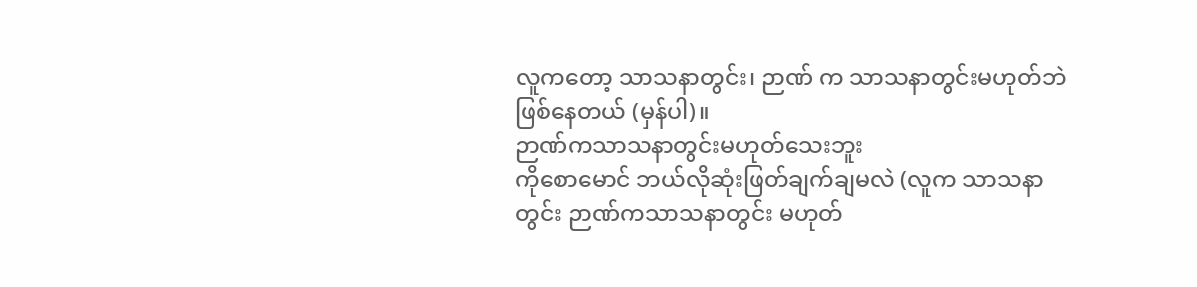လူကတော့ သာသနာတွင်း၊ ဉာဏ် က သာသနာတွင်းမဟုတ်ဘဲ ဖြစ်နေတယ် (မှန်ပါ)။
ဉာဏ်ကသာသနာတွင်းမဟုတ်သေးဘူး
ကိုစောမောင် ဘယ်လိုဆုံးဖြတ်ချက်ချမလဲ (လူက သာသနာတွင်း ဉာဏ်ကသာသနာတွင်း မဟုတ်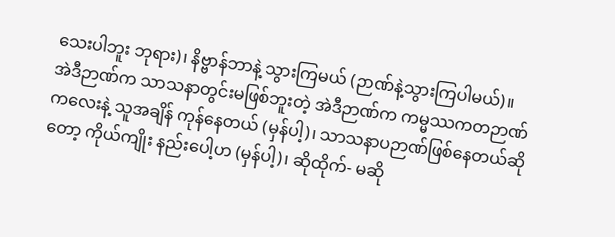သေးပါဘူး ဘုရား)၊ နိဗ္ဗာန်ဘာနဲ့ သွားကြမယ် (ဉာဏ်နဲ့သွားကြပါမယ်)။
အဲဒီဉာဏ်က သာသနာတွင်းမဖြစ်ဘူးတဲ့ အဲဒီဉာဏ်က ကမ္မဿကတဉာဏ်ကလေးနဲ့ သူအချိန် ကုန်နေတယ် (မှန်ပါ့)၊ သာသနာပဉာဏ်ဖြစ်နေတယ်ဆိုတော့ ကိုယ်ကျိုး နည်းပေါ့ဟ (မှန်ပါ့)၊ ဆိုထိုက်- မဆို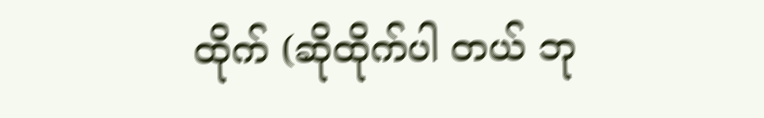ထိုက် (ဆိုထိုက်ပါ တယ် ဘု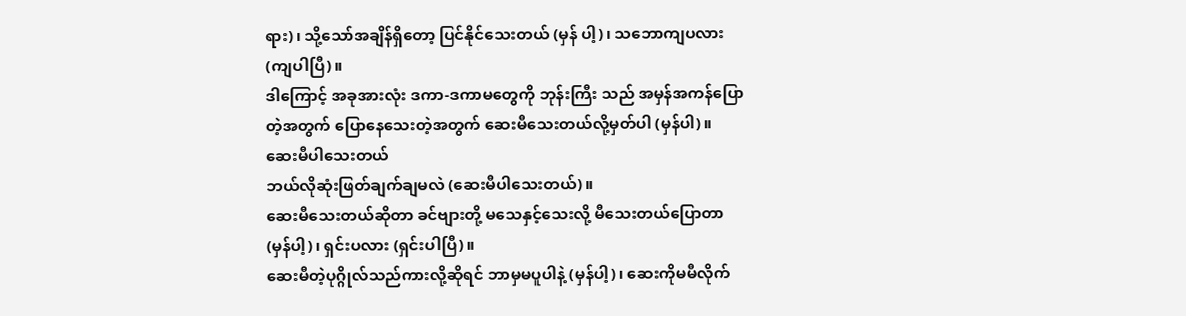ရား)၊ သို့သော်အချိန်ရှိတော့ ပြင်နိုင်သေးတယ် (မှန် ပါ့)၊ သဘောကျပလား (ကျပါပြီ)။
ဒါကြောင့် အခုအားလုံး ဒကာ-ဒကာမတွေကို ဘုန်းကြီး သည် အမှန်အကန်ပြောတဲ့အတွက် ပြောနေသေးတဲ့အတွက် ဆေးမီသေးတယ်လို့မှတ်ပါ (မှန်ပါ)။
ဆေးမီပါသေးတယ်
ဘယ်လိုဆုံးဖြတ်ချက်ချမလဲ (ဆေးမီပါသေးတယ်)။
ဆေးမီသေးတယ်ဆိုတာ ခင်ဗျားတို့ မသေနှင့်သေးလို့ မီသေးတယ်ပြောတာ (မှန်ပါ့)၊ ရှင်းပလား (ရှင်းပါပြီ)။
ဆေးမီတဲ့ပုဂ္ဂိုလ်သည်ကားလို့ဆိုရင် ဘာမှမပူပါနဲ့ (မှန်ပါ့)၊ ဆေးကိုမမီလိုက်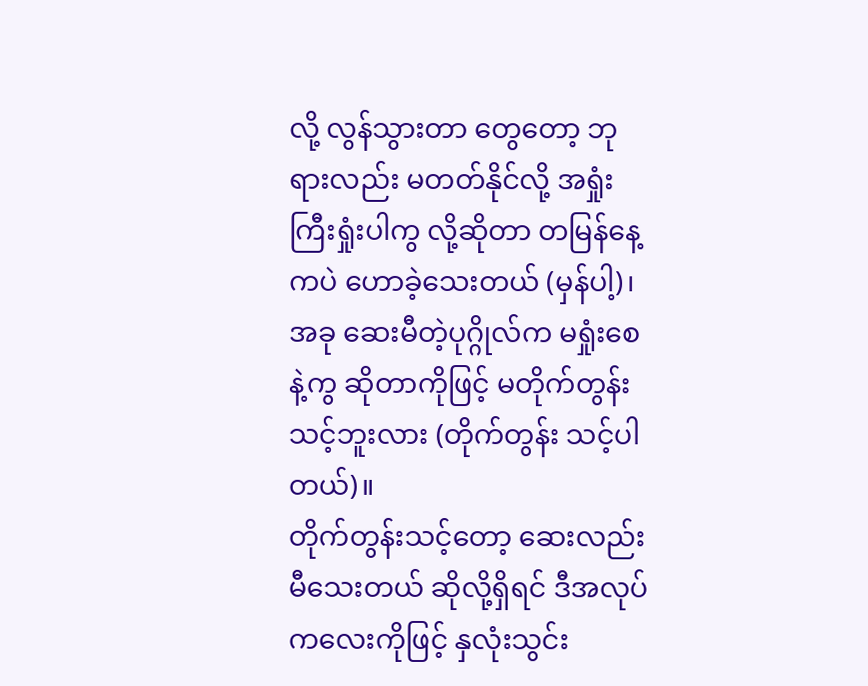လို့ လွန်သွားတာ တွေတော့ ဘုရားလည်း မတတ်နိုင်လို့ အရှုံးကြီးရှုံးပါကွ လို့ဆိုတာ တမြန်နေ့ ကပဲ ဟောခဲ့သေးတယ် (မှန်ပါ့)၊ အခု ဆေးမီတဲ့ပုဂ္ဂိုလ်က မရှုံးစေနဲ့ကွ ဆိုတာကိုဖြင့် မတိုက်တွန်းသင့်ဘူးလား (တိုက်တွန်း သင့်ပါတယ်)။
တိုက်တွန်းသင့်တော့ ဆေးလည်းမီသေးတယ် ဆိုလို့ရှိရင် ဒီအလုပ်ကလေးကိုဖြင့် နှလုံးသွင်း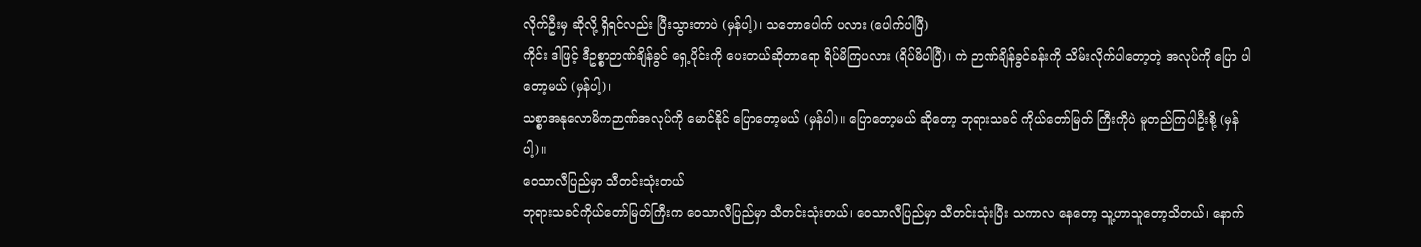လိုက်ဦးမှ ဆိုလို့ ရှိရင်လည်း ပြီးသွားတာပဲ (မှန်ပါ့)၊ သဘောပေါက် ပလား (ပေါက်ပါပြီ)
ကိုင်း ဒါဖြင့် ဒီဥစ္စာဉာဏ်ချိန်ခွင် ရှေ့ပိုင်းကို ပေးတယ်ဆိုတာရော ရိပ်မိကြပလား (ရိပ်မိပါပြီ)၊ ကဲ ဉာဏ်ချိန်ခွင်ခန်းကို သိမ်းလိုက်ပါတော့တဲ့ အလုပ်ကို ပြော ပါတော့မယ် (မှန်ပါ့)၊
သစ္စာအနုလောမိကဉာဏ်အလုပ်ကို မောင်နိုင် ပြောတော့မယ် (မှန်ပါ)။ ပြောတော့မယ် ဆိုတော့ ဘုရားသခင် ကိုယ်တော်မြတ် ကြီးကိုပဲ မူတည်ကြပါဦးစို့ (မှန်ပါ့)။
ဝေသာလီပြည်မှာ သီတင်းသုံးတယ်
ဘုရားသခင်ကိုယ်တော်မြတ်ကြီးက ဝေသာလီပြည်မှာ သီတင်းသုံးတယ်၊ ဝေသာလီပြည်မှာ သီတင်းသုံးပြီး သကာလ နေတော့ သူ့ဟာသူတော့သိတယ်၊ နောက်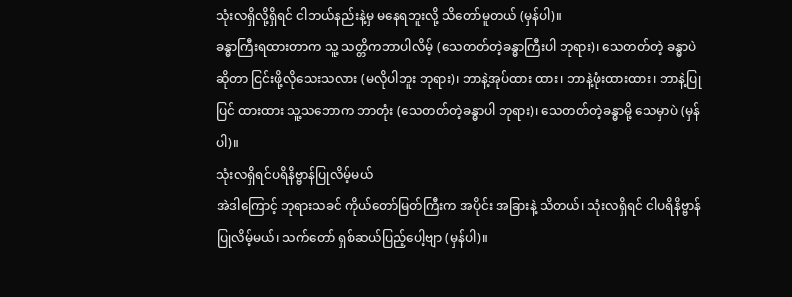သုံးလရှိလို့ရှိရင် ငါဘယ်နည်းနဲ့မှ မနေရဘူးလို့ သိတော်မူတယ် (မှန်ပါ)။
ခန္ဓာကြီးရထားတာက သူ့ သတ္တိကဘာပါလိမ့် (သေတတ်တဲ့ခန္ဓာကြီးပါ ဘုရား)၊ သေတတ်တဲ့ ခန္ဓာပဲဆိုတာ ငြင်းဖို့လိုသေးသလား (မလိုပါဘူး ဘုရား)၊ ဘာနဲ့အုပ်ထား ထား၊ ဘာနဲ့ဖုံးထားထား၊ ဘာနဲ့ပြုပြင် ထားထား သူ့သဘောက ဘာတုံး (သေတတ်တဲ့ခန္ဓာပါ ဘုရား)၊ သေတတ်တဲ့ခန္ဓာမို့ သေမှာပဲ (မှန်ပါ)။
သုံးလရှိရင်ပရိနိဗ္ဗာန်ပြုလိမ့်မယ်
အဲဒါကြောင့် ဘုရားသခင် ကိုယ်တော်မြတ်ကြီးက အပိုင်း အခြားနဲ့ သိတယ်၊ သုံးလရှိရင် ငါပရိနိဗ္ဗာန် ပြုလိမ့်မယ်၊ သက်တော် ရှစ်ဆယ်ပြည့်ပေါ့ဗျာ (မှန်ပါ)။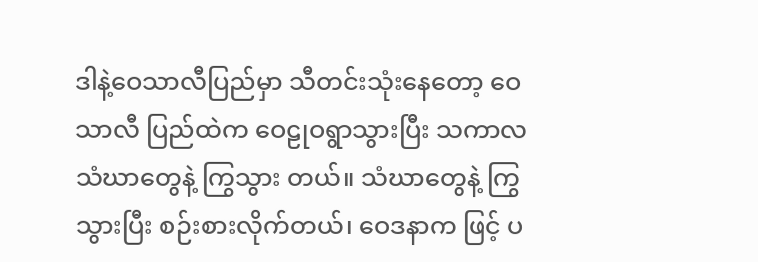ဒါနဲ့ဝေသာလီပြည်မှာ သီတင်းသုံးနေတော့ ဝေသာလီ ပြည်ထဲက ဝေဠုဝရွာသွားပြီး သကာလ သံဃာတွေနဲ့ ကြွသွား တယ်။ သံဃာတွေနဲ့ ကြွသွားပြီး စဉ်းစားလိုက်တယ်၊ ဝေဒနာက ဖြင့် ပ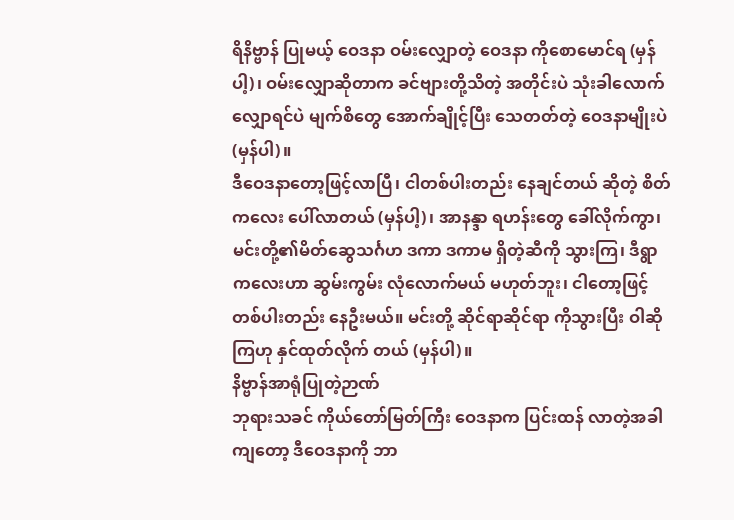ရိနိဗ္ဗာန် ပြုမယ့် ဝေဒနာ ဝမ်းလျှောတဲ့ ဝေဒနာ ကိုစောမောင်ရ (မှန်ပါ့)၊ ဝမ်းလျှောဆိုတာက ခင်ဗျားတို့သိတဲ့ အတိုင်းပဲ သုံးခါလောက် လျှောရင်ပဲ မျက်စိတွေ အောက်ချိုင့်ပြီး သေတတ်တဲ့ ဝေဒနာမျိုးပဲ (မှန်ပါ)။
ဒီဝေဒနာတော့ဖြင့်လာပြီ၊ ငါတစ်ပါးတည်း နေချင်တယ် ဆိုတဲ့ စိတ်ကလေး ပေါ်လာတယ် (မှန်ပါ့)၊ အာနန္ဒာ ရဟန်းတွေ ခေါ်လိုက်ကွာ၊ မင်းတို့၏မိတ်ဆွေသင်္ဂဟ ဒကာ ဒကာမ ရှိတဲ့ဆီကို သွားကြ၊ ဒီရွာကလေးဟာ ဆွမ်းကွမ်း လုံလောက်မယ် မဟုတ်ဘူး၊ ငါတော့ဖြင့် တစ်ပါးတည်း နေဦးမယ်။ မင်းတို့ ဆိုင်ရာဆိုင်ရာ ကိုသွားပြီး ဝါဆိုကြဟု နှင်ထုတ်လိုက် တယ် (မှန်ပါ)။
နိဗ္ဗာန်အာရုံပြုတဲ့ဉာဏ်
ဘုရားသခင် ကိုယ်တော်မြတ်ကြီး ဝေဒနာက ပြင်းထန် လာတဲ့အခါကျတော့ ဒီဝေဒနာကို ဘာ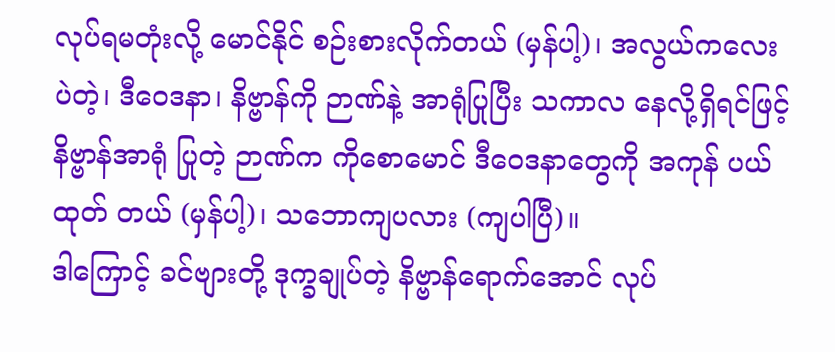လုပ်ရမတုံးလို့ မောင်နိုင် စဉ်းစားလိုက်တယ် (မှန်ပါ့)၊ အလွယ်ကလေးပဲတဲ့၊ ဒီဝေဒနာ၊ နိဗ္ဗာန်ကို ဉာဏ်နဲ့ အာရုံပြုပြီး သကာလ နေလို့ရှိရင်ဖြင့် နိဗ္ဗာန်အာရုံ ပြုတဲ့ ဉာဏ်က ကိုစောမောင် ဒီဝေဒနာတွေကို အကုန် ပယ်ထုတ် တယ် (မှန်ပါ့)၊ သဘောကျပလား (ကျပါပြီ)။
ဒါကြောင့် ခင်ဗျားတို့ ဒုက္ခချုပ်တဲ့ နိဗ္ဗာန်ရောက်အောင် လုပ်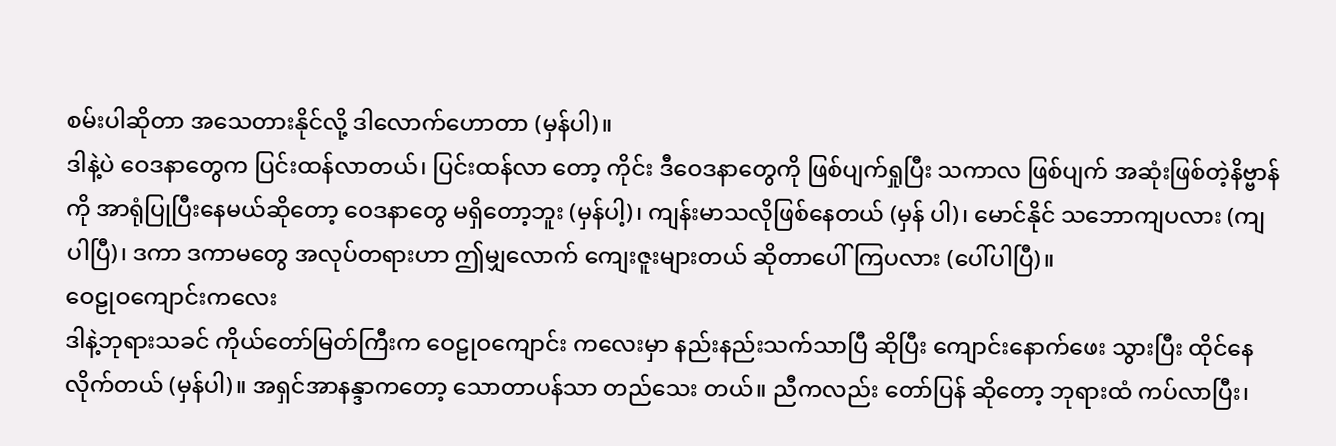စမ်းပါဆိုတာ အသေတားနိုင်လို့ ဒါလောက်ဟောတာ (မှန်ပါ)။
ဒါနဲ့ပဲ ဝေဒနာတွေက ပြင်းထန်လာတယ်၊ ပြင်းထန်လာ တော့ ကိုင်း ဒီဝေဒနာတွေကို ဖြစ်ပျက်ရှုပြီး သကာလ ဖြစ်ပျက် အဆုံးဖြစ်တဲ့နိဗ္ဗာန်ကို အာရုံပြုပြီးနေမယ်ဆိုတော့ ဝေဒနာတွေ မရှိတော့ဘူး (မှန်ပါ့)၊ ကျန်းမာသလိုဖြစ်နေတယ် (မှန် ပါ)၊ မောင်နိုင် သဘောကျပလား (ကျပါပြီ)၊ ဒကာ ဒကာမတွေ အလုပ်တရားဟာ ဤမျှလောက် ကျေးဇူးများတယ် ဆိုတာပေါ်ကြပလား (ပေါ်ပါပြီ)။
ဝေဠုဝကျောင်းကလေး
ဒါနဲ့ဘုရားသခင် ကိုယ်တော်မြတ်ကြီးက ဝေဠုဝကျောင်း ကလေးမှာ နည်းနည်းသက်သာပြီ ဆိုပြီး ကျောင်းနောက်ဖေး သွားပြီး ထိုင်နေလိုက်တယ် (မှန်ပါ)။ အရှင်အာနန္ဒာကတော့ သောတာပန်သာ တည်သေး တယ်။ ညီကလည်း တော်ပြန် ဆိုတော့ ဘုရားထံ ကပ်လာပြီး၊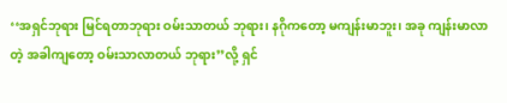‘‘အရှင်ဘုရား မြင်ရတာဘုရား ဝမ်းသာတယ် ဘုရား၊ နဂိုကတော့ မကျန်းမာဘူး၊ အခု ကျန်းမာလာတဲ့ အခါကျတော့ ဝမ်းသာလာတယ် ဘုရား’’လို့ ရှင်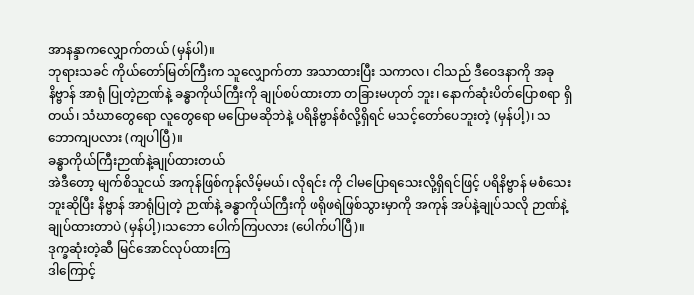အာနန္ဒာကလျှောက်တယ် (မှန်ပါ)။
ဘုရားသခင် ကိုယ်တော်မြတ်ကြီးက သူလျှောက်တာ အသာထားပြီး သကာလ၊ ငါသည် ဒီဝေဒနာကို အခုနိဗ္ဗာန် အာရုံ ပြုတဲ့ဉာဏ်နဲ့ ခန္ဓာကိုယ်ကြီးကို ချုပ်စပ်ထားတာ တခြားမဟုတ် ဘူး၊ နောက်ဆုံးပိတ်ပြောစရာ ရှိတယ်၊ သံဃာတွေရော လူတွေရော မပြောမဆိုဘဲနဲ့ ပရိနိဗ္ဗာန်စံလို့ရှိရင် မသင့်တော်ပေဘူးတဲ့ (မှန်ပါ့)၊ သဘောကျပလား (ကျပါပြီ)။
ခန္ဓာကိုယ်ကြီးဉာဏ်နဲ့ချုပ်ထားတယ်
အဲဒီတော့ မျက်စိသူငယ် အကုန်ဖြစ်ကုန်လိမ့်မယ်၊ လိုရင်း ကို ငါမပြောရသေးလို့ရှိရင်ဖြင့် ပရိနိဗ္ဗာန် မစံသေးဘူးဆိုပြီး နိဗ္ဗာန် အာရုံပြုတဲ့ ဉာဏ်နဲ့ ခန္ဓာကိုယ်ကြီးကို ဖရိုဖရဲဖြစ်သွားမှာကို အကုန် အပ်နဲ့ချုပ်သလို ဉာဏ်နဲ့ ချုပ်ထားတာပဲ (မှန်ပါ့)၊သဘော ပေါက်ကြပလား (ပေါက်ပါပြီ)။
ဒုက္ခဆုံးတဲ့ဆီ မြင်အောင်လုပ်ထားကြ
ဒါကြောင့်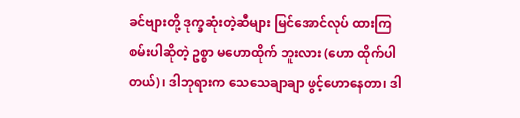ခင်ဗျားတို့ ဒုက္ခဆုံးတဲ့ဆီများ မြင်အောင်လုပ် ထားကြစမ်းပါဆိုတဲ့ ဥစ္စာ မဟောထိုက် ဘူးလား (ဟော ထိုက်ပါတယ်)၊ ဒါဘုရားက သေသေချာချာ ဖွင့်ဟောနေတာ၊ ဒါ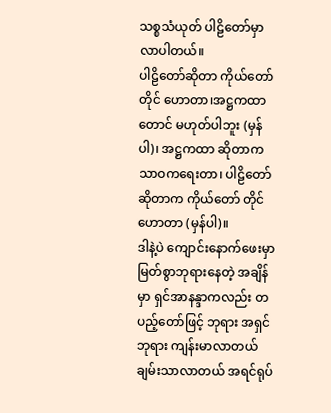သစ္စသံယုတ် ပါဠိတော်မှာ လာပါတယ်။
ပါဠိတော်ဆိုတာ ကိုယ်တော်တိုင် ဟောတာ၊အဋ္ဌကထာတောင် မဟုတ်ပါဘူး (မှန်ပါ)၊ အဋ္ဌကထာ ဆိုတာက သာဝကရေးတာ၊ ပါဠိတော် ဆိုတာက ကိုယ်တော် တိုင်ဟောတာ (မှန်ပါ)။
ဒါနဲ့ပဲ ကျောင်းနောက်ဖေးမှာ မြတ်စွာဘုရားနေတဲ့ အချိန် မှာ ရှင်အာနန္ဒာကလည်း တပည့်တော်ဖြင့် ဘုရား အရှင်ဘုရား ကျန်းမာလာတယ် ချမ်းသာလာတယ် အရင်ရုပ်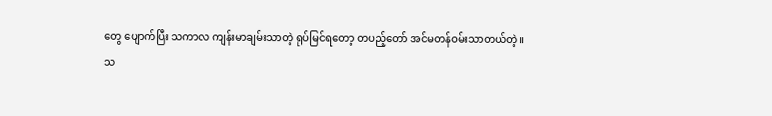တွေ ပျောက်ပြီး သကာလ ကျန်းမာချမ်းသာတဲ့ ရုပ်မြင်ရတော့ တပည့်တော် အင်မတန်ဝမ်းသာတယ်တဲ့။
သ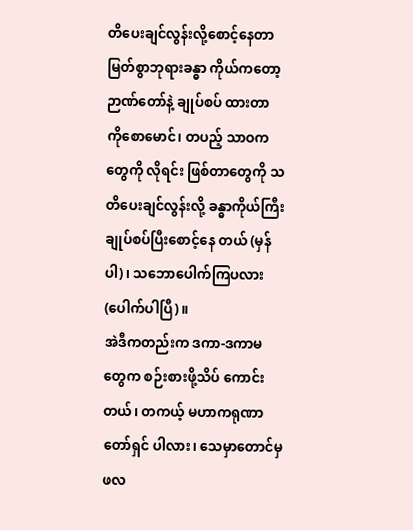တိပေးချင်လွန်းလို့စောင့်နေတာ
မြတ်စွာဘုရားခန္ဓာ ကိုယ်ကတော့ ဉာဏ်တော်နဲ့ ချုပ်စပ် ထားတာ ကိုစောမောင်၊ တပည့် သာဝကတွေကို လိုရင်း ဖြစ်တာတွေကို သတိပေးချင်လွန်းလို့ ခန္ဓာကိုယ်ကြီး ချုပ်စပ်ပြီးစောင့်နေ တယ် (မှန်ပါ)၊ သဘောပေါက်ကြပလား (ပေါက်ပါပြီ)။
အဲဒီကတည်းက ဒကာ-ဒကာမတွေက စဉ်းစားဖို့သိပ် ကောင်းတယ်၊ တကယ့် မဟာကရုဏာ တော်ရှင် ပါလား၊ သေမှာတောင်မှ ဖလ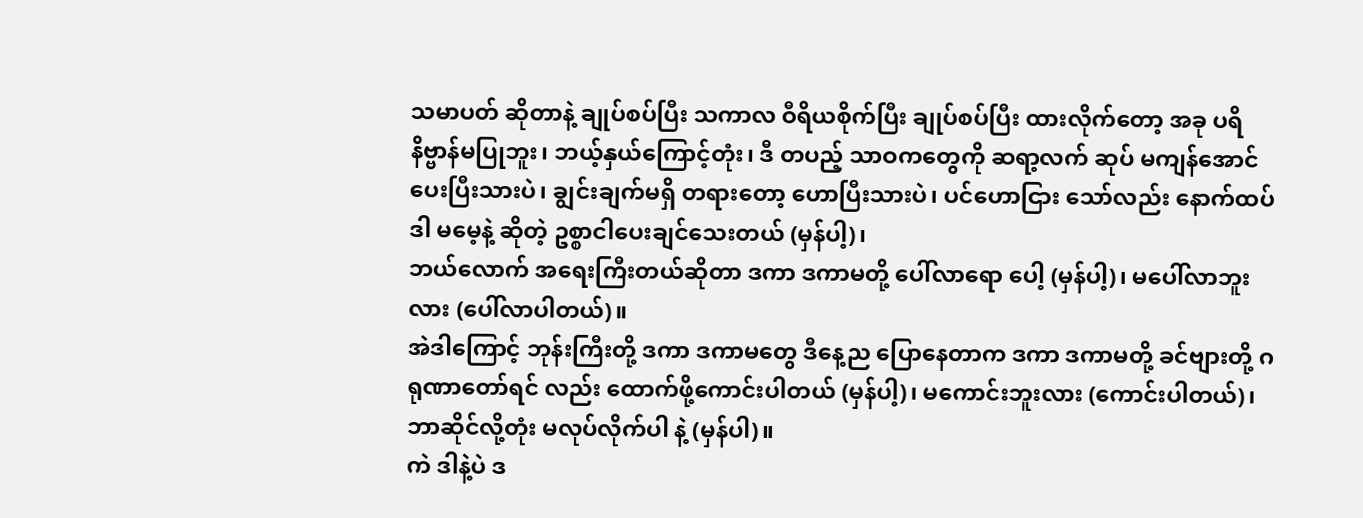သမာပတ် ဆိုတာနဲ့ ချုပ်စပ်ပြီး သကာလ ဝီရိယစိုက်ပြီး ချုပ်စပ်ပြီး ထားလိုက်တော့ အခု ပရိနိဗ္ဗာန်မပြုဘူး၊ ဘယ့်နှယ်ကြောင့်တုံး၊ ဒီ တပည့် သာဝကတွေကို ဆရာ့လက် ဆုပ် မကျန်အောင် ပေးပြီးသားပဲ၊ ချွင်းချက်မရှိ တရားတော့ ဟောပြီးသားပဲ၊ ပင်ဟောငြား သော်လည်း နောက်ထပ် ဒါ မမေ့နဲ့ ဆိုတဲ့ ဥစ္စာငါပေးချင်သေးတယ် (မှန်ပါ့)၊
ဘယ်လောက် အရေးကြီးတယ်ဆိုတာ ဒကာ ဒကာမတို့ ပေါ်လာရော ပေါ့ (မှန်ပါ့)၊ မပေါ်လာဘူးလား (ပေါ်လာပါတယ်)။
အဲဒါကြောင့် ဘုန်းကြီးတို့ ဒကာ ဒကာမတွေ ဒီနေ့ည ပြောနေတာက ဒကာ ဒကာမတို့ ခင်ဗျားတို့ ဂရုဏာတော်ရင် လည်း ထောက်ဖို့ကောင်းပါတယ် (မှန်ပါ့)၊ မကောင်းဘူးလား (ကောင်းပါတယ်)၊ ဘာဆိုင်လို့တုံး မလုပ်လိုက်ပါ နဲ့ (မှန်ပါ)။
ကဲ ဒါနဲ့ပဲ ဒ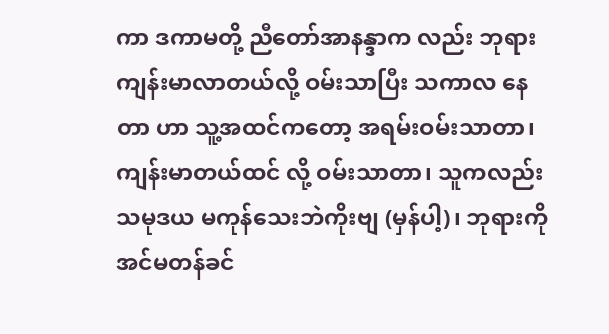ကာ ဒကာမတို့ ညီတော်အာနန္ဒာက လည်း ဘုရားကျန်းမာလာတယ်လို့ ဝမ်းသာပြီး သကာလ နေတာ ဟာ သူ့အထင်ကတော့ အရမ်းဝမ်းသာတာ၊ ကျန်းမာတယ်ထင် လို့ ဝမ်းသာတာ၊ သူကလည်း သမုဒယ မကုန်သေးဘဲကိုးဗျ (မှန်ပါ့)၊ ဘုရားကို အင်မတန်ခင်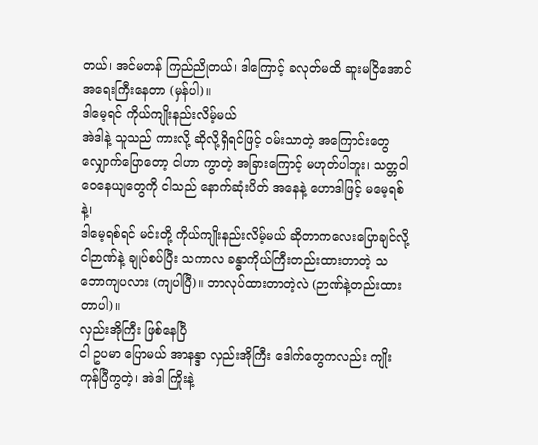တယ်၊ အင်မတန် ကြည်ညိုတယ်၊ ဒါကြောင့် ခလုတ်မထိ ဆူးမငြိအောင် အရေးကြီးနေတာ (မှန်ပါ)။
ဒါမေ့ရင် ကိုယ်ကျိုးနည်းလိမ့်မယ်
အဲဒါနဲ့ သူသည် ကားလို့ ဆိုလို့ရှိရင်ဖြင့် ဝမ်းသာတဲ့ အကြောင်းတွေ လျှောက်ပြောတော့ ငါဟာ ကွာတဲ့ အခြားကြောင့် မဟုတ်ပါဘူး၊ သတ္တဝါ ဝေနေယျတွေကို ငါသည် နောက်ဆုံးပိတ် အနေနဲ့ ဟောဒါဖြင့် မမေ့ရစ်နဲ့၊
ဒါမေ့ရစ်ရင် မင်းတို့ ကိုယ်ကျိုးနည်းလိမ့်မယ် ဆိုတာကလေးပြောချင်လို့ ငါဉာဏ်နဲ့ ချုပ်စပ်ပြီး သကာလ ခန္ဓာကိုယ်ကြီးတည်းထားတာတဲ့ သဘောကျပလား (ကျပါပြီ)။ ဘာလုပ်ထားတာတဲ့လဲ (ဉာဏ်နဲ့တည်းထားတာပါ)။
လှည်းအိုကြီး ဖြစ်နေပြီ
ငါ ဥပမာ ပြောမယ် အာနန္ဒာ လှည်းအိုကြီး ဒေါက်တွေကလည်း ကျိုးကုန်ပြီကွတဲ့၊ အဲဒါ ကြိုးနဲ့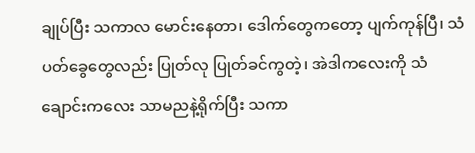ချုပ်ပြီး သကာလ မောင်းနေတာ၊ ဒေါက်တွေကတော့ ပျက်ကုန်ပြီ၊ သံ ပတ်ခွေတွေလည်း ပြုတ်လု ပြုတ်ခင်ကွတဲ့၊ အဲဒါကလေးကို သံ ချောင်းကလေး သာမညနဲ့ရိုက်ပြီး သကာ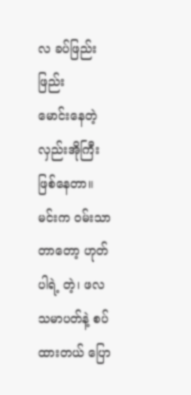လ ခပ်ဖြည်းဖြည်း
မောင်းနေတဲ့ လှည်းအိုကြီး ဖြစ်နေတာ။ မင်းက ဝမ်းသာတာတော့ ဟုတ်ပါရဲ့ တဲ့၊ ဖလသမာပတ်နဲ့ စပ်ထားတယ် ပြော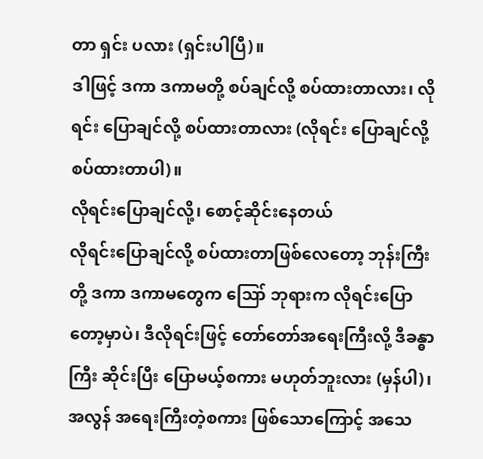တာ ရှင်း ပလား (ရှင်းပါပြီ)။
ဒါဖြင့် ဒကာ ဒကာမတို့ စပ်ချင်လို့ စပ်ထားတာလား၊ လိုရင်း ပြောချင်လို့ စပ်ထားတာလား (လိုရင်း ပြောချင်လို့ စပ်ထားတာပါ)။
လိုရင်းပြောချင်လို့၊ စောင့်ဆိုင်းနေတယ်
လိုရင်းပြောချင်လို့ စပ်ထားတာဖြစ်လေတော့ ဘုန်းကြီး တို့ ဒကာ ဒကာမတွေက ဪ ဘုရားက လိုရင်းပြော တော့မှာပဲ၊ ဒီလိုရင်းဖြင့် တော်တော်အရေးကြီးလို့ ဒီခန္ဓာကြီး ဆိုင်းပြီး ပြောမယ့်စကား မဟုတ်ဘူးလား (မှန်ပါ)၊
အလွန် အရေးကြီးတဲ့စကား ဖြစ်သောကြောင့် အသေ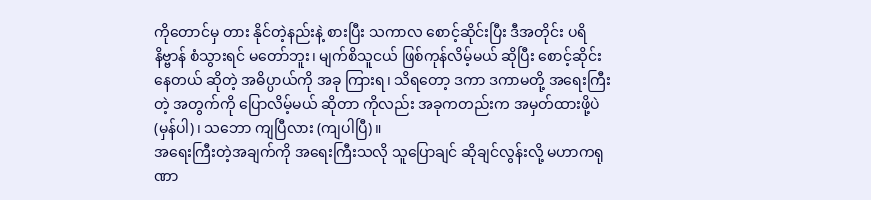ကိုတောင်မှ တား နိုင်တဲ့နည်းနဲ့ စားပြီး သကာလ စောင့်ဆိုင်းပြီး ဒီအတိုင်း ပရိနိဗ္ဗာန် စံသွားရင် မတော်ဘူး၊ မျက်စိသူငယ် ဖြစ်ကုန်လိမ့်မယ် ဆိုပြီး စောင့်ဆိုင်းနေတယ် ဆိုတဲ့ အဓိပ္ပာယ်ကို အခု ကြားရ၊ သိရတော့ ဒကာ ဒကာမတို့ အရေးကြီးတဲ့ အတွက်ကို ပြောလိမ့်မယ် ဆိုတာ ကိုလည်း အခုကတည်းက အမှတ်ထားဖို့ပဲ (မှန်ပါ)၊ သဘော ကျပြီလား (ကျပါပြီ)။
အရေးကြီးတဲ့အချက်ကို အရေးကြီးသလို သူပြောချင် ဆိုချင်လွန်းလို့ မဟာကရုဏာ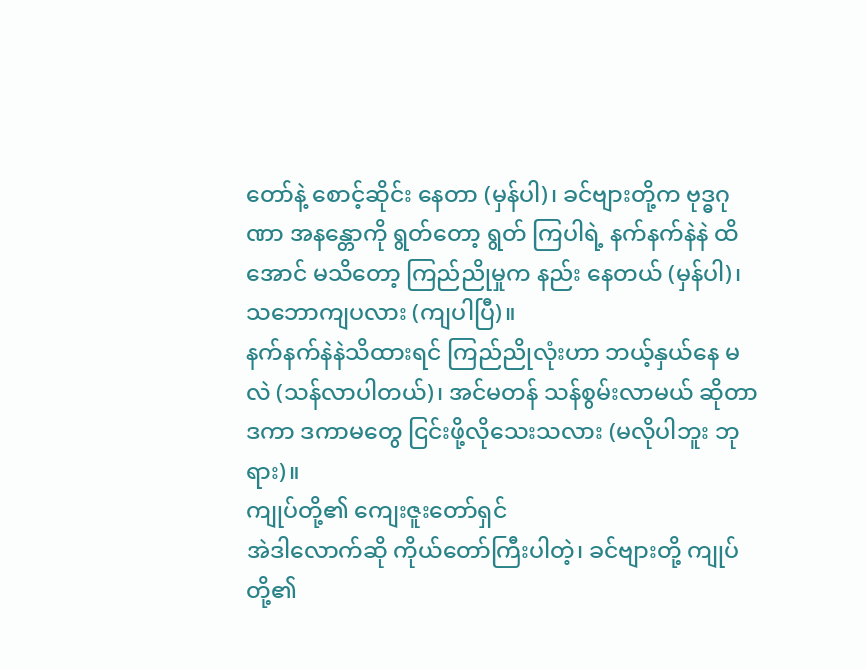တော်နဲ့ စောင့်ဆိုင်း နေတာ (မှန်ပါ)၊ ခင်ဗျားတို့က ဗုဒ္ဓဂုဏာ အနန္တောကို ရွတ်တော့ ရွတ် ကြပါရဲ့ နက်နက်နဲနဲ ထိအောင် မသိတော့ ကြည်ညိုမှုက နည်း နေတယ် (မှန်ပါ)၊ သဘောကျပလား (ကျပါပြီ)။
နက်နက်နဲနဲသိထားရင် ကြည်ညိုလုံးဟာ ဘယ့်နှယ်နေ မလဲ (သန်လာပါတယ်)၊ အင်မတန် သန်စွမ်းလာမယ် ဆိုတာ ဒကာ ဒကာမတွေ ငြင်းဖို့လိုသေးသလား (မလိုပါဘူး ဘုရား)။
ကျုပ်တို့၏ ကျေးဇူးတော်ရှင်
အဲဒါလောက်ဆို ကိုယ်တော်ကြီးပါတဲ့၊ ခင်ဗျားတို့ ကျုပ် တို့၏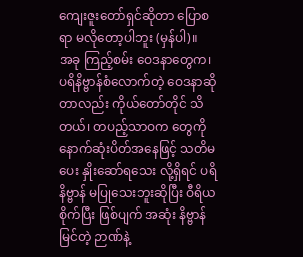ကျေးဇူးတော်ရှင်ဆိုတာ ပြောစရာ မလိုတော့ပါဘူး (မှန်ပါ)။
အခု ကြည့်စမ်း ဝေဒနာတွေက၊ ပရိနိဗ္ဗာန်စံလောက်တဲ့ ဝေဒနာဆိုတာလည်း ကိုယ်တော်တိုင် သိတယ်၊ တပည့်သာဝက တွေကို နောက်ဆုံးပိတ်အနေဖြင့် သတိမပေး နှိုးဆော်ရသေး လို့ရှိရင် ပရိနိဗ္ဗာန် မပြုသေးဘူးဆိုပြီး ဝီရိယစိုက်ပြီး ဖြစ်ပျက် အဆုံး နိဗ္ဗာန်မြင်တဲ့ ဉာဏ်နဲ့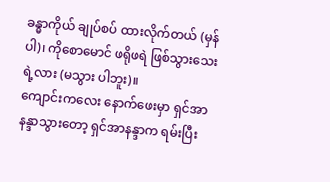ခန္ဓာကိုယ် ချုပ်စပ် ထားလိုက်တယ် (မှန်ပါ)၊ ကိုစောမောင် ဖရိုဖရဲ ဖြစ်သွားသေးရဲ့လား (မသွား ပါဘူး)။
ကျောင်းကလေး နောက်ဖေးမှာ ရှင်အာနန္ဒာသွားတော့ ရှင်အာနန္ဒာက ရမ်းပြီး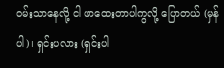ဝမ်းသာနေလို့ ငါ ဖာထေးတာပါကွလို့ ပြောတယ် (မှန်ပါ)၊ ရှင်းပလား (ရှင်းပါ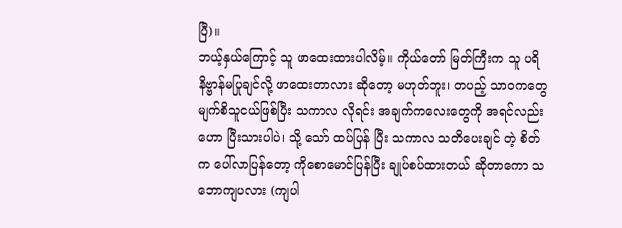ပြီ)။
ဘယ့်နှယ်ကြောင့် သူ ဖာထေးထားပါလိမ့်။ ကိုယ်တော် မြတ်ကြီးက သူ ပရိနိဗ္ဗာန်မပြုချင်လို့ ဖာထေးတာလား ဆိုတော့ မဟုတ်ဘူး၊ တပည့် သာဝကတွေ မျက်စိသူငယ်ဖြစ်ပြီး သကာလ လိုရင်း အချက်ကလေးတွေကို အရင်လည်း ဟော ပြီးသားပါပဲ၊ သို့ သော် ထပ်ပြန် ပြီး သကာလ သတိပေးချင် တဲ့ စိတ်က ပေါ်လာပြန်တော့ ကိုစောမောင်ပြန်ပြီး ချုပ်စပ်ထားတယ် ဆိုတာကော သဘောကျပလား (ကျပါ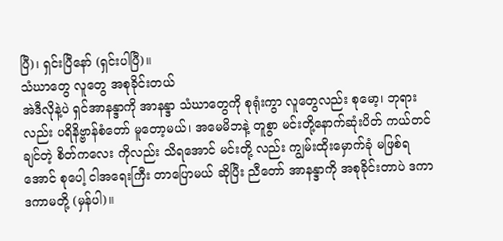ပြီ)၊ ရှင်းပြီနော် (ရှင်းပါပြီ)။
သံဃာတွေ လူတွေ အစုခိုင်းတယ်
အဲဒီလိုနဲ့ပဲ ရှင်အာနန္ဒာကို အာနန္ဒာ သံဃာတွေကို စုရုံးကွာ လူတွေလည်း စုမော့၊ ဘုရားလည်း ပရိနိဗ္ဗာန်စံတော် မူတော့မယ်၊ အမေမိဘနဲ့ တူစွာ မင်းတို့နောက်ဆုံးပိတ် ကယ်တင်ချင်တဲ့ စိတ်ကလေး ကိုလည်း သိရအောင် မင်းတို့ လည်း ကျွမ်းထိုးမှောက်ခုံ မဖြစ်ရအောင် စုပေါ့ ငါအရေးကြီး တာပြောမယ် ဆိုပြီး ညီတော် အာနန္ဒာကို အစုခိုင်းတာပဲ ဒကာ ဒကာမတို့ (မှန်ပါ)။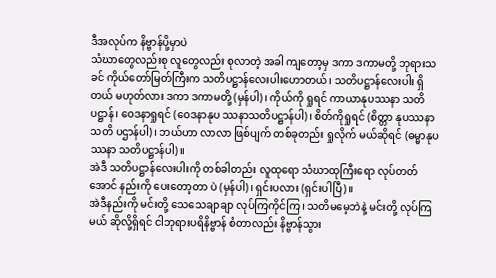ဒီအလုပ်က နိဗ္ဗာန်ပို့မှာပဲ
သံဃာတွေလည်းစု လူတွေလည်း စုလာတဲ့ အခါ ကျတော့မှ ဒကာ ဒကာမတို့ ဘုရားသခင် ကိုယ်တော်မြတ်ကြီးက သတိပဋ္ဌာန်လေးပါးဟောတယ်၊ သတိပဋ္ဌာန်လေးပါး ရှိတယ် မဟုတ်လား ဒကာ ဒကာမတို့ (မှန်ပါ)၊ ကိုယ်ကို ရှုရင် ကာယာနုပဿနာ သတိပဋ္ဌာန်၊ ဝေဒနာရှုရင် (ဝေဒနာနုပ ဿနာသတိပဋ္ဌာန်ပါ)၊ စိတ်ကိုရှုရင် (စိတ္တာ နုပဿနာသတိ ပဌာန်ပါ)၊ ဘယ်ဟာ လာလာ ဖြစ်ပျက် တစ်ခုတည်း ရှုလိုက် မယ်ဆိုရင် (ဓမ္မာနုပဿနာ သတိပဋ္ဌာန်ပါ)။
အဲဒီ သတိပဋ္ဌာန်လေးပါးကို တစ်ခါတည်း လူထုရော သံဃာထုကြီးရော လုပ်တတ်အောင် နည်းကို ပေးတော့တာ ပဲ (မှန်ပါ)၊ ရှင်းပလား (ရှင်းပါပြီ)။
အဲဒီနည်းကို မင်းတို့ သေသေချာချာ လုပ်ကြကိုင်ကြ၊ သတိမမေ့ဘဲနဲ့ မင်းတို့ လုပ်ကြမယ် ဆိုလို့ရှိရင် ငါဘုရားပရိနိဗ္ဗာန် စံတာလည်း နိဗ္ဗာန်သွား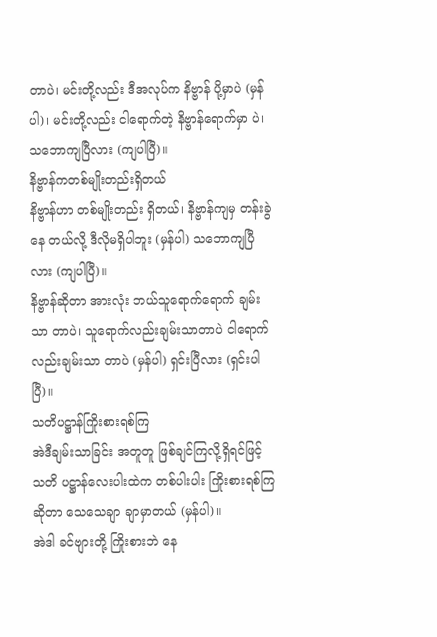တာပဲ၊ မင်းတို့လည်း ဒီအလုပ်က နိဗ္ဗာန် ပို့မှာပဲ (မှန်ပါ)၊ မင်းတို့လည်း ငါရောက်တဲ့ နိဗ္ဗာန်ရောက်မှာ ပဲ၊ သဘောကျပြီလား (ကျပါပြီ)။
နိဗ္ဗာန်ကတစ်မျိုးတည်းရှိတယ်
နိဗ္ဗာန်ဟာ တစ်မျိုးတည်း ရှိတယ်၊ နိဗ္ဗာန်ကျမှ တန်းခွဲနေ တယ်လို့ ဒီလိုမရှိပါဘူး (မှန်ပါ) သဘောကျပြီလား (ကျပါပြီ)။
နိဗ္ဗာန်ဆိုတာ အားလုံး ဘယ်သူရောက်ရောက် ချမ်းသာ တာပဲ၊ သူရောက်လည်းချမ်းသာတာပဲ ငါရောက်လည်းချမ်းသာ တာပဲ (မှန်ပါ) ရှင်းပြီလား (ရှင်းပါပြီ)။
သတိပဋ္ဌာန်ကြိုးစားရစ်ကြ
အဲဒီချမ်းသာခြင်း အတူတူ ဖြစ်ချင်ကြလို့ရှိရင်ဖြင့် သတိ ပဋ္ဌာန်လေးပါးထဲက တစ်ပါးပါး ကြိုးစားရစ်ကြ ဆိုတာ သေသေချာ ချာမှာတယ် (မှန်ပါ)။
အဲဒါ ခင်ဗျားတို့ ကြိုးစားဘဲ နေ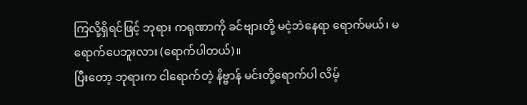ကြလို့ရှိရင်ဖြင့် ဘုရား ကရုဏာကို ခင်ဗျားတို့ မငဲ့ဘဲနေရာ ရောက်မယ်၊ မရောက်ပေဘူးလား (ရောက်ပါတယ်)။
ပြီးတော့ ဘုရားက ငါရောက်တဲ့ နိဗ္ဗာန် မင်းတို့ရောက်ပါ လိမ့်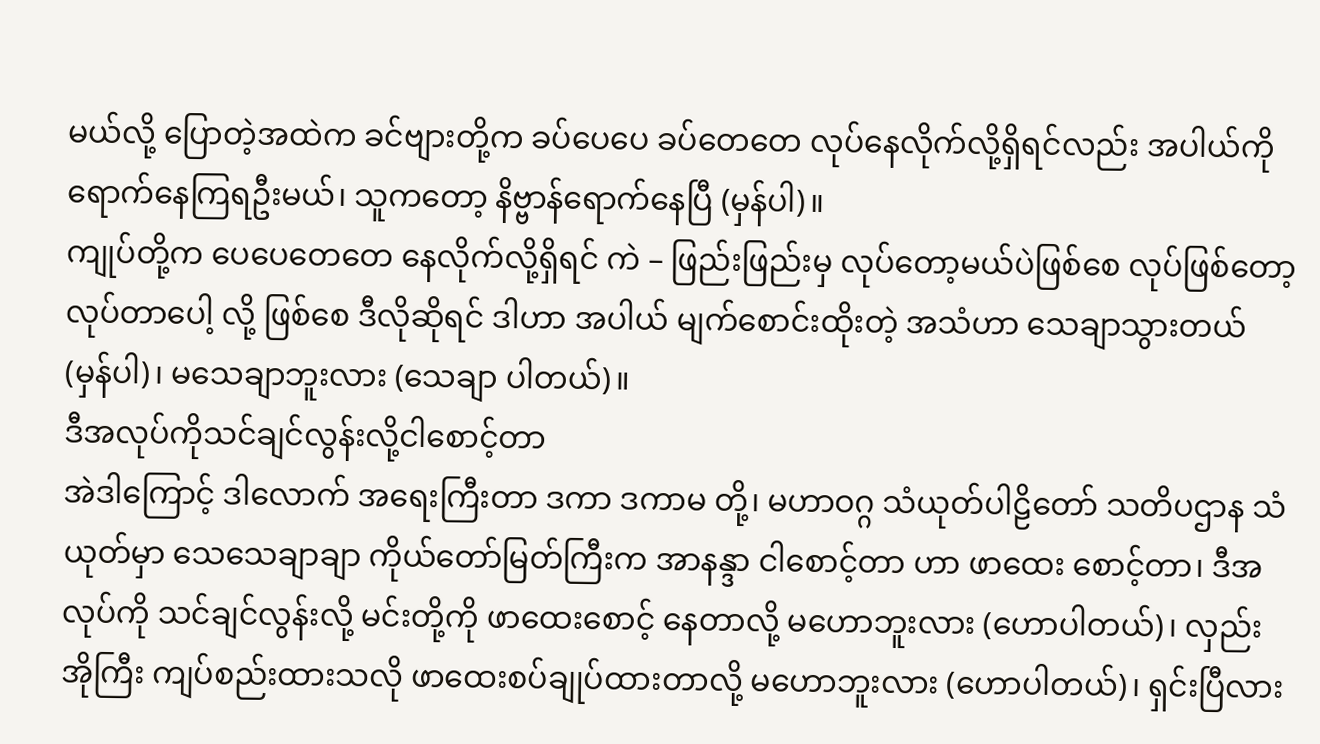မယ်လို့ ပြောတဲ့အထဲက ခင်ဗျားတို့က ခပ်ပေပေ ခပ်တေတေ လုပ်နေလိုက်လို့ရှိရင်လည်း အပါယ်ကို ရောက်နေကြရဦးမယ်၊ သူကတော့ နိဗ္ဗာန်ရောက်နေပြီ (မှန်ပါ)။
ကျုပ်တို့က ပေပေတေတေ နေလိုက်လို့ရှိရင် ကဲ – ဖြည်းဖြည်းမှ လုပ်တော့မယ်ပဲဖြစ်စေ လုပ်ဖြစ်တော့ လုပ်တာပေါ့ လို့ ဖြစ်စေ ဒီလိုဆိုရင် ဒါဟာ အပါယ် မျက်စောင်းထိုးတဲ့ အသံဟာ သေချာသွားတယ် (မှန်ပါ)၊ မသေချာဘူးလား (သေချာ ပါတယ်)။
ဒီအလုပ်ကိုသင်ချင်လွန်းလို့ငါစောင့်တာ
အဲဒါကြောင့် ဒါလောက် အရေးကြီးတာ ဒကာ ဒကာမ တို့၊ မဟာဝဂ္ဂ သံယုတ်ပါဠိတော် သတိပဌာန သံယုတ်မှာ သေသေချာချာ ကိုယ်တော်မြတ်ကြီးက အာနန္ဒာ ငါစောင့်တာ ဟာ ဖာထေး စောင့်တာ၊ ဒီအလုပ်ကို သင်ချင်လွန်းလို့ မင်းတို့ကို ဖာထေးစောင့် နေတာလို့ မဟောဘူးလား (ဟောပါတယ်)၊ လှည်းအိုကြီး ကျပ်စည်းထားသလို ဖာထေးစပ်ချုပ်ထားတာလို့ မဟောဘူးလား (ဟောပါတယ်)၊ ရှင်းပြီလား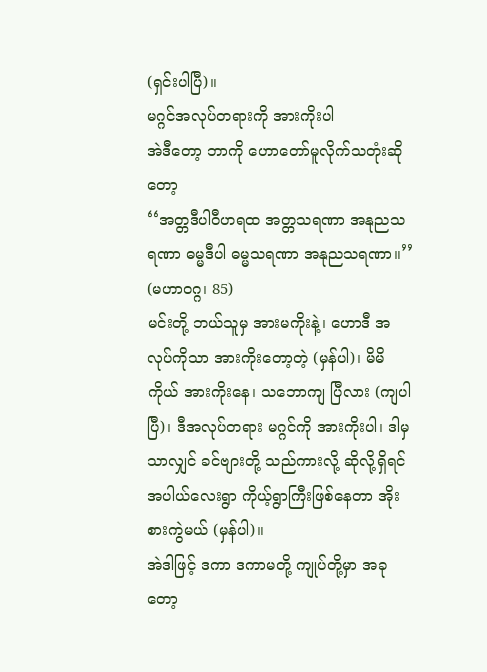(ရှင်းပါပြီ)။
မဂ္ဂင်အလုပ်တရားကို အားကိုးပါ
အဲဒီတော့ ဘာကို ဟောတော်မူလိုက်သတုံးဆိုတော့
‘‘အတ္တဒီပါဝီဟရထ အတ္တသရဏာ အနုညသရဏာ ဓမ္မဒီပါ ဓမ္မသရဏာ အနုညသရဏာ။’’ (မဟာဝဂ္ဂ၊ 85)
မင်းတို့ ဘယ်သူမှ အားမကိုးနဲ့၊ ဟောဒီ အလုပ်ကိုသာ အားကိုးတော့တဲ့ (မှန်ပါ)၊ မိမိကိုယ် အားကိုးနေ၊ သဘောကျ ပြီလား (ကျပါပြီ)၊ ဒီအလုပ်တရား မဂ္ဂင်ကို အားကိုးပါ၊ ဒါမှ သာလျှင် ခင်ဗျားတို့ သည်ကားလို့ ဆိုလို့ရှိရင် အပါယ်လေးရွာ ကိုယ့်ရွာကြီးဖြစ်နေတာ အိုးစားကွဲမယ် (မှန်ပါ)။
အဲဒါဖြင့် ဒကာ ဒကာမတို့ ကျုပ်တို့မှာ အခုတော့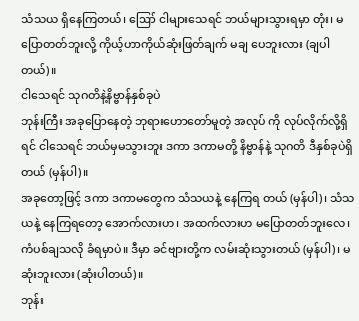သံသယ ရှိနေကြတယ်၊ ဪ ငါများသေရင် ဘယ်များသွားရမှာ တုံး၊ မပြောတတ်ဘူးလို့ ကိုယ့်ဟာကိုယ်ဆုံးဖြတ်ချက် မချ ပေဘူးလား (ချပါတယ်)။
ငါသေရင် သုဂတိနဲ့နိဗ္ဗာန်နှစ်ခုပဲ
ဘုန်းကြီး အခုပြောနေတဲ့ ဘုရားဟောတော်မူတဲ့ အလုပ် ကို လုပ်လိုက်လို့ရှိရင် ငါသေရင် ဘယ်မှမသွားဘူး ဒကာ ဒကာမတို့ နိဗ္ဗာန်နဲ့ သုဂတိ ဒီနှစ်ခုပဲရှိတယ် (မှန်ပါ)။
အခုတော့ဖြင့် ဒကာ ဒကာမတွေက သံသယနဲ့ နေကြရ တယ် (မှန်ပါ)၊ သံသယနဲ့ နေကြရတော့ အောက်လားဟ၊ အထက်လားဟ မပြောတတ်ဘူးလေ၊ ကံပစ်ချသလို ခံရမှာပဲ။ ဒီမှာ ခင်ဗျားတို့က လမ်းဆုံးသွားတယ် (မှန်ပါ)၊ မဆုံးဘူးလား (ဆုံးပါတယ်)။
ဘုန်း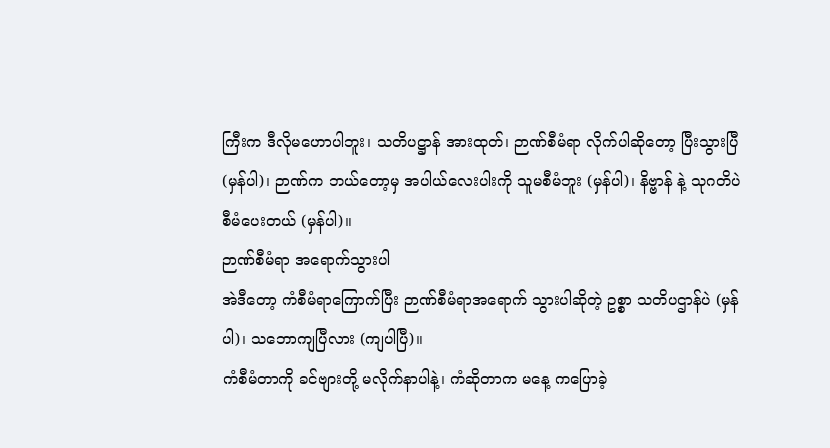ကြီးက ဒီလိုမဟောပါဘူး၊ သတိပဋ္ဌာန် အားထုတ်၊ ဉာဏ်စီမံရာ လိုက်ပါဆိုတော့ ပြီးသွားပြီ (မှန်ပါ)၊ ဉာဏ်က ဘယ်တော့မှ အပါယ်လေးပါးကို သူမစီမံဘူး (မှန်ပါ)၊ နိဗ္ဗာန် နဲ့ သုဂတိပဲ စီမံပေးတယ် (မှန်ပါ)။
ဉာဏ်စီမံရာ အရောက်သွားပါ
အဲဒီတော့ ကံစီမံရာကြောက်ပြီး ဉာဏ်စီမံရာအရောက် သွားပါဆိုတဲ့ ဥစ္စာ သတိပဌာန်ပဲ (မှန်ပါ)၊ သဘောကျပြီလား (ကျပါပြီ)။
ကံစီမံတာကို ခင်ဗျားတို့ မလိုက်နာပါနဲ့၊ ကံဆိုတာက မနေ့ ကပြောခဲ့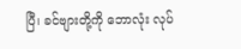ပြီ၊ ခင်ဗျားတို့ကို ဘောလုံး လုပ်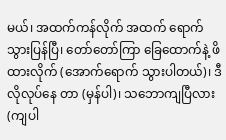မယ်၊ အထက်ကန်လိုက် အထက် ရောက်သွားပြန်ပြီ၊ တော်တော်ကြာ ခြေထောက်နဲ့ ဖိ ထားလိုက် (အောက်ရောက် သွားပါတယ်)၊ ဒီလိုလုပ်နေ တာ (မှန်ပါ)၊ သဘောကျပြီလား (ကျပါ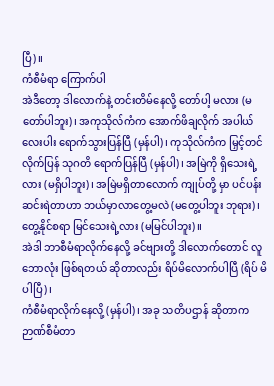ပြီ)။
ကံစီမံရာ ကြောက်ပါ
အဲဒီတော့ ဒါလောက်နဲ့ တင်းတိမ်နေလို့ တော်ပါ့ မလား (မတော်ပါဘူး)၊ အကုသိုလ်ကံက အောက်ဖိချလိုက် အပါယ်လေးပါး ရောက်သွားပြန်ပြီ (မှန်ပါ)၊ ကုသိုလ်ကံက မြှင့်တင်လိုက်ပြန် သုဂတိ ရောက်ပြန်ပြီ (မှန်ပါ)၊ အမြဲကို ရှိသေးရဲ့လား (မရှိပါဘူး)၊ အမြဲမရှိတာလောက် ကျုပ်တို့ မှာ ပင်ပန်း ဆင်းရဲတာဟာ ဘယ်မှာလာတွေ့မလဲ (မတွေ့ပါဘူး ဘုရား)၊ တွေ့နိုင်စရာ မြင်သေးရဲ့လား (မမြင်ပါဘူး)။
အဲဒါ ဘာစီမံရာလိုက်နေလို့ ခင်ဗျားတို့ ဒါလောက်တောင် လူဘောလုံး ဖြစ်ရတယ် ဆိုတာလည်း ရိပ်မိလောက်ပါပြီ (ရိပ် မိပါပြီ)၊
ကံစီမံရာလိုက်နေလို့ (မှန်ပါ)၊ အခု သတိပဌာန် ဆိုတာက ဉာဏ်စီမံတာ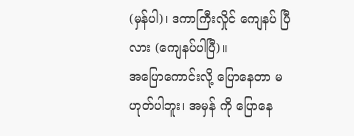(မှန်ပါ)၊ ဒကာကြီးလှိုင် ကျေနပ် ပြီလား (ကျေနပ်ပါပြီ)။
အပြောကောင်းလို့ ပြောနေတာ မဟုတ်ပါဘူး၊ အမှန် ကို ပြောနေ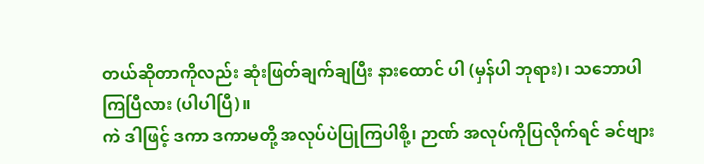တယ်ဆိုတာကိုလည်း ဆုံးဖြတ်ချက်ချပြီး နားထောင် ပါ (မှန်ပါ ဘုရား)၊ သဘောပါကြပြီလား (ပါပါပြီ)။
ကဲ ဒါဖြင့် ဒကာ ဒကာမတို့ အလုပ်ပဲပြုကြပါစို့၊ ဉာဏ် အလုပ်ကိုပြလိုက်ရင် ခင်ဗျား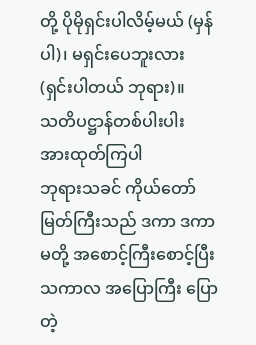တို့ ပိုမိုရှင်းပါလိမ့်မယ် (မှန်ပါ)၊ မရှင်းပေဘူးလား (ရှင်းပါတယ် ဘုရား)။
သတိပဋ္ဌာန်တစ်ပါးပါး အားထုတ်ကြပါ
ဘုရားသခင် ကိုယ်တော်မြတ်ကြီးသည် ဒကာ ဒကာမတို့ အစောင့်ကြီးစောင့်ပြီး သကာလ အပြောကြီး ပြောတဲ့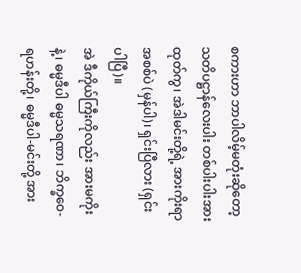စကားဟာ ဘာပါလိမ့်မတုံးဆိုတော့ သတိပဋ္ဌာန်လေးပါး တစ်ပါးပါးအား ထုတ်ကွ၊ အဲဒါမင်းတို့ရဲ့ အားကိုးရာ အစစ်ပဲ (မှန်ပါ)၊ ရှင်းပြီလား (ရှင်းပါပြီ)။
အဲ ဒီကိုယ်ကြီးကိုလည်း အားမကိုးနဲ့၊ ဓမ္မဒီပါ ဓမ္မသရဏာ၊ ဘိက္ခဝေ- ရဟန်းတို့၊ ဓမ္မဒီပါ-မင်းတို့ အား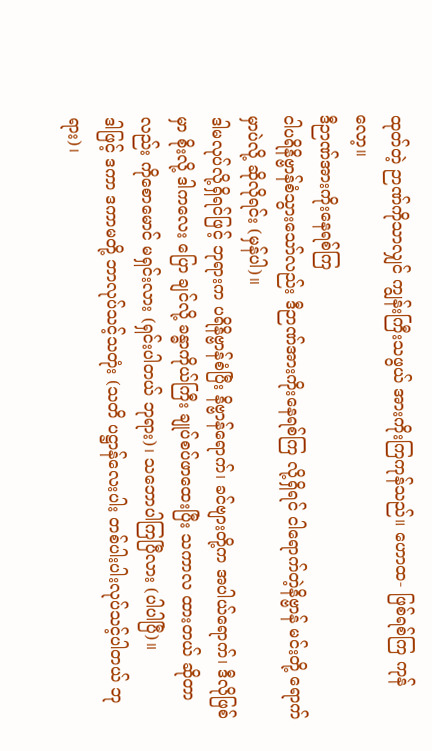ထုတ်တဲ့ ဉာဏ်ကိုသာလျှင် ကျွန်းကြီးသဖွယ် အားကိုးကြကုန်သည်။ ဟောထ- ဖြစ်ရစ်ကြ ကုန်လော့။
ဒီဉာဏ်အားကိုးနေရစ်ကြ
ငါပရိနိဗ္ဗာန်စံသွားသော်လည်း ဒီဉာဏ်အားကိုးနေရစ်ကြ လို့ရှိရင် ငါရောက်တဲ့နိဗ္ဗာန် မင်းတို့ ရောက်မှာပဲလို့ ဆိုလိုရင်း (မှန်ပါ)။
ဒါမလုပ်လို့ရှိရင်ဖြင့် ဘုရားက ပရိနိဗ္ဗာန်စံပြီး နိဗ္ဗာန်ရောက်၊ ခင်ဗျားတို့က အပါယ်ရောက်၊ ဒီလိုဖြစ်မှာ စိုးလို့ ဒါကလေး ပြော ချင်လို့ ခန္ဓာကိုယ်ကြီး ချုပ်စပ်ဖာထေးပြီး သကာလ ထားတယ် ဆိုတာလည်း ကိုစောမောင် မရှင်းလား (ရှင်းပါတယ် ဘုရား)၊ သဘောပါကြပြီလား (ပါပါပြီ)။
ဒါဖြင့် ဒကာ ဒကာမတို့ ဘာလုပ်သင့်သတုံး (သတိ ပဋ္ဌာန်လေးပါး တစ်ပါးပါးလုပ်သင့်ပါတယ် ဘုရား)၊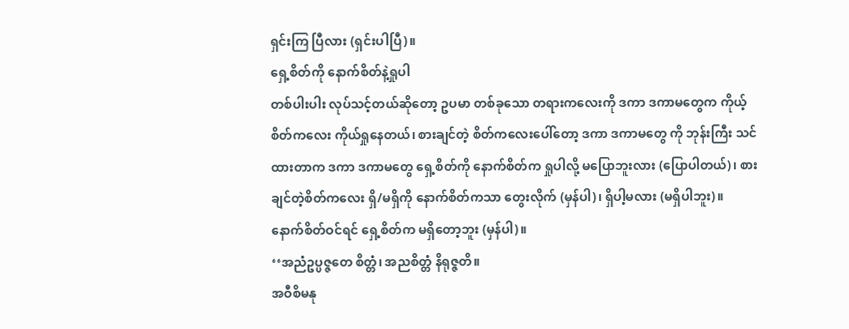ရှင်းကြ ပြီလား (ရှင်းပါပြီ)။
ရှေ့စိတ်ကို နောက်စိတ်နဲ့ရှုပါ
တစ်ပါးပါး လုပ်သင့်တယ်ဆိုတော့ ဥပမာ တစ်ခုသော တရားကလေးကို ဒကာ ဒကာမတွေက ကိုယ့်စိတ်ကလေး ကိုယ်ရှုနေတယ်၊ စားချင်တဲ့ စိတ်ကလေးပေါ်တော့ ဒကာ ဒကာမတွေ ကို ဘုန်းကြီး သင်ထားတာက ဒကာ ဒကာမတွေ ရှေ့စိတ်ကို နောက်စိတ်က ရှုပါလို့ မပြောဘူးလား (ပြောပါတယ်)၊ စား ချင်တဲ့စိတ်ကလေး ရှိ/မရှိကို နောက်စိတ်ကသာ တွေးလိုက် (မှန်ပါ)၊ ရှိပါ့မလား (မရှိပါဘူး)။
နောက်စိတ်ဝင်ရင် ရှေ့စိတ်က မရှိတော့ဘူး (မှန်ပါ)။
‘‘အညံဥပ္ပဇ္ဇတေ စိတ္တံ၊ အညစိတ္တံ နိရုဇ္ဇတိ။
အဝီစိမနု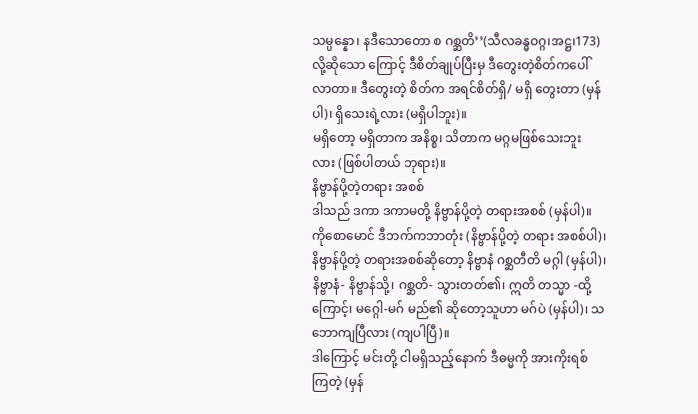သမ္ပန္နော၊ နဒီသောတော စ ဂစ္ဆတိ’’(သီလခန္ဓဝဂ္ဂ၊အဋ္ဌ၊173)
လို့ဆိုသော ကြောင့် ဒီစိတ်ချုပ်ပြီးမှ ဒီတွေးတဲ့စိတ်ကပေါ်လာတာ။ ဒီတွေးတဲ့ စိတ်က အရင်စိတ်ရှိ/ မရှိ တွေးတာ (မှန်ပါ)၊ ရှိသေးရဲ့လား (မရှိပါဘူး)။
မရှိတော့ မရှိတာက အနိစ္စ၊ သိတာက မဂ္ဂမဖြစ်သေးဘူး လား (ဖြစ်ပါတယ် ဘုရား)။
နိဗ္ဗာန်ပို့တဲ့တရား အစစ်
ဒါသည် ဒကာ ဒကာမတို့ နိဗ္ဗာန်ပို့တဲ့ တရားအစစ် (မှန်ပါ)။
ကိုစောမောင် ဒီဘက်ကဘာတုံး (နိဗ္ဗာန်ပို့တဲ့ တရား အစစ်ပါ)၊ နိဗ္ဗာန်ပို့တဲ့ တရားအစစ်ဆိုတော့ နိဗ္ဗာနံ ဂစ္ဆတီတိ မဂ္ဂါ (မှန်ပါ)၊ နိဗ္ဗာနံ- နိဗ္ဗာန်သို့၊ ဂစ္ဆတိ- သွားတတ်၏၊ ဣတိ တသ္မာ -ထို့ကြောင့်၊ မဂ္ဂေါ-မဂ် မည်၏ ဆိုတော့သူဟာ မဂ်ပဲ (မှန်ပါ)၊ သဘောကျပြီလား (ကျပါပြီ)။
ဒါကြောင့် မင်းတို့ ငါမရှိသည့်နောက် ဒီဓမ္မကို အားကိုးရစ် ကြတဲ့ (မှန်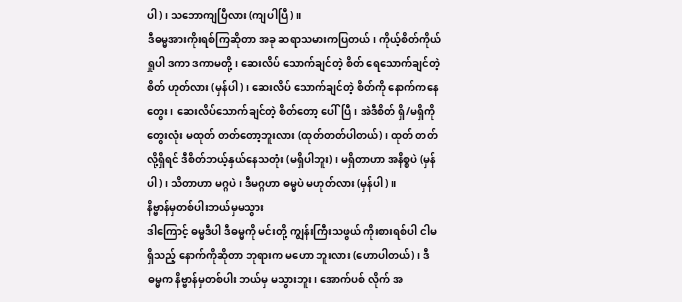ပါ)၊ သဘောကျပြီလား (ကျပါပြီ)။
ဒီဓမ္မအားကိုးရစ်ကြဆိုတာ အခု ဆရာသမားကပြတယ်၊ ကိုယ့်စိတ်ကိုယ်ရှုပါ ဒကာ ဒကာမတို့၊ ဆေးလိပ် သောက်ချင်တဲ့ စိတ် ရေသောက်ချင်တဲ့စိတ် ဟုတ်လား (မှန်ပါ)၊ ဆေးလိပ် သောက်ချင်တဲ့ စိတ်ကို နောက်ကနေတွေး၊ ဆေးလိပ်သောက်ချင်တဲ့ စိတ်တော့ ပေါ်ပြီ၊ အဲဒီစိတ် ရှိ/မရှိကို တွေးလုံး မထုတ် တတ်တော့ဘူးလား (ထုတ်တတ်ပါတယ်)၊ ထုတ် တတ်လို့ရှိရင် ဒီစိတ်ဘယ့်နှယ်နေသတုံး (မရှိပါဘူး)၊ မရှိတာဟာ အနိစ္စပဲ (မှန်ပါ)၊ သိတာဟာ မဂ္ဂပဲ၊ ဒီမဂ္ဂဟာ ဓမ္မပဲ မဟုတ်လား (မှန်ပါ)။
နိဗ္ဗာန်မှတစ်ပါးဘယ်မှမသွား
ဒါကြောင့် ဓမ္မဒီပါ ဒီဓမ္မကို မင်းတို့ ကျွန်းကြီးသဖွယ် ကိုးစားရစ်ပါ ငါမရှိသည့် နောက်ကိုဆိုတာ ဘုရားက မဟော ဘူးလား (ဟောပါတယ်)၊ ဒီဓမ္မက နိဗ္ဗာန်မှတစ်ပါး ဘယ်မှ မသွားဘူး၊ အောက်ပစ် လိုက် အ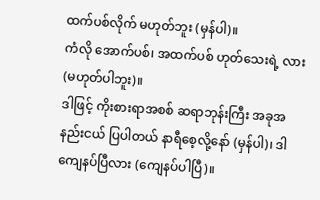ထက်ပစ်လိုက် မဟုတ်ဘူး (မှန်ပါ)။
ကံလို အောက်ပစ်၊ အထက်ပစ် ဟုတ်သေးရဲ့ လား (မဟုတ်ပါဘူး)။
ဒါဖြင့် ကိုးစားရာအစစ် ဆရာဘုန်းကြီး အခုအနည်းငယ် ပြပါတယ် နာရီစေ့လို့နော် (မှန်ပါ)၊ ဒါကျေနပ်ပြီလား (ကျေနပ်ပါပြီ)။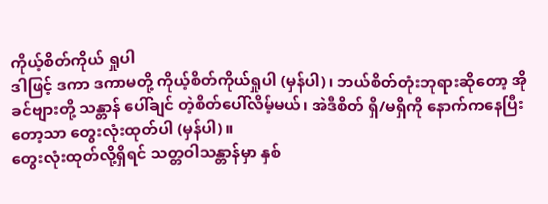ကိုယ့်စိတ်ကိုယ် ရှုပါ
ဒါဖြင့် ဒကာ ဒကာမတို့ ကိုယ့်စိတ်ကိုယ်ရှုပါ (မှန်ပါ)၊ ဘယ်စိတ်တုံးဘုရားဆိုတော့ အို ခင်ဗျားတို့ သန္တာန် ပေါ်ချင် တဲ့စိတ်ပေါ်လိမ့်မယ်၊ အဲဒီစိတ် ရှိ/မရှိကို နောက်ကနေပြီးတော့သာ တွေးလုံးထုတ်ပါ (မှန်ပါ)။
တွေးလုံးထုတ်လို့ရှိရင် သတ္တဝါသန္တာန်မှာ နှစ်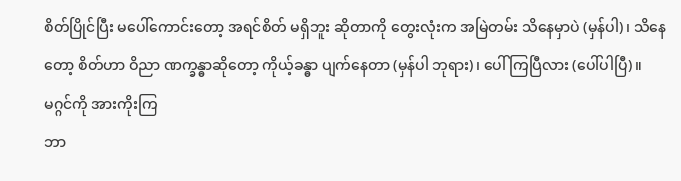စိတ်ပြိုင်ပြီး မပေါ်ကောင်းတော့ အရင်စိတ် မရှိဘူး ဆိုတာကို တွေးလုံးက အမြဲတမ်း သိနေမှာပဲ (မှန်ပါ)၊ သိနေတော့ စိတ်ဟာ ဝိညာ ဏက္ခန္ဓာဆိုတော့ ကိုယ့်ခန္ဓာ ပျက်နေတာ (မှန်ပါ ဘုရား)၊ ပေါ် ကြပြီလား (ပေါ်ပါပြီ)။
မဂ္ဂင်ကို အားကိုးကြ
ဘာ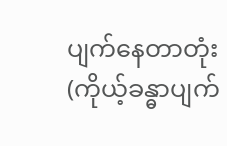ပျက်နေတာတုံး (ကိုယ့်ခန္ဓာပျက်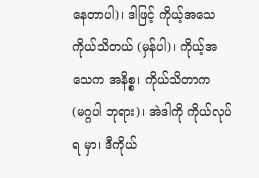နေတာပါ)၊ ဒါဖြင့် ကိုယ့်အသေ ကိုယ်သိတယ် (မှန်ပါ)၊ ကိုယ့်အသေက အနိစ္စ၊ ကိုယ်သိတာက (မဂ္ဂပါ ဘုရား)၊ အဲဒါကို ကိုယ်လုပ်ရ မှာ၊ ဒီကိုယ်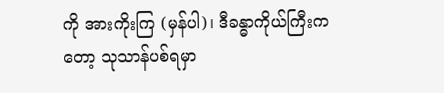ကို အားကိုးကြ (မှန်ပါ)၊ ဒီခန္ဓာကိုယ်ကြီးကတော့ သုသာန်ပစ်ရမှာ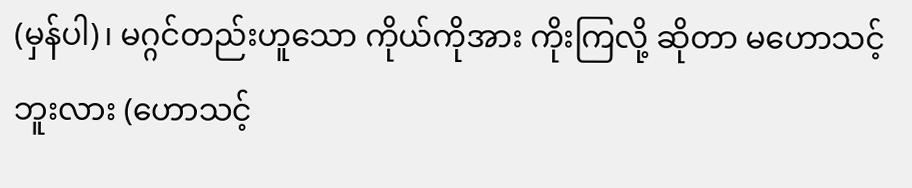(မှန်ပါ)၊ မဂ္ဂင်တည်းဟူသော ကိုယ်ကိုအား ကိုးကြလို့ ဆိုတာ မဟောသင့်ဘူးလား (ဟောသင့်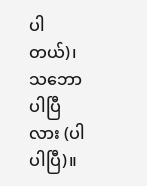ပါတယ်)၊ သဘောပါပြီလား (ပါပါပြီ)။